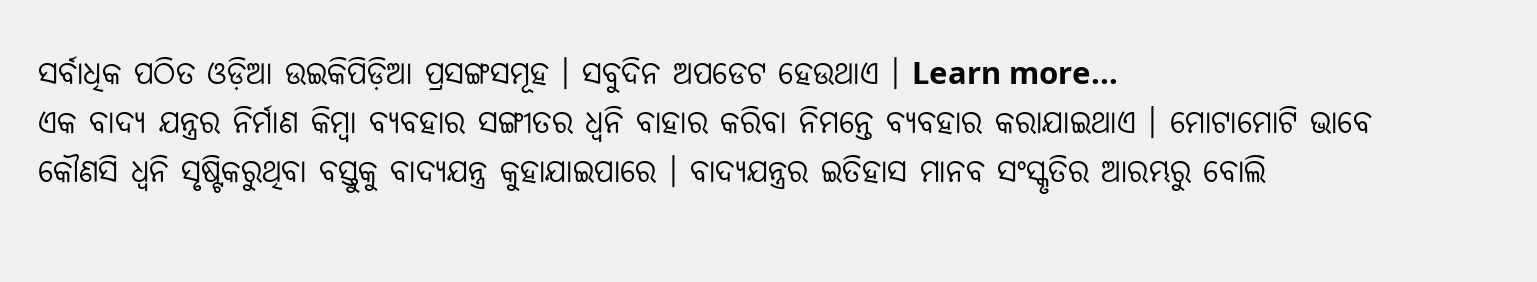ସର୍ବାଧିକ ପଠିତ ଓଡ଼ିଆ ଉଇକିପିଡ଼ିଆ ପ୍ରସଙ୍ଗସମୂହ । ସବୁଦିନ ଅପଡେଟ ହେଉଥାଏ । Learn more...
ଏକ ବାଦ୍ୟ ଯନ୍ତ୍ରର ନିର୍ମାଣ କିମ୍ବା ବ୍ୟବହାର ସଙ୍ଗୀତର ଧ୍ୱନି ବାହାର କରିବା ନିମନ୍ତେ ବ୍ୟବହାର କରାଯାଇଥାଏ । ମୋଟାମୋଟି ଭାବେ କୌଣସି ଧ୍ୱନି ସୃଷ୍ଟିକରୁଥିବା ବସ୍ତୁକୁ ବାଦ୍ୟଯନ୍ତ୍ର କୁହାଯାଇପାରେ । ବାଦ୍ୟଯନ୍ତ୍ରର ଇତିହାସ ମାନବ ସଂସ୍କୃତିର ଆରମ୍ଭରୁ ବୋଲି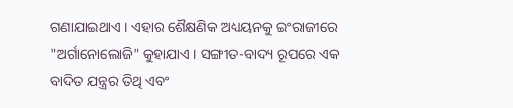ଗଣାଯାଇଥାଏ । ଏହାର ଶୈକ୍ଷଣିକ ଅଧ୍ୟୟନକୁ ଇଂରାଜୀରେ "ଅର୍ଗାନୋଲୋଜି" କୁହାଯାଏ । ସଙ୍ଗୀତ-ବାଦ୍ୟ ରୂପରେ ଏକ ବାଦିତ ଯନ୍ତ୍ରର ତିଥି ଏବଂ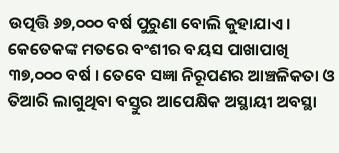ଉତ୍ପତ୍ତି ୬୭,୦୦୦ ବର୍ଷ ପୁରୁଣା ବୋଲି କୁହାଯାଏ । କେତେକଙ୍କ ମତରେ ବଂଶୀର ବୟସ ପାଖାପାଖି ୩୭,୦୦୦ ବର୍ଷ । ତେବେ ସଜ୍ଞା ନିରୂପଣର ଆଞ୍ଚଳିକତା ଓ ତିଆରି ଲାଗୁଥିବା ବସ୍ତୁର ଆପେକ୍ଷିକ ଅସ୍ଥାୟୀ ଅବସ୍ଥା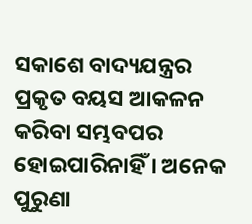ସକାଶେ ବାଦ୍ୟଯନ୍ତ୍ରର ପ୍ରକୃତ ବୟସ ଆକଳନ କରିବା ସମ୍ଭବପର ହୋଇପାରିନାହିଁ । ଅନେକ ପୁରୁଣା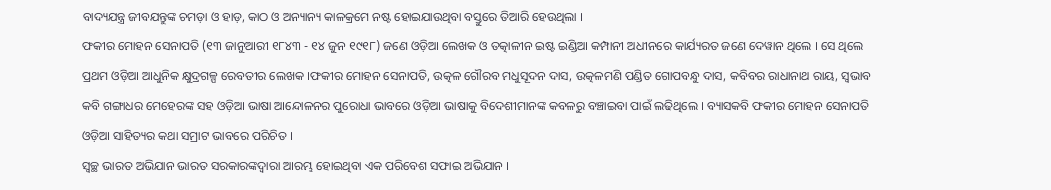ବାଦ୍ୟଯନ୍ତ୍ର ଜୀବଯନ୍ତୁଙ୍କ ଚମଡ଼ା ଓ ହାଡ଼, କାଠ ଓ ଅନ୍ୟାନ୍ୟ କାଳକ୍ରମେ ନଷ୍ଟ ହୋଇଯାଉଥିବା ବସ୍ତୁରେ ତିଆରି ହେଉଥିଲା ।
ଫକୀର ମୋହନ ସେନାପତି (୧୩ ଜାନୁଆରୀ ୧୮୪୩ - ୧୪ ଜୁନ ୧୯୧୮) ଜଣେ ଓଡ଼ିଆ ଲେଖକ ଓ ତତ୍କାଳୀନ ଇଷ୍ଟ ଇଣ୍ଡିଆ କମ୍ପାନୀ ଅଧୀନରେ କାର୍ଯ୍ୟରତ ଜଣେ ଦେୱାନ ଥିଲେ । ସେ ଥିଲେ ପ୍ରଥମ ଓଡ଼ିଆ ଆଧୁନିକ କ୍ଷୁଦ୍ରଗଳ୍ପ ରେବତୀର ଲେଖକ ।ଫକୀର ମୋହନ ସେନାପତି, ଉତ୍କଳ ଗୌରବ ମଧୁସୂଦନ ଦାସ, ଉତ୍କଳମଣି ପଣ୍ଡିତ ଗୋପବନ୍ଧୁ ଦାସ, କବିବର ରାଧାନାଥ ରାୟ, ସ୍ୱଭାବ କବି ଗଙ୍ଗାଧର ମେହେରଙ୍କ ସହ ଓଡ଼ିଆ ଭାଷା ଆନ୍ଦୋଳନର ପୁରୋଧା ଭାବରେ ଓଡ଼ିଆ ଭାଷାକୁ ବିଦେଶୀମାନଙ୍କ କବଳରୁ ବଞ୍ଚାଇବା ପାଇଁ ଲଢିଥିଲେ । ବ୍ୟାସକବି ଫକୀର ମୋହନ ସେନାପତି ଓଡ଼ିଆ ସାହିତ୍ୟର କଥା ସମ୍ରାଟ ଭାବରେ ପରିଚିତ ।
ସ୍ୱଚ୍ଛ ଭାରତ ଅଭିଯାନ ଭାରତ ସରକାରଙ୍କଦ୍ୱାରା ଆରମ୍ଭ ହୋଇଥିବା ଏକ ପରିବେଶ ସଫାଇ ଅଭିଯାନ ।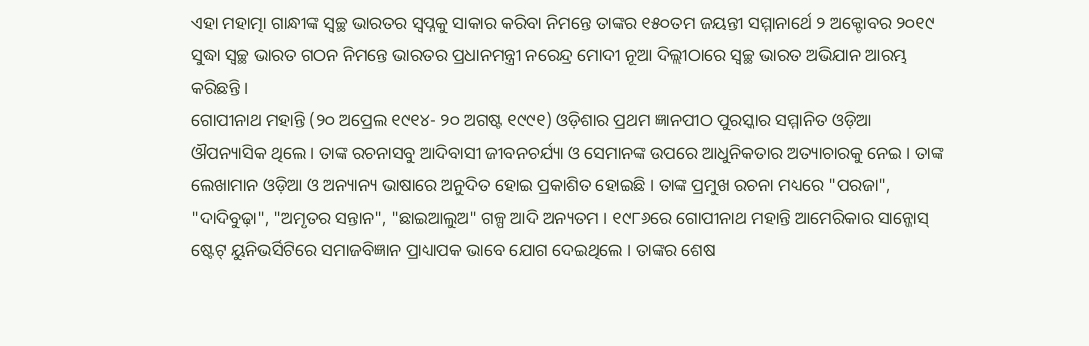ଏହା ମହାତ୍ମା ଗାନ୍ଧୀଙ୍କ ସ୍ୱଚ୍ଛ ଭାରତର ସ୍ୱପ୍ନକୁ ସାକାର କରିବା ନିମନ୍ତେ ତାଙ୍କର ୧୫୦ତମ ଜୟନ୍ତୀ ସମ୍ମାନାର୍ଥେ ୨ ଅକ୍ଟୋବର ୨୦୧୯ ସୁଦ୍ଧା ସ୍ୱଚ୍ଛ ଭାରତ ଗଠନ ନିମନ୍ତେ ଭାରତର ପ୍ରଧାନମନ୍ତ୍ରୀ ନରେନ୍ଦ୍ର ମୋଦୀ ନୂଆ ଦିଲ୍ଲୀଠାରେ ସ୍ୱଚ୍ଛ ଭାରତ ଅଭିଯାନ ଆରମ୍ଭ କରିଛନ୍ତି ।
ଗୋପୀନାଥ ମହାନ୍ତି (୨୦ ଅପ୍ରେଲ ୧୯୧୪- ୨୦ ଅଗଷ୍ଟ ୧୯୯୧) ଓଡ଼ିଶାର ପ୍ରଥମ ଜ୍ଞାନପୀଠ ପୁରସ୍କାର ସମ୍ମାନିତ ଓଡ଼ିଆ ଔପନ୍ୟାସିକ ଥିଲେ । ତାଙ୍କ ରଚନାସବୁ ଆଦିବାସୀ ଜୀବନଚର୍ଯ୍ୟା ଓ ସେମାନଙ୍କ ଉପରେ ଆଧୁନିକତାର ଅତ୍ୟାଚାରକୁ ନେଇ । ତାଙ୍କ ଲେଖାମାନ ଓଡ଼ିଆ ଓ ଅନ୍ୟାନ୍ୟ ଭାଷାରେ ଅନୁଦିତ ହୋଇ ପ୍ରକାଶିତ ହୋଇଛି । ତାଙ୍କ ପ୍ରମୁଖ ରଚନା ମଧ୍ୟରେ "ପରଜା", "ଦାଦିବୁଢ଼ା", "ଅମୃତର ସନ୍ତାନ", "ଛାଇଆଲୁଅ" ଗଳ୍ପ ଆଦି ଅନ୍ୟତମ । ୧୯୮୬ରେ ଗୋପୀନାଥ ମହାନ୍ତି ଆମେରିକାର ସାନ୍ଜୋସ୍ ଷ୍ଟେଟ୍ ୟୁନିଭର୍ସିଟିରେ ସମାଜବିଜ୍ଞାନ ପ୍ରାଧ୍ୟାପକ ଭାବେ ଯୋଗ ଦେଇଥିଲେ । ତାଙ୍କର ଶେଷ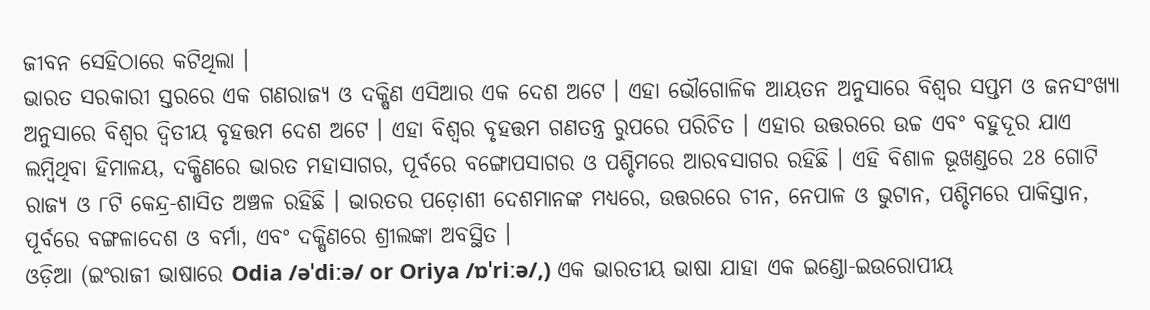ଜୀବନ ସେହିଠାରେ କଟିଥିଲା ।
ଭାରତ ସରକାରୀ ସ୍ତରରେ ଏକ ଗଣରାଜ୍ୟ ଓ ଦକ୍ଷିଣ ଏସିଆର ଏକ ଦେଶ ଅଟେ । ଏହା ଭୌଗୋଳିକ ଆୟତନ ଅନୁସାରେ ବିଶ୍ୱର ସପ୍ତମ ଓ ଜନସଂଖ୍ୟା ଅନୁସାରେ ବିଶ୍ୱର ଦ୍ୱିତୀୟ ବୃହତ୍ତମ ଦେଶ ଅଟେ । ଏହା ବିଶ୍ୱର ବୃହତ୍ତମ ଗଣତନ୍ତ୍ର ରୁପରେ ପରିଚିତ । ଏହାର ଉତ୍ତରରେ ଉଚ୍ଚ ଏବଂ ବହୁଦୂର ଯାଏ ଲମ୍ବିଥିବା ହିମାଳୟ, ଦକ୍ଷିଣରେ ଭାରତ ମହାସାଗର, ପୂର୍ବରେ ବଙ୍ଗୋପସାଗର ଓ ପଶ୍ଚିମରେ ଆରବସାଗର ରହିଛି । ଏହି ବିଶାଳ ଭୂଖଣ୍ଡରେ 28 ଗୋଟି ରାଜ୍ୟ ଓ ୮ଟି କେନ୍ଦ୍ର-ଶାସିତ ଅଞ୍ଚଳ ରହିଛି । ଭାରତର ପଡ଼ୋଶୀ ଦେଶମାନଙ୍କ ମଧ୍ୟରେ, ଉତ୍ତରରେ ଚୀନ, ନେପାଳ ଓ ଭୁଟାନ, ପଶ୍ଚିମରେ ପାକିସ୍ତାନ, ପୂର୍ବରେ ବଙ୍ଗଳାଦେଶ ଓ ବର୍ମା, ଏବଂ ଦକ୍ଷିଣରେ ଶ୍ରୀଲଙ୍କା ଅବସ୍ଥିତ ।
ଓଡ଼ିଆ (ଇଂରାଜୀ ଭାଷାରେ Odia /əˈdiːə/ or Oriya /ɒˈriːə/,) ଏକ ଭାରତୀୟ ଭାଷା ଯାହା ଏକ ଇଣ୍ଡୋ-ଇଉରୋପୀୟ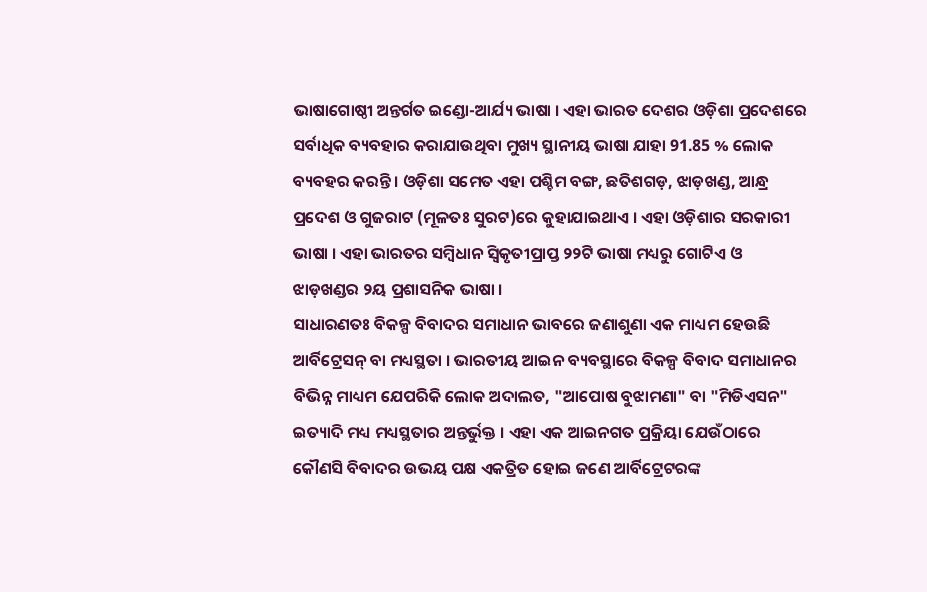ଭାଷାଗୋଷ୍ଠୀ ଅନ୍ତର୍ଗତ ଇଣ୍ଡୋ-ଆର୍ଯ୍ୟ ଭାଷା । ଏହା ଭାରତ ଦେଶର ଓଡ଼ିଶା ପ୍ରଦେଶରେ ସର୍ବାଧିକ ବ୍ୟବହାର କରାଯାଉଥିବା ମୁଖ୍ୟ ସ୍ଥାନୀୟ ଭାଷା ଯାହା 91.85 % ଲୋକ ବ୍ୟବହର କରନ୍ତି । ଓଡ଼ିଶା ସମେତ ଏହା ପଶ୍ଚିମ ବଙ୍ଗ, ଛତିଶଗଡ଼, ଝାଡ଼ଖଣ୍ଡ, ଆନ୍ଧ୍ର ପ୍ରଦେଶ ଓ ଗୁଜରାଟ (ମୂଳତଃ ସୁରଟ)ରେ କୁହାଯାଇଥାଏ । ଏହା ଓଡ଼ିଶାର ସରକାରୀ ଭାଷା । ଏହା ଭାରତର ସମ୍ବିଧାନ ସ୍ୱିକୃତୀପ୍ରାପ୍ତ ୨୨ଟି ଭାଷା ମଧ୍ୟରୁ ଗୋଟିଏ ଓ ଝାଡ଼ଖଣ୍ଡର ୨ୟ ପ୍ରଶାସନିକ ଭାଷା ।
ସାଧାରଣତଃ ବିକଳ୍ପ ବିବାଦର ସମାଧାନ ଭାବରେ ଜଣାଶୁଣା ଏକ ମାଧ୍ୟମ ହେଉଛି ଆର୍ବିଟ୍ରେସନ୍ ବା ମଧ୍ୟସ୍ଥତା । ଭାରତୀୟ ଆଇନ ବ୍ୟବସ୍ଥାରେ ବିକଳ୍ପ ବିବାଦ ସମାଧାନର ବିଭିନ୍ନ ମାଧ୍ୟମ ଯେପରିକି ଲୋକ ଅଦାଲତ, "ଆପୋଷ ବୁଝାମଣା" ବା "ମିଡିଏସନ" ଇତ୍ୟାଦି ମଧ୍ୟ ମଧ୍ୟସ୍ଥତାର ଅନ୍ତର୍ଭୁକ୍ତ । ଏହା ଏକ ଆଇନଗତ ପ୍ରକ୍ରିୟା ଯେଉଁଠାରେ କୌଣସି ବିବାଦର ଉଭୟ ପକ୍ଷ ଏକତ୍ରିତ ହୋଇ ଜଣେ ଆର୍ବିଟ୍ରେଟରଙ୍କ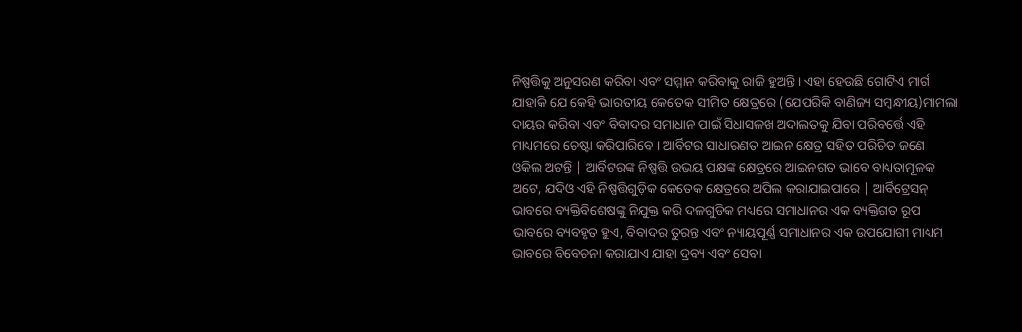ନିଷ୍ପତ୍ତିକୁ ଅନୁସରଣ କରିବା ଏବଂ ସମ୍ମାନ କରିବାକୁ ରାଜି ହୁଅନ୍ତି । ଏହା ହେଉଛି ଗୋଟିଏ ମାର୍ଗ ଯାହାକି ଯେ କେହି ଭାରତୀୟ କେତେକ ସୀମିତ କ୍ଷେତ୍ରରେ (ଯେପରିକି ବାଣିଜ୍ୟ ସମ୍ବନ୍ଧୀୟ)ମାମଲା ଦାୟର କରିବା ଏବଂ ବିବାଦର ସମାଧାନ ପାଇଁ ସିଧାସଳଖ ଅଦାଲତକୁ ଯିବା ପରିବର୍ତ୍ତେ ଏହି ମାଧ୍ୟମରେ ଚେଷ୍ଟା କରିପାରିବେ । ଆର୍ବିଟର ସାଧାରଣତ ଆଇନ କ୍ଷେତ୍ର ସହିତ ପରିଚିତ ଜଣେ ଓକିଲ ଅଟନ୍ତି | ଆର୍ବିଟରଙ୍କ ନିଷ୍ପତ୍ତି ଉଭୟ ପକ୍ଷଙ୍କ କ୍ଷେତ୍ରରେ ଆଇନଗତ ଭାବେ ବାଧ୍ୟତାମୂଳକ ଅଟେ, ଯଦିଓ ଏହି ନିଷ୍ପତ୍ତିଗୁଡ଼ିକ କେତେକ କ୍ଷେତ୍ରରେ ଅପିଲ କରାଯାଇପାରେ | ଆର୍ବିଟ୍ରେସନ୍ ଭାବରେ ବ୍ୟକ୍ତିବିଶେଷଙ୍କୁ ନିଯୁକ୍ତ କରି ଦଳଗୁଡିକ ମଧ୍ୟରେ ସମାଧାନର ଏକ ବ୍ୟକ୍ତିଗତ ରୂପ ଭାବରେ ବ୍ୟବହୃତ ହୁଏ, ବିବାଦର ତୁରନ୍ତ ଏବଂ ନ୍ୟାୟପୂର୍ଣ୍ଣ ସମାଧାନର ଏକ ଉପଯୋଗୀ ମାଧ୍ୟମ ଭାବରେ ବିବେଚନା କରାଯାଏ ଯାହା ଦ୍ରବ୍ୟ ଏବଂ ସେବା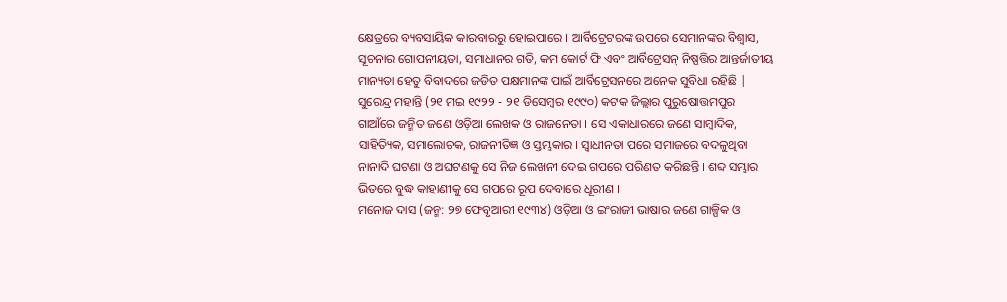କ୍ଷେତ୍ରରେ ବ୍ୟବସାୟିକ କାରବାରରୁ ହୋଇପାରେ । ଆର୍ବିଟ୍ରେଟରଙ୍କ ଉପରେ ସେମାନଙ୍କର ବିଶ୍ୱାସ, ସୂଚନାର ଗୋପନୀୟତା, ସମାଧାନର ଗତି, କମ କୋର୍ଟ ଫି ଏବଂ ଆର୍ବିଟ୍ରେସନ୍ ନିଷ୍ପତ୍ତିର ଆନ୍ତର୍ଜାତୀୟ ମାନ୍ୟତା ହେତୁ ବିବାଦରେ ଜଡିତ ପକ୍ଷମାନଙ୍କ ପାଇଁ ଆର୍ବିଟ୍ରେସନରେ ଅନେକ ସୁବିଧା ରହିଛି |
ସୁରେନ୍ଦ୍ର ମହାନ୍ତି (୨୧ ମଇ ୧୯୨୨ - ୨୧ ଡିସେମ୍ବର ୧୯୯୦) କଟକ ଜିଲ୍ଲାର ପୁରୁଷୋତ୍ତମପୁର ଗାଆଁରେ ଜନ୍ମିତ ଜଣେ ଓଡ଼ିଆ ଲେଖକ ଓ ରାଜନେତା । ସେ ଏକାଧାରରେ ଜଣେ ସାମ୍ବାଦିକ, ସାହିତ୍ୟିକ, ସମାଲୋଚକ, ରାଜନୀତିଜ୍ଞ ଓ ସ୍ତମ୍ଭକାର । ସ୍ୱାଧୀନତା ପରେ ସମାଜରେ ବଦଳୁଥିବା ନାନାଦି ଘଟଣା ଓ ଅଘଟଣକୁ ସେ ନିଜ ଲେଖନୀ ଦେଇ ଗପରେ ପରିଣତ କରିଛନ୍ତି । ଶବ୍ଦ ସମ୍ଭାର ଭିତରେ ବୁଦ୍ଧ କାହାଣୀକୁ ସେ ଗପରେ ରୂପ ଦେବାରେ ଧୂରୀଣ ।
ମନୋଜ ଦାସ (ଜନ୍ମ: ୨୭ ଫେବୃଆରୀ ୧୯୩୪) ଓଡ଼ିଆ ଓ ଇଂରାଜୀ ଭାଷାର ଜଣେ ଗାଳ୍ପିକ ଓ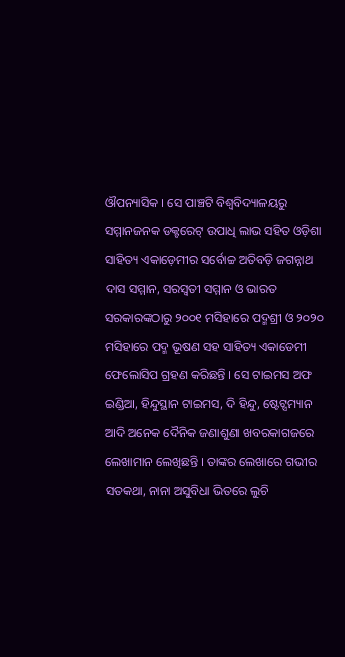ଔପନ୍ୟାସିକ । ସେ ପାଞ୍ଚଟି ବିଶ୍ୱବିଦ୍ୟାଳୟରୁ ସମ୍ମାନଜନକ ଡକ୍ଟରେଟ୍ ଉପାଧି ଲାଭ ସହିତ ଓଡ଼ିଶା ସାହିତ୍ୟ ଏକାଡ଼େମୀର ସର୍ବୋଚ୍ଚ ଅତିବଡ଼ି ଜଗନ୍ନାଥ ଦାସ ସମ୍ମାନ, ସରସ୍ୱତୀ ସମ୍ମାନ ଓ ଭାରତ ସରକାରଙ୍କଠାରୁ ୨୦୦୧ ମସିହାରେ ପଦ୍ମଶ୍ରୀ ଓ ୨୦୨୦ ମସିହାରେ ପଦ୍ମ ଭୂଷଣ ସହ ସାହିତ୍ୟ ଏକାଡେମୀ ଫେଲୋସିପ ଗ୍ରହଣ କରିଛନ୍ତି । ସେ ଟାଇମସ ଅଫ ଇଣ୍ଡିଆ, ହିନ୍ଦୁସ୍ଥାନ ଟାଇମସ, ଦି ହିନ୍ଦୁ, ଷ୍ଟେଟ୍ସମ୍ୟାନ ଆଦି ଅନେକ ଦୈନିକ ଜଣାଶୁଣା ଖବରକାଗଜରେ ଲେଖାମାନ ଲେଖିଛନ୍ତି । ତାଙ୍କର ଲେଖାରେ ଗଭୀର ସତକଥା, ନାନା ଅସୁବିଧା ଭିତରେ ଲୁଚି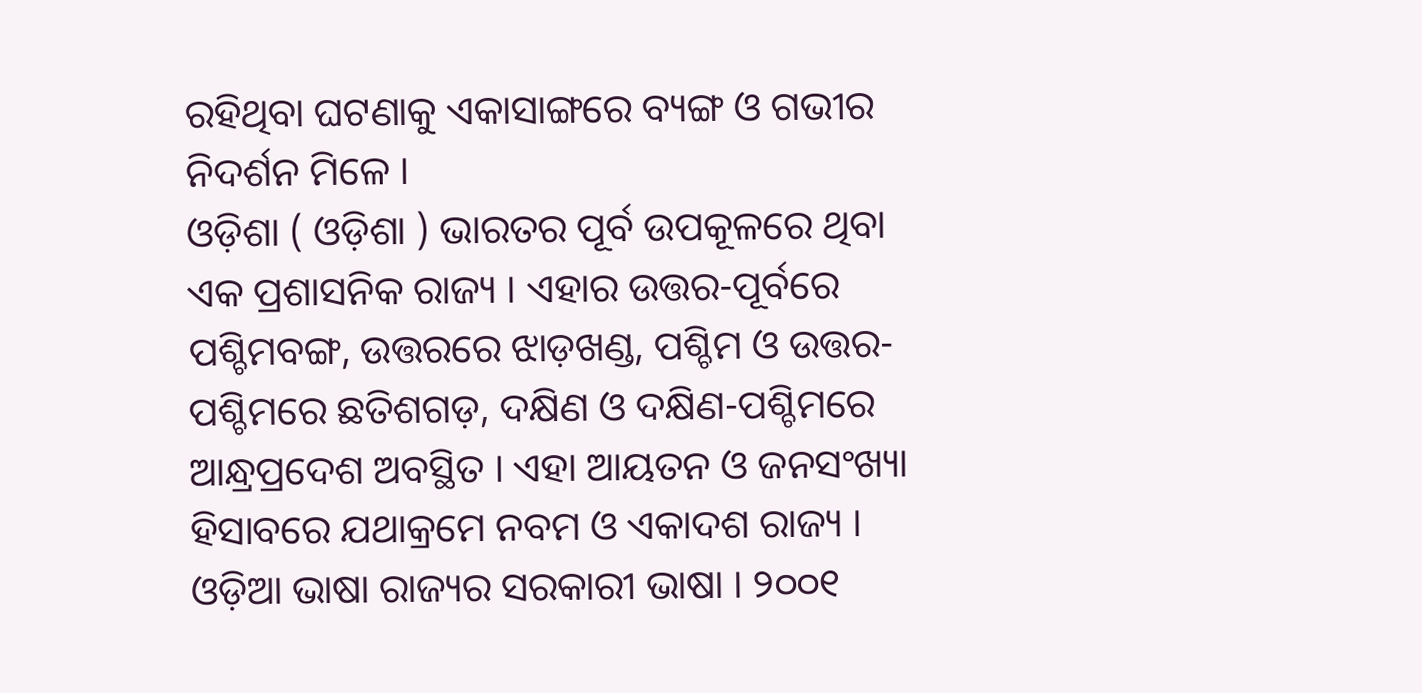ରହିଥିବା ଘଟଣାକୁ ଏକାସାଙ୍ଗରେ ବ୍ୟଙ୍ଗ ଓ ଗଭୀର ନିଦର୍ଶନ ମିଳେ ।
ଓଡ଼ିଶା ( ଓଡ଼ିଶା ) ଭାରତର ପୂର୍ବ ଉପକୂଳରେ ଥିବା ଏକ ପ୍ରଶାସନିକ ରାଜ୍ୟ । ଏହାର ଉତ୍ତର-ପୂର୍ବରେ ପଶ୍ଚିମବଙ୍ଗ, ଉତ୍ତରରେ ଝାଡ଼ଖଣ୍ଡ, ପଶ୍ଚିମ ଓ ଉତ୍ତର-ପଶ୍ଚିମରେ ଛତିଶଗଡ଼, ଦକ୍ଷିଣ ଓ ଦକ୍ଷିଣ-ପଶ୍ଚିମରେ ଆନ୍ଧ୍ରପ୍ରଦେଶ ଅବସ୍ଥିତ । ଏହା ଆୟତନ ଓ ଜନସଂଖ୍ୟା ହିସାବରେ ଯଥାକ୍ରମେ ନବମ ଓ ଏକାଦଶ ରାଜ୍ୟ । ଓଡ଼ିଆ ଭାଷା ରାଜ୍ୟର ସରକାରୀ ଭାଷା । ୨୦୦୧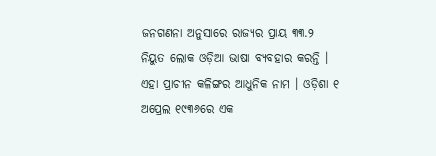ଜନଗଣନା ଅନୁସାରେ ରାଜ୍ୟର ପ୍ରାୟ ୩୩.୨ ନିୟୁତ ଲୋକ ଓଡ଼ିଆ ଭାଷା ବ୍ୟବହାର କରନ୍ତି । ଏହା ପ୍ରାଚୀନ କଳିଙ୍ଗର ଆଧୁନିକ ନାମ । ଓଡ଼ିଶା ୧ ଅପ୍ରେଲ ୧୯୩୬ରେ ଏକ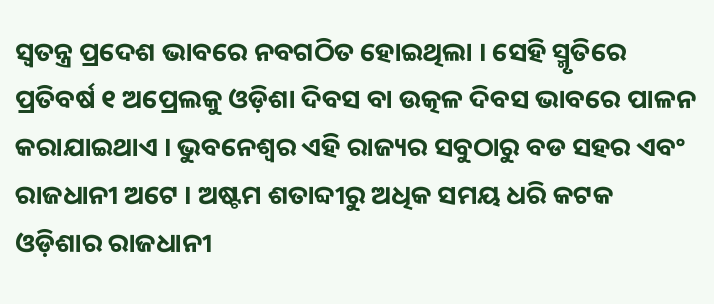ସ୍ୱତନ୍ତ୍ର ପ୍ରଦେଶ ଭାବରେ ନବଗଠିତ ହୋଇଥିଲା । ସେହି ସ୍ମୃତିରେ ପ୍ରତିବର୍ଷ ୧ ଅପ୍ରେଲକୁ ଓଡ଼ିଶା ଦିବସ ବା ଉତ୍କଳ ଦିବସ ଭାବରେ ପାଳନ କରାଯାଇଥାଏ । ଭୁବନେଶ୍ୱର ଏହି ରାଜ୍ୟର ସବୁଠାରୁ ବଡ ସହର ଏବଂ ରାଜଧାନୀ ଅଟେ । ଅଷ୍ଟମ ଶତାବ୍ଦୀରୁ ଅଧିକ ସମୟ ଧରି କଟକ ଓଡ଼ିଶାର ରାଜଧାନୀ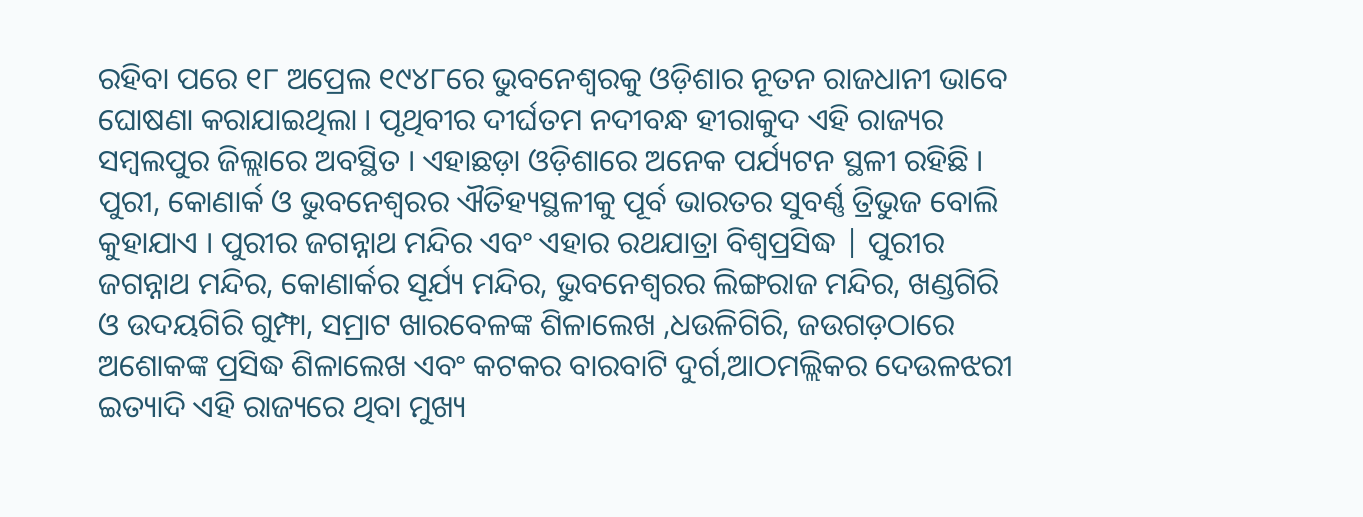ରହିବା ପରେ ୧୮ ଅପ୍ରେଲ ୧୯୪୮ରେ ଭୁବନେଶ୍ୱରକୁ ଓଡ଼ିଶାର ନୂତନ ରାଜଧାନୀ ଭାବେ ଘୋଷଣା କରାଯାଇଥିଲା । ପୃଥିବୀର ଦୀର୍ଘତମ ନଦୀବନ୍ଧ ହୀରାକୁଦ ଏହି ରାଜ୍ୟର ସମ୍ବଲପୁର ଜିଲ୍ଲାରେ ଅବସ୍ଥିତ । ଏହାଛଡ଼ା ଓଡ଼ିଶାରେ ଅନେକ ପର୍ଯ୍ୟଟନ ସ୍ଥଳୀ ରହିଛି । ପୁରୀ, କୋଣାର୍କ ଓ ଭୁବନେଶ୍ୱରର ଐତିହ୍ୟସ୍ଥଳୀକୁ ପୂର୍ବ ଭାରତର ସୁବର୍ଣ୍ଣ ତ୍ରିଭୁଜ ବୋଲି କୁହାଯାଏ । ପୁରୀର ଜଗନ୍ନାଥ ମନ୍ଦିର ଏବଂ ଏହାର ରଥଯାତ୍ରା ବିଶ୍ୱପ୍ରସିଦ୍ଧ | ପୁରୀର ଜଗନ୍ନାଥ ମନ୍ଦିର, କୋଣାର୍କର ସୂର୍ଯ୍ୟ ମନ୍ଦିର, ଭୁବନେଶ୍ୱରର ଲିଙ୍ଗରାଜ ମନ୍ଦିର, ଖଣ୍ଡଗିରି ଓ ଉଦୟଗିରି ଗୁମ୍ଫା, ସମ୍ରାଟ ଖାରବେଳଙ୍କ ଶିଳାଲେଖ ,ଧଉଳିଗିରି, ଜଉଗଡ଼ଠାରେ ଅଶୋକଙ୍କ ପ୍ରସିଦ୍ଧ ଶିଳାଲେଖ ଏବଂ କଟକର ବାରବାଟି ଦୁର୍ଗ,ଆଠମଲ୍ଲିକର ଦେଉଳଝରୀ ଇତ୍ୟାଦି ଏହି ରାଜ୍ୟରେ ଥିବା ମୁଖ୍ୟ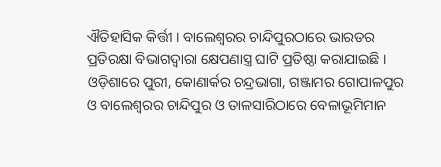ଐତିହାସିକ କିର୍ତ୍ତୀ । ବାଲେଶ୍ୱରର ଚାନ୍ଦିପୁରଠାରେ ଭାରତର ପ୍ରତିରକ୍ଷା ବିଭାଗଦ୍ୱାରା କ୍ଷେପଣାସ୍ତ୍ର ଘାଟି ପ୍ରତିଷ୍ଠା କରାଯାଇଛି । ଓଡ଼ିଶାରେ ପୁରୀ, କୋଣାର୍କର ଚନ୍ଦ୍ରଭାଗା, ଗଞ୍ଜାମର ଗୋପାଳପୁର ଓ ବାଲେଶ୍ୱରର ଚାନ୍ଦିପୁର ଓ ତାଳସାରିଠାରେ ବେଳାଭୂମିମାନ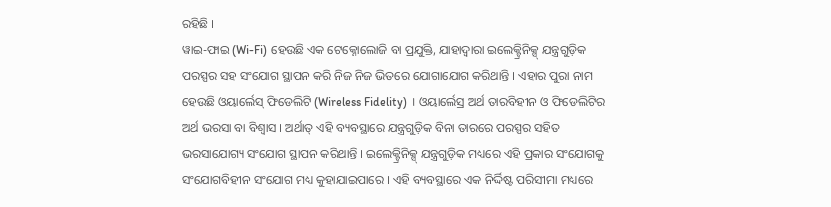ରହିଛି ।
ୱାଇ-ଫାଇ (Wi-Fi) ହେଉଛି ଏକ ଟେକ୍ନୋଲୋଜି ବା ପ୍ରଯୁକ୍ତି, ଯାହାଦ୍ୱାରା ଇଲେକ୍ଟ୍ରିନିକ୍ସ୍ ଯନ୍ତ୍ରଗୁଡ଼ିକ ପରସ୍ପର ସହ ସଂଯୋଗ ସ୍ଥାପନ କରି ନିଜ ନିଜ ଭିତରେ ଯୋଗାଯୋଗ କରିଥାନ୍ତି । ଏହାର ପୁରା ନାମ ହେଉଛି ଓୟାର୍ଲେସ୍ ଫିଡେଲିଟି (Wireless Fidelity) । ଓୟାର୍ଲେସ୍ର ଅର୍ଥ ତାରବିହୀନ ଓ ଫିଡେଲିଟିର ଅର୍ଥ ଭରସା ବା ବିଶ୍ୱାସ । ଅର୍ଥାତ୍ ଏହି ବ୍ୟବସ୍ଥାରେ ଯନ୍ତ୍ରଗୁଡ଼ିକ ବିନା ତାରରେ ପରସ୍ପର ସହିତ ଭରସାଯୋଗ୍ୟ ସଂଯୋଗ ସ୍ଥାପନ କରିଥାନ୍ତି । ଇଲେକ୍ଟ୍ରିନିକ୍ସ୍ ଯନ୍ତ୍ରଗୁଡ଼ିକ ମଧ୍ୟରେ ଏହି ପ୍ରକାର ସଂଯୋଗକୁ ସଂଯୋଗବିହୀନ ସଂଯୋଗ ମଧ୍ୟ କୁହାଯାଇପାରେ । ଏହି ବ୍ୟବସ୍ଥାରେ ଏକ ନିର୍ଦ୍ଦିଷ୍ଟ ପରିସୀମା ମଧ୍ୟରେ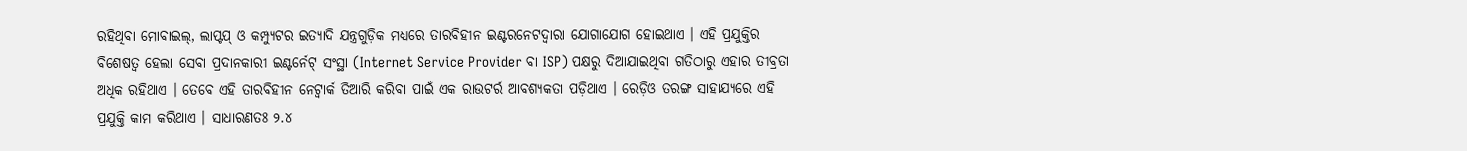ରହିଥିବା ମୋବାଇଲ୍, ଲାପ୍ଟପ୍ ଓ କମ୍ପ୍ୟୁଟର ଇତ୍ୟାଦି ଯନ୍ତ୍ରଗୁଡ଼ିକ ମଧ୍ୟରେ ତାରବିହୀନ ଇଣ୍ଟରନେଟଦ୍ୱାରା ଯୋଗାଯୋଗ ହୋଇଥାଏ । ଏହି ପ୍ରଯୁକ୍ତିର ବିଶେଷତ୍ୱ ହେଲା ସେବା ପ୍ରଦାନକାରୀ ଇଣ୍ଟର୍ନେଟ୍ ସଂସ୍ଥା (Internet Service Provider ବା ISP) ପକ୍ଷରୁ ଦିଆଯାଇଥିବା ଗତିଠାରୁ ଏହାର ତୀବ୍ରତା ଅଧିକ ରହିଥାଏ । ତେବେ ଏହି ତାରବିହୀନ ନେଟ୍ୱାର୍କ ତିଆରି କରିବା ପାଇଁ ଏକ ରାଉଟର୍ର ଆବଶ୍ୟକତା ପଡ଼ିଥାଏ । ରେଡ଼ିଓ ତରଙ୍ଗ ସାହାଯ୍ୟରେ ଏହି ପ୍ରଯୁକ୍ତି କାମ କରିଥାଏ । ସାଧାରଣତଃ ୨.୪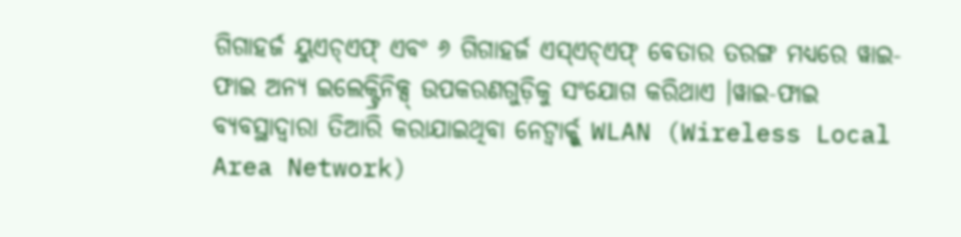ଗିଗାହର୍ଜ ୟୁଏଚ୍ଏଫ୍ ଏବଂ ୬ ଗିଗାହର୍ଜ ଏସ୍ଏଚ୍ଏଫ୍ ବେତାର ତରଙ୍ଗ ମଧ୍ୟରେ ୱାଇ-ଫାଇ ଅନ୍ୟ ଇଲେକ୍ଟ୍ରିନିକ୍ସ୍ ଉପକରଣଗୁଡ଼ିକୁ ସଂଯୋଗ କରିଥାଏ ।ୱାଇ-ଫାଇ ବ୍ୟବସ୍ଥାଦ୍ୱାରା ତିଆରି କରାଯାଇଥିବା ନେଟ୍ୱାର୍କ୍କୁ WLAN (Wireless Local Area Network)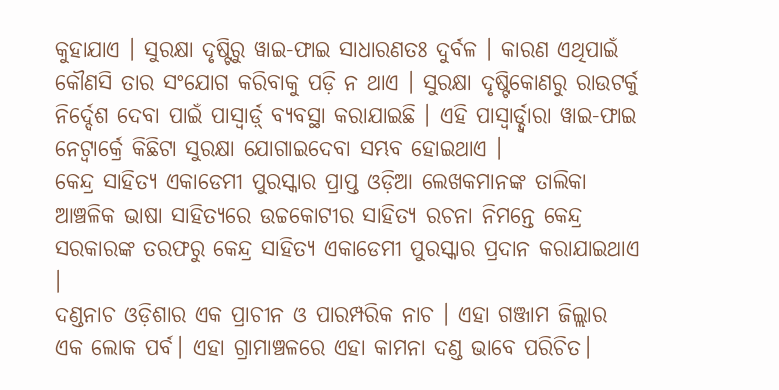କୁହାଯାଏ । ସୁରକ୍ଷା ଦୃଷ୍ଟିରୁ ୱାଇ-ଫାଇ ସାଧାରଣତଃ ଦୁର୍ବଳ । କାରଣ ଏଥିପାଇଁ କୌଣସି ତାର ସଂଯୋଗ କରିବାକୁ ପଡ଼ି ନ ଥାଏ । ସୁରକ୍ଷା ଦୃଷ୍ଟିକୋଣରୁ ରାଉଟର୍କୁ ନିର୍ଦ୍ଦେଶ ଦେବା ପାଇଁ ପାସ୍ୱାର୍ଡ଼୍ ବ୍ୟବସ୍ଥା କରାଯାଇଛି । ଏହି ପାସ୍ୱାର୍ଡ଼୍ଦ୍ୱାରା ୱାଇ-ଫାଇ ନେଟ୍ୱାର୍କ୍ରେ କିଛିଟା ସୁରକ୍ଷା ଯୋଗାଇଦେବା ସମ୍ଭବ ହୋଇଥାଏ ।
କେନ୍ଦ୍ର ସାହିତ୍ୟ ଏକାଡେମୀ ପୁରସ୍କାର ପ୍ରାପ୍ତ ଓଡ଼ିଆ ଲେଖକମାନଙ୍କ ତାଲିକା
ଆଞ୍ଚଳିକ ଭାଷା ସାହିତ୍ୟରେ ଉଚ୍ଚକୋଟୀର ସାହିତ୍ୟ ରଚନା ନିମନ୍ତେ କେନ୍ଦ୍ର ସରକାରଙ୍କ ତରଫରୁ କେନ୍ଦ୍ର ସାହିତ୍ୟ ଏକାଡେମୀ ପୁରସ୍କାର ପ୍ରଦାନ କରାଯାଇଥାଏ ।
ଦଣ୍ଡନାଚ ଓଡ଼ିଶାର ଏକ ପ୍ରାଚୀନ ଓ ପାରମ୍ପରିକ ନାଚ । ଏହା ଗଞ୍ଜାମ ଜିଲ୍ଲାର ଏକ ଲୋକ ପର୍ବ। ଏହା ଗ୍ରାମାଞ୍ଚଳରେ ଏହା କାମନା ଦଣ୍ଡ ଭାବେ ପରିଚିତ।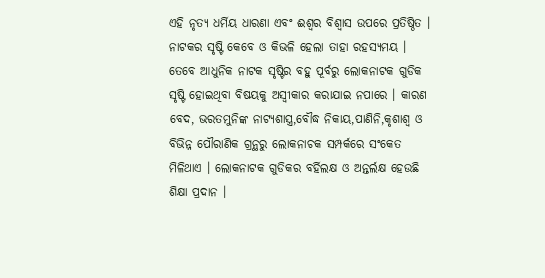ଏହି ନୃତ୍ୟ ଧର୍ମିୟ ଧାରଣା ଏବଂ ଈଶ୍ୱର ବିଶ୍ୱାସ ଉପରେ ପ୍ରତିଷ୍ଠିତ । ନାଟକର ସୃଷ୍ଟି କେବେ ଓ କିଭଳି ହେଲା ତାହା ରହସ୍ୟମୟ । ତେବେ ଆଧୁନିକ ନାଟକ ସୃଷ୍ଟିର ବହୁ ପୂର୍ବରୁ ଲୋକନାଟକ ଗୁଡିକ ସୃଷ୍ଟି ହୋଇଥିବା ବିଷୟକୁ ଅସ୍ୱୀକାର କରାଯାଇ ନପାରେ । କାରଣ ବେଦ, ଭରତମୁନିଙ୍କ ନାଟ୍ୟଶାସ୍ତ୍ର,ବୌଦ୍ଧ ନିକାୟ,ପାଣିନି,କୃଶାଶ୍ୱ ଓ ବିଭିନ୍ନ ପୌରାଣିକ ଗ୍ରନ୍ଥରୁ ଲୋକନାଚକ ସମ୍ପର୍କରେ ସଂକେତ ମିଳିଥାଏ । ଲୋକନାଟକ ଗୁଡିକର ବର୍ହିଲକ୍ଷ ଓ ଅନ୍ତର୍ଲକ୍ଷ ହେଉଛି ଶିକ୍ଷା ପ୍ରଦାନ ।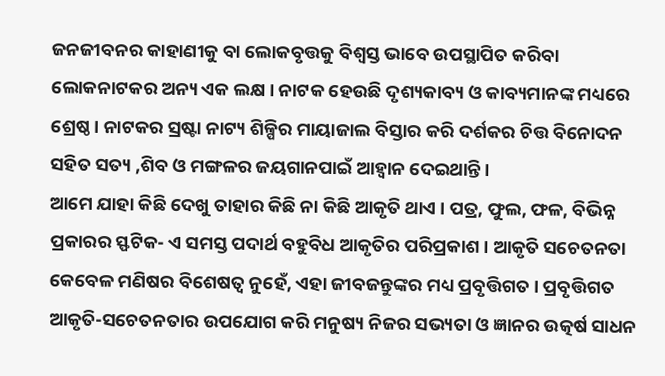ଜନଜୀବନର କାହାଣୀକୁ ବା ଲୋକବୃତ୍ତକୁ ବିଶ୍ୱସ୍ତ ଭାବେ ଉପସ୍ଥାପିତ କରିବା ଲୋକନାଟକର ଅନ୍ୟ ଏକ ଲକ୍ଷ । ନାଟକ ହେଉଛି ଦୃଶ୍ୟକାବ୍ୟ ଓ କାବ୍ୟମାନଙ୍କ ମଧ୍ୟରେ ଶ୍ରେଷ୍ଠ । ନାଟକର ସ୍ରଷ୍ଟା ନାଟ୍ୟ ଶିଳ୍ପିର ମାୟାଜାଲ ବିସ୍ତାର କରି ଦର୍ଶକର ଚିତ୍ତ ବିନୋଦନ ସହିତ ସତ୍ୟ ,ଶିବ ଓ ମଙ୍ଗଳର ଜୟଗାନପାଇଁ ଆହ୍ୱାନ ଦେଇଥାନ୍ତି ।
ଆମେ ଯାହା କିଛି ଦେଖୁ ତାହାର କିଛି ନା କିଛି ଆକୃତି ଥାଏ । ପତ୍ର, ଫୁଲ, ଫଳ, ବିଭିନ୍ନ ପ୍ରକାରର ସ୍ଫଟିକ- ଏ ସମସ୍ତ ପଦାର୍ଥ ବହୁବିଧ ଆକୃତିର ପରିପ୍ରକାଶ । ଆକୃତି ସଚେତନତା କେବେଳ ମଣିଷର ବିଶେଷତ୍ୱ ନୁହେଁ, ଏହା ଜୀବଜନ୍ତୁଙ୍କର ମଧ୍ୟ ପ୍ରବୃତ୍ତିଗତ । ପ୍ରବୃତ୍ତିଗତ ଆକୃତି-ସଚେତନତାର ଉପଯୋଗ କରି ମନୁଷ୍ୟ ନିଜର ସଭ୍ୟତା ଓ ଜ୍ଞାନର ଉତ୍କର୍ଷ ସାଧନ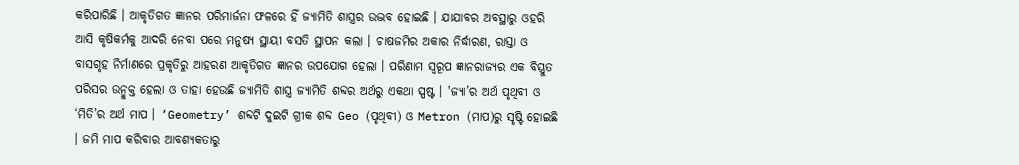କରିପାରିଛି । ଆକୃତିଗତ ଜ୍ଞାନର ପରିମାର୍ଜନା ଫଳରେ ହିଁ ଜ୍ୟାମିତି ଶାସ୍ତ୍ରର ଉଦ୍ଭବ ହୋଇଛି । ଯାଯାବର ଅବସ୍ଥାରୁ ଓହରି ଆସି କୃଷିକର୍ମକୁ ଆଦରି ନେବା ପରେ ମନୁଷ୍ୟ ସ୍ଥାୟୀ ବସତି ସ୍ଥାପନ କଲା । ଚାଷଜମିର ଅକାର ନିର୍ଦ୍ଧାରଣ, ରାସ୍ତା ଓ ବାସଗୃହ ନିର୍ମାଣରେ ପ୍ରକୃତିରୁ ଆହରଣ ଆକୃତିଗତ ଜ୍ଞାନର ଉପଯୋଗ ହେଲା । ପରିଣାମ ସ୍ୱରୂପ ଜ୍ଞାନରାଜ୍ୟର ଏକ ବିସ୍ତ୍ରୁତ ପରିସର ଉନ୍ମୁକ୍ତ ହେଲା ଓ ତାହା ହେଉଛି ଜ୍ୟାମିତି ଶାସ୍ତ୍ର ଜ୍ୟାମିତି ଶବ୍ଦର ଅର୍ଥରୁ ଏକଥା ସ୍ପଷ୍ଟ । 'ଜ୍ୟା’ର ଅର୍ଥ ପୃଥିବୀ ଓ ‘ମିତି’ର ଅର୍ଥ ମାପ । ‘Geometry’ ଶବ୍ଦଟି ଦୁଇଟି ଗ୍ରୀକ ଶବ୍ଦ Geo (ପୃଥିବୀ) ଓ Metron (ମାପ)ରୁ ସୃଷ୍ଟି ହୋଇଛି । ଜମି ମାପ କରିବାର ଆବଶ୍ୟକତାରୁ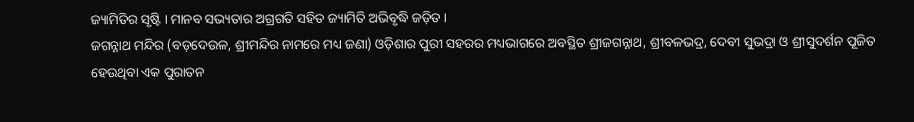ଜ୍ୟାମିତିର ସୃଷ୍ଟି । ମାନବ ସଭ୍ୟତାର ଅଗ୍ରଗତି ସହିତ ଜ୍ୟାମିତି ଅଭିବୃଦ୍ଧି ଜଡ଼ିତ ।
ଜଗନ୍ନାଥ ମନ୍ଦିର (ବଡ଼ଦେଉଳ, ଶ୍ରୀମନ୍ଦିର ନାମରେ ମଧ୍ୟ ଜଣା) ଓଡ଼ିଶାର ପୁରୀ ସହରର ମଧ୍ୟଭାଗରେ ଅବସ୍ଥିତ ଶ୍ରୀଜଗନ୍ନାଥ, ଶ୍ରୀବଳଭଦ୍ର, ଦେବୀ ସୁଭଦ୍ରା ଓ ଶ୍ରୀସୁଦର୍ଶନ ପୂଜିତ ହେଉଥିବା ଏକ ପୁରାତନ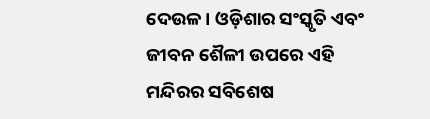ଦେଉଳ । ଓଡ଼ିଶାର ସଂସ୍କୃତି ଏବଂ ଜୀବନ ଶୈଳୀ ଉପରେ ଏହି ମନ୍ଦିରର ସବିଶେଷ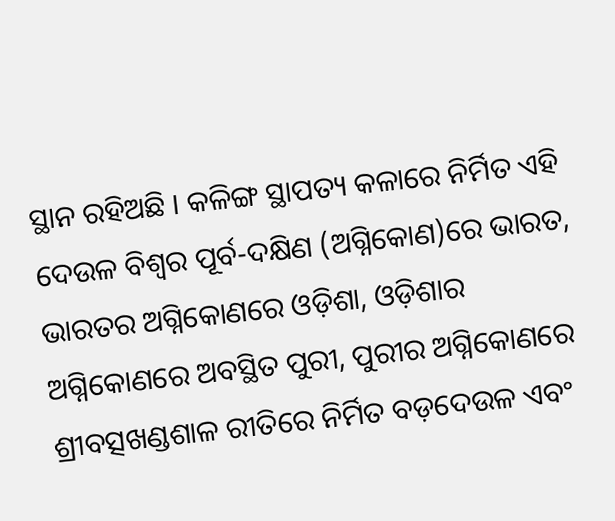ସ୍ଥାନ ରହିଅଛି । କଳିଙ୍ଗ ସ୍ଥାପତ୍ୟ କଳାରେ ନିର୍ମିତ ଏହି ଦେଉଳ ବିଶ୍ୱର ପୂର୍ବ-ଦକ୍ଷିଣ (ଅଗ୍ନିକୋଣ)ରେ ଭାରତ, ଭାରତର ଅଗ୍ନିକୋଣରେ ଓଡ଼ିଶା, ଓଡ଼ିଶାର ଅଗ୍ନିକୋଣରେ ଅବସ୍ଥିତ ପୁରୀ, ପୁରୀର ଅଗ୍ନିକୋଣରେ ଶ୍ରୀବତ୍ସଖଣ୍ଡଶାଳ ରୀତିରେ ନିର୍ମିତ ବଡ଼ଦେଉଳ ଏବଂ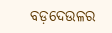ବଡ଼ଦେଉଳର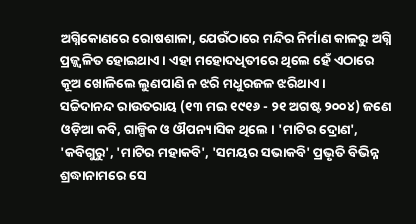ଅଗ୍ନିକୋଣରେ ରୋଷଶାଳା, ଯେଉଁଠାରେ ମନ୍ଦିର ନିର୍ମାଣ କାଳରୁ ଅଗ୍ନି ପ୍ରଜ୍ଜ୍ୱଳିତ ହୋଇଥାଏ । ଏହା ମହୋଦଧିତୀରେ ଥିଲେ ହେଁ ଏଠାରେ କୂଅ ଖୋଳିଲେ ଲୁଣପାଣି ନ ଝରି ମଧୁରଜଳ ଝରିଥାଏ।
ସଚ୍ଚିଦାନନ୍ଦ ରାଉତରାୟ (୧୩ ମଇ ୧୯୧୬ - ୨୧ ଅଗଷ୍ଟ ୨୦୦୪) ଜଣେ ଓଡ଼ିଆ କବି, ଗାଳ୍ପିକ ଓ ଔପନ୍ୟାସିକ ଥିଲେ । 'ମାଟିର ଦ୍ରୋଣ', 'କବିଗୁରୁ', 'ମାଟିର ମହାକବି', 'ସମୟର ସଭାକବି' ପ୍ରଭୃତି ବିଭିନ୍ନ ଶ୍ରଦ୍ଧାନାମରେ ସେ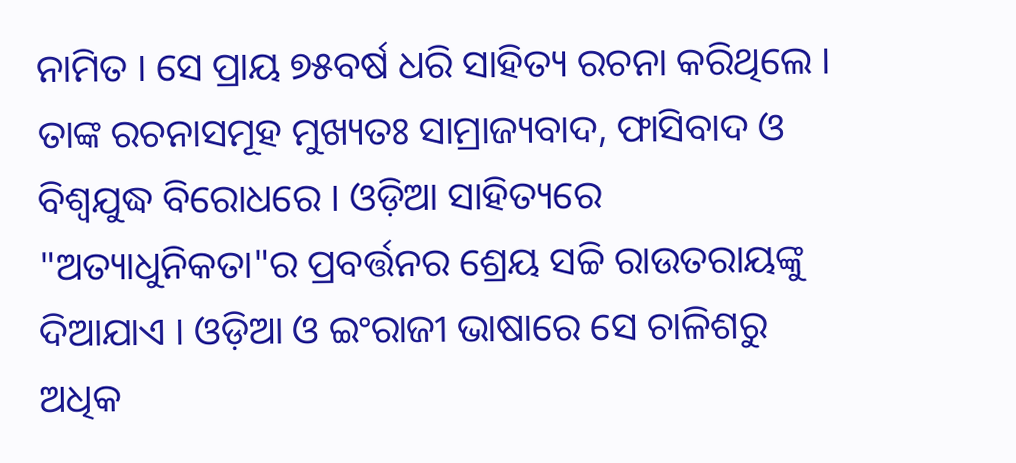ନାମିତ । ସେ ପ୍ରାୟ ୭୫ବର୍ଷ ଧରି ସାହିତ୍ୟ ରଚନା କରିଥିଲେ । ତାଙ୍କ ରଚନାସମୂହ ମୁଖ୍ୟତଃ ସାମ୍ରାଜ୍ୟବାଦ, ଫାସିବାଦ ଓ ବିଶ୍ୱଯୁଦ୍ଧ ବିରୋଧରେ । ଓଡ଼ିଆ ସାହିତ୍ୟରେ "ଅତ୍ୟାଧୁନିକତା"ର ପ୍ରବର୍ତ୍ତନର ଶ୍ରେୟ ସଚ୍ଚି ରାଉତରାୟଙ୍କୁ ଦିଆଯାଏ । ଓଡ଼ିଆ ଓ ଇଂରାଜୀ ଭାଷାରେ ସେ ଚାଳିଶରୁ ଅଧିକ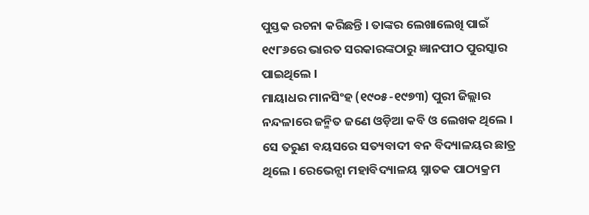ପୁସ୍ତକ ରଚନା କରିଛନ୍ତି । ତାଙ୍କର ଲେଖାଲେଖି ପାଇଁ ୧୯୮୬ରେ ଭାରତ ସରକାରଙ୍କଠାରୁ ଜ୍ଞାନପୀଠ ପୁରସ୍କାର ପାଇଥିଲେ ।
ମାୟାଧର ମାନସିଂହ (୧୯୦୫-୧୯୭୩) ପୁରୀ ଜିଲ୍ଲାର ନନ୍ଦଳାରେ ଜନ୍ମିତ ଜଣେ ଓଡ଼ିଆ କବି ଓ ଲେଖକ ଥିଲେ । ସେ ତରୁଣ ବୟସରେ ସତ୍ୟବାଦୀ ବନ ବିଦ୍ୟାଳୟର ଛାତ୍ର ଥିଲେ । ରେଭେନ୍ସା ମହାବିଦ୍ୟାଳୟ ସ୍ନାତକ ପାଠ୍ୟକ୍ରମ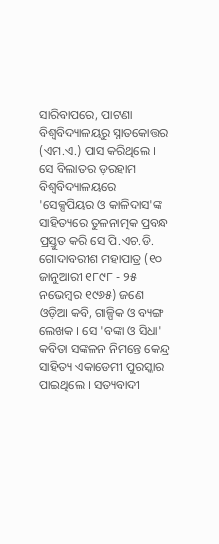ସାରିବାପରେ, ପାଟଣା ବିଶ୍ୱବିଦ୍ୟାଳୟରୁ ସ୍ନାତକୋତ୍ତର (ଏମ.ଏ.) ପାସ କରିଥିଲେ । ସେ ବିଲାତର ଡ଼ରହାମ ବିଶ୍ୱବିଦ୍ୟାଳୟରେ 'ସେକ୍ସପିୟର ଓ କାଳିଦାସ'ଙ୍କ ସାହିତ୍ୟରେ ତୁଳନାତ୍ମକ ପ୍ରବନ୍ଧ ପ୍ରସ୍ତୁତ କରି ସେ ପି.ଏଚ.ଡି.
ଗୋଦାବରୀଶ ମହାପାତ୍ର (୧୦ ଜାନୁଆରୀ ୧୮୯୮ - ୨୫ ନଭେମ୍ବର ୧୯୬୫) ଜଣେ ଓଡ଼ିଆ କବି, ଗାଳ୍ପିକ ଓ ବ୍ୟଙ୍ଗ ଲେଖକ । ସେ 'ବଙ୍କା ଓ ସିଧା' କବିତା ସଙ୍କଳନ ନିମନ୍ତେ କେନ୍ଦ୍ର ସାହିତ୍ୟ ଏକାଡେମୀ ପୁରସ୍କାର ପାଇଥିଲେ । ସତ୍ୟବାଦୀ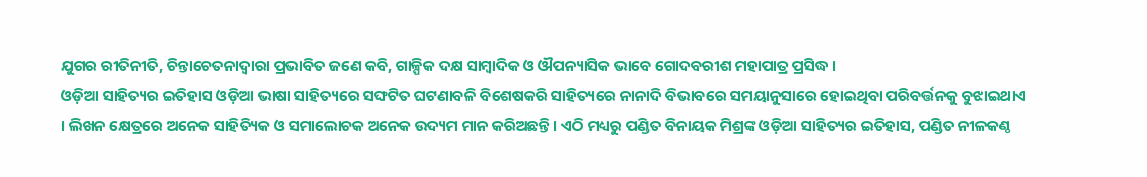ଯୁଗର ରୀତିନୀତି, ଚିନ୍ତାଚେତନାଦ୍ୱାରା ପ୍ରଭାବିତ ଜଣେ କବି, ଗାଳ୍ପିକ ଦକ୍ଷ ସାମ୍ବାଦିକ ଓ ଔପନ୍ୟାସିକ ଭାବେ ଗୋଦବରୀଶ ମହାପାତ୍ର ପ୍ରସିଦ୍ଧ ।
ଓଡ଼ିଆ ସାହିତ୍ୟର ଇତିହାସ ଓଡ଼ିଆ ଭାଷା ସାହିତ୍ୟରେ ସଙ୍ଘଟିତ ଘଟଣାବଳି ବିଶେଷକରି ସାହିତ୍ୟରେ ନାନାଦି ବିଭାବରେ ସମୟାନୁସାରେ ହୋଇଥିବା ପରିବର୍ତ୍ତନକୁ ବୁଝାଇଥାଏ । ଲିଖନ କ୍ଷେତ୍ରରେ ଅନେକ ସାହିତ୍ୟିକ ଓ ସମାଲୋଚକ ଅନେକ ଉଦ୍ୟମ ମାନ କରିଅଛନ୍ତି । ଏଠି ମଧ୍ୟରୁ ପଣ୍ଡିତ ବିନାୟକ ମିଶ୍ରଙ୍କ ଓଡ଼ିଆ ସାହିତ୍ୟର ଇତିହାସ, ପଣ୍ଡିତ ନୀଳକଣ୍ଠ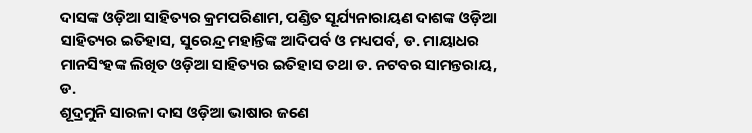ଦାସଙ୍କ ଓଡ଼ିଆ ସାହିତ୍ୟର କ୍ରମପରିଣାମ, ପଣ୍ଡିତ ସୂର୍ଯ୍ୟନାରାୟଣ ଦାଶଙ୍କ ଓଡ଼ିଆ ସାହିତ୍ୟର ଇତିହାସ, ସୁରେନ୍ଦ୍ର ମହାନ୍ତିଙ୍କ ଆଦିପର୍ବ ଓ ମଧ୍ୟପର୍ବ, ଡ. ମାୟାଧର ମାନସିଂହଙ୍କ ଲିଖିତ ଓଡ଼ିଆ ସାହିତ୍ୟର ଇତିହାସ ତଥା ଡ. ନଟବର ସାମନ୍ତରାୟ, ଡ.
ଶୂଦ୍ରମୁନି ସାରଳା ଦାସ ଓଡ଼ିଆ ଭାଷାର ଜଣେ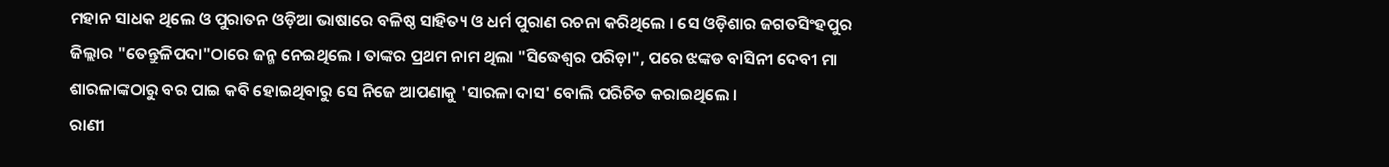ମହାନ ସାଧକ ଥିଲେ ଓ ପୁରାତନ ଓଡ଼ିଆ ଭାଷାରେ ବଳିଷ୍ଠ ସାହିତ୍ୟ ଓ ଧର୍ମ ପୁରାଣ ରଚନା କରିଥିଲେ । ସେ ଓଡ଼ିଶାର ଜଗତସିଂହପୁର ଜିଲ୍ଲାର "ତେନ୍ତୁଳିପଦା"ଠାରେ ଜନ୍ମ ନେଇଥିଲେ । ତାଙ୍କର ପ୍ରଥମ ନାମ ଥିଲା "ସିଦ୍ଧେଶ୍ୱର ପରିଡ଼ା", ପରେ ଝଙ୍କଡ ବାସିନୀ ଦେବୀ ମା ଶାରଳାଙ୍କଠାରୁ ବର ପାଇ କବି ହୋଇଥିବାରୁ ସେ ନିଜେ ଆପଣାକୁ 'ସାରଳା ଦାସ' ବୋଲି ପରିଚିତ କରାଇଥିଲେ ।
ରାଣୀ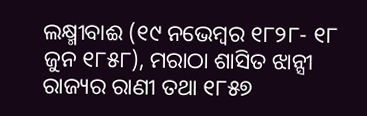ଲକ୍ଷ୍ମୀବାଈ (୧୯ ନଭେମ୍ବର ୧୮୨୮- ୧୮ ଜୁନ ୧୮୫୮), ମରାଠା ଶାସିତ ଝାନ୍ସୀ ରାଜ୍ୟର ରାଣୀ ତଥା ୧୮୫୭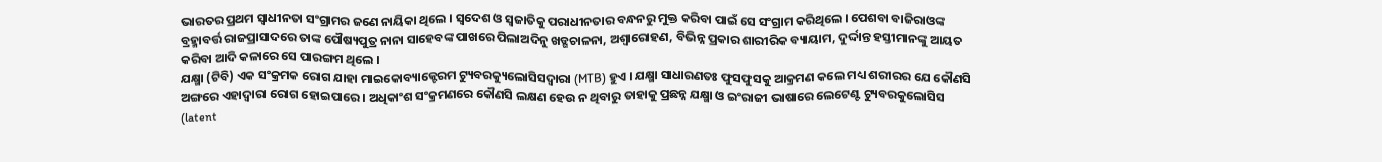ଭାରତର ପ୍ରଥମ ସ୍ୱାଧୀନତା ସଂଗ୍ରାମର ଜଣେ ନାୟିକା ଥିଲେ । ସ୍ୱଦେଶ ଓ ସ୍ୱଜାତିକୁ ପରାଧୀନତାର ବନ୍ଧନରୁ ମୁକ୍ତ କରିବା ପାଇଁ ସେ ସଂଗ୍ରାମ କରିଥିଲେ । ପେଶବା ବାଜିରାଓଙ୍କ ବ୍ରହ୍ମାବର୍ତ୍ତ ରାଜପ୍ରାସାଦରେ ତାଙ୍କ ପୌଷ୍ୟପୁତ୍ର ନାନା ସାହେବଙ୍କ ପାଖରେ ପିଲାଅଦିନୁ ଖଡ୍ଗଚାଳନା, ଅଶ୍ୱାରୋହଣ, ବିଭିନ୍ନ ପ୍ରକାର ଶାରୀରିକ ବ୍ୟାୟାମ, ଦୁର୍ଦ୍ଦାନ୍ତ ହସ୍ତୀମାନଙ୍କୁ ଆୟତ କରିବା ଆଦି କଳାରେ ସେ ପାରଙ୍ଗମ ଥିଲେ ।
ଯକ୍ଷ୍ମା (ଟିବି) ଏକ ସଂକ୍ରମକ ରୋଗ ଯାହା ମାଇକୋବ୍ୟାକ୍ଟେରମ ଟ୍ୟୁବରକ୍ୟୁଲୋସିସଦ୍ୱାରା (MTB) ହୁଏ । ଯକ୍ଷ୍ମା ସାଧାରଣତଃ ଫୁସଫୁସକୁ ଆକ୍ରମଣ କଲେ ମଧ୍ୟ ଶରୀରର ଯେ କୌଣସି ଅଙ୍ଗରେ ଏହାଦ୍ୱାରା ରୋଗ ହୋଇପାରେ । ଅଧିକାଂଶ ସଂକ୍ରମଣରେ କୌଣସି ଲକ୍ଷଣ ହେଉ ନ ଥିବାରୁ ତାହାକୁ ପ୍ରଛନ୍ନ ଯକ୍ଷ୍ମା ଓ ଇଂରାଜୀ ଭାଷାରେ ଲେଟେଣ୍ଟ ଟ୍ୟୁବରକୁଲୋସିସ (latent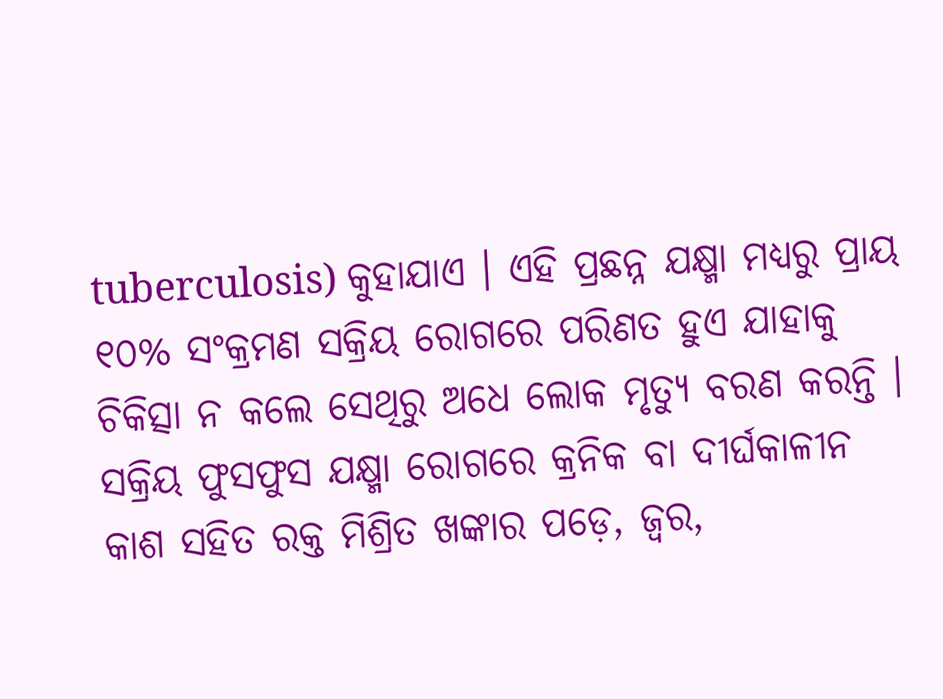tuberculosis) କୁହାଯାଏ । ଏହି ପ୍ରଛନ୍ନ ଯକ୍ଷ୍ମା ମଧ୍ୟରୁ ପ୍ରାୟ ୧୦% ସଂକ୍ରମଣ ସକ୍ରିୟ ରୋଗରେ ପରିଣତ ହୁଏ ଯାହାକୁ ଚିକିତ୍ସା ନ କଲେ ସେଥିରୁ ଅଧେ ଲୋକ ମୃତ୍ୟୁ ବରଣ କରନ୍ତି । ସକ୍ରିୟ ଫୁସଫୁସ ଯକ୍ଷ୍ମା ରୋଗରେ କ୍ରନିକ ବା ଦୀର୍ଘକାଳୀନ କାଶ ସହିତ ରକ୍ତ ମିଶ୍ରିତ ଖଙ୍କାର ପଡ଼େ, ଜ୍ୱର,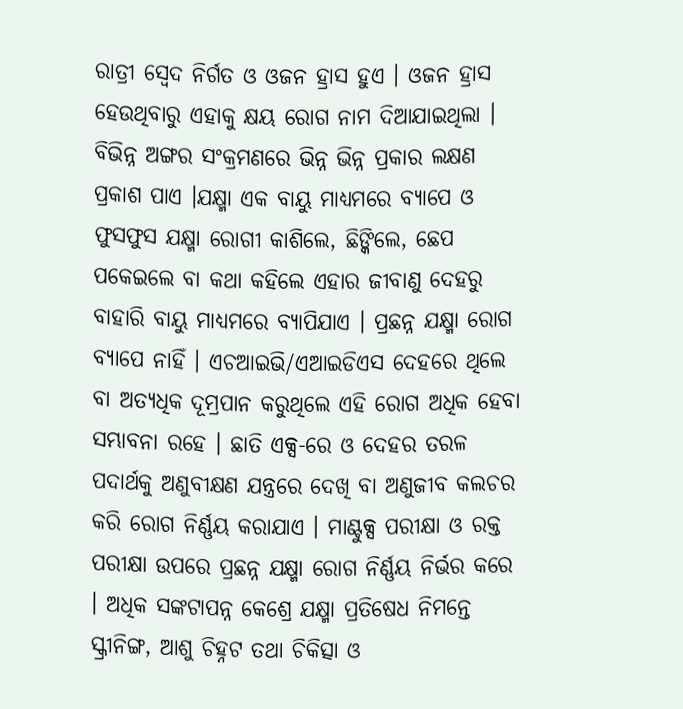ରାତ୍ରୀ ସ୍ୱେଦ ନିର୍ଗତ ଓ ଓଜନ ହ୍ରାସ ହୁଏ । ଓଜନ ହ୍ରାସ ହେଉଥିବାରୁ ଏହାକୁ କ୍ଷୟ ରୋଗ ନାମ ଦିଆଯାଇଥିଲା । ବିଭିନ୍ନ ଅଙ୍ଗର ସଂକ୍ରମଣରେ ଭିନ୍ନ ଭିନ୍ନ ପ୍ରକାର ଲକ୍ଷଣ ପ୍ରକାଶ ପାଏ ।ଯକ୍ଷ୍ମା ଏକ ବାୟୁ ମାଧ୍ୟମରେ ବ୍ୟାପେ ଓ ଫୁସଫୁସ ଯକ୍ଷ୍ମା ରୋଗୀ କାଶିଲେ, ଛିଙ୍କିଲେ, ଛେପ ପକେଇଲେ ବା କଥା କହିଲେ ଏହାର ଜୀବାଣୁ ଦେହରୁ ବାହାରି ବାୟୁ ମାଧ୍ୟମରେ ବ୍ୟାପିଯାଏ । ପ୍ରଛନ୍ନ ଯକ୍ଷ୍ମା ରୋଗ ବ୍ୟାପେ ନାହିଁ । ଏଚଆଇଭି/ଏଆଇଡିଏସ ଦେହରେ ଥିଲେ ବା ଅତ୍ୟଧିକ ଦୂମ୍ରପାନ କରୁଥିଲେ ଏହି ରୋଗ ଅଧିକ ହେବା ସମ୍ଭାବନା ରହେ । ଛାତି ଏକ୍ସ-ରେ ଓ ଦେହର ତରଳ ପଦାର୍ଥକୁ ଅଣୁବୀକ୍ଷଣ ଯନ୍ତ୍ରରେ ଦେଖି ବା ଅଣୁଜୀବ କଲଚର କରି ରୋଗ ନିର୍ଣ୍ଣୟ କରାଯାଏ । ମାଣ୍ଟୁକ୍ସ ପରୀକ୍ଷା ଓ ରକ୍ତ ପରୀକ୍ଷା ଉପରେ ପ୍ରଛନ୍ନ ଯକ୍ଷ୍ମା ରୋଗ ନିର୍ଣ୍ଣୟ ନିର୍ଭର କରେ । ଅଧିକ ସଙ୍କଟାପନ୍ନ କେଶ୍ରେ ଯକ୍ଷ୍ମା ପ୍ରତିଷେଧ ନିମନ୍ତେ ସ୍କ୍ରୀନିଙ୍ଗ, ଆଶୁ ଚିହ୍ନଟ ତଥା ଚିକିତ୍ସା ଓ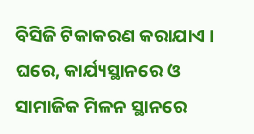ବିସିଜି ଟିକାକରଣ କରାଯାଏ । ଘରେ, କାର୍ଯ୍ୟସ୍ଥାନରେ ଓ ସାମାଜିକ ମିଳନ ସ୍ଥାନରେ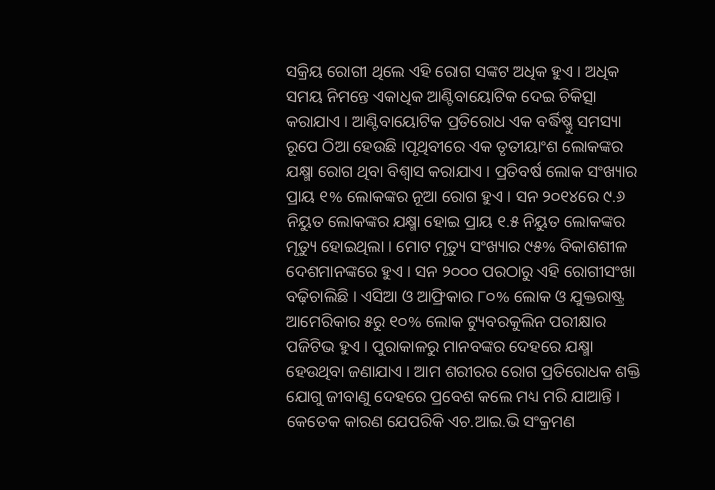ସକ୍ରିୟ ରୋଗୀ ଥିଲେ ଏହି ରୋଗ ସଙ୍କଟ ଅଧିକ ହୁଏ । ଅଧିକ ସମୟ ନିମନ୍ତେ ଏକାଧିକ ଆଣ୍ଟିବାୟୋଟିକ ଦେଇ ଚିକିତ୍ସା କରାଯାଏ । ଆଣ୍ଟିବାୟୋଟିକ ପ୍ରତିରୋଧ ଏକ ବର୍ଦ୍ଧିଷ୍ଣୁ ସମସ୍ୟା ରୂପେ ଠିଆ ହେଉଛି ।ପୃଥିବୀରେ ଏକ ତୃତୀୟାଂଶ ଲୋକଙ୍କର ଯକ୍ଷ୍ମା ରୋଗ ଥିବା ବିଶ୍ୱାସ କରାଯାଏ । ପ୍ରତିବର୍ଷ ଲୋକ ସଂଖ୍ୟାର ପ୍ରାୟ ୧% ଲୋକଙ୍କର ନୂଆ ରୋଗ ହୁଏ । ସନ ୨୦୧୪ରେ ୯.୬ ନିୟୁତ ଲୋକଙ୍କର ଯକ୍ଷ୍ମା ହୋଇ ପ୍ରାୟ ୧.୫ ନିୟୁତ ଲୋକଙ୍କର ମୃତ୍ୟୁ ହୋଇଥିଲା । ମୋଟ ମୃତ୍ୟୁ ସଂଖ୍ୟାର ୯୫% ବିକାଶଶୀଳ ଦେଶମାନଙ୍କରେ ହୁଏ । ସନ ୨୦୦୦ ପରଠାରୁ ଏହି ରୋଗୀସଂଖା ବଢ଼ିଚାଲିଛି । ଏସିଆ ଓ ଆଫ୍ରିକାର ୮୦% ଲୋକ ଓ ଯୁକ୍ତରାଷ୍ଟ୍ର ଆମେରିକାର ୫ରୁ ୧୦% ଲୋକ ଟ୍ୟୁବରକୁଲିନ ପରୀକ୍ଷାର ପଜିଟିଭ ହୁଏ । ପୁରାକାଳରୁ ମାନବଙ୍କର ଦେହରେ ଯକ୍ଷ୍ମା ହେଉଥିବା ଜଣାଯାଏ । ଆମ ଶରୀରର ରୋଗ ପ୍ରତିରୋଧକ ଶକ୍ତି ଯୋଗୁ ଜୀବାଣୁ ଦେହରେ ପ୍ରବେଶ କଲେ ମଧ୍ୟ ମରି ଯାଆନ୍ତି । କେତେକ କାରଣ ଯେପରିକି ଏଚ.ଆଇ.ଭି ସଂକ୍ରମଣ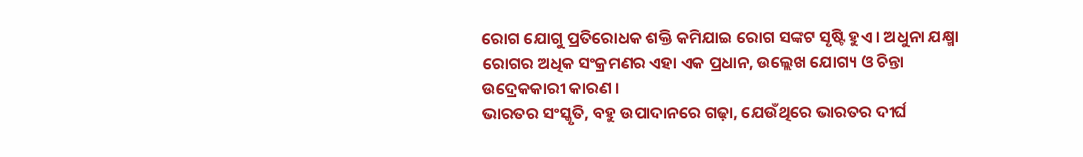ରୋଗ ଯୋଗୁ ପ୍ରତିରୋଧକ ଶକ୍ତି କମିଯାଇ ରୋଗ ସଙ୍କଟ ସୃଷ୍ଟି ହୁଏ । ଅଧୁନା ଯକ୍ଷ୍ମା ରୋଗର ଅଧିକ ସଂକ୍ରମଣର ଏହା ଏକ ପ୍ରଧାନ, ଉଲ୍ଲେଖ ଯୋଗ୍ୟ ଓ ଚିନ୍ତା ଉଦ୍ରେକକାରୀ କାରଣ ।
ଭାରତର ସଂସ୍କୃତି, ବହୁ ଉପାଦାନରେ ଗଢ଼ା, ଯେଉଁଥିରେ ଭାରତର ଦୀର୍ଘ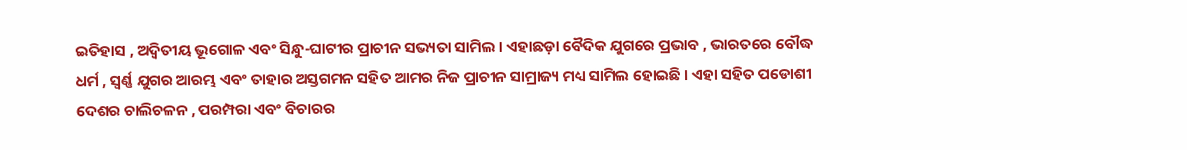ଇତିହାସ , ଅଦ୍ୱିତୀୟ ଭୂଗୋଳ ଏବଂ ସିନ୍ଧୁ-ଘାଟୀର ପ୍ରାଚୀନ ସଭ୍ୟତା ସାମିଲ । ଏହାଛଡ଼ା ବୈଦିକ ଯୁଗରେ ପ୍ରଭାବ , ଭାରତରେ ବୌଦ୍ଧ ଧର୍ମ , ସ୍ୱର୍ଣ୍ଣ ଯୁଗର ଆରମ୍ଭ ଏବଂ ତାହାର ଅସ୍ତଗମନ ସହିତ ଆମର ନିଜ ପ୍ରାଚୀନ ସାମ୍ରାଜ୍ୟ ମଧ୍ୟ ସାମିଲ ହୋଇଛି । ଏହା ସହିତ ପଡୋଶୀ ଦେଶର ଚାଲିଚଳନ , ପରମ୍ପରା ଏବଂ ବିଚାରର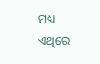ମଧ୍ୟ ଏଥିରେ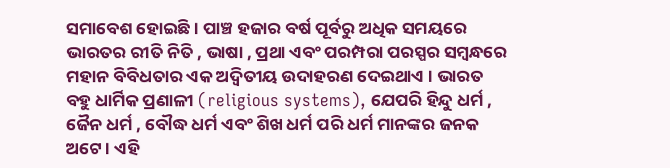ସମାବେଶ ହୋଇଛି । ପାଞ୍ଚ ହଜାର ବର୍ଷ ପୂର୍ବରୁ ଅଧିକ ସମୟରେ ଭାରତର ରୀତି ନିତି , ଭାଷା , ପ୍ରଥା ଏବଂ ପରମ୍ପରା ପରସ୍ପର ସମ୍ବନ୍ଧରେ ମହାନ ବିବିଧତାର ଏକ ଅଦ୍ୱିତୀୟ ଉଦାହରଣ ଦେଇଥାଏ । ଭାରତ ବହୁ ଧାର୍ମିକ ପ୍ରଣାଳୀ (religious systems), ଯେପରି ହିନ୍ଦୁ ଧର୍ମ , ଜୈନ ଧର୍ମ , ବୌଦ୍ଧ ଧର୍ମ ଏବଂ ଶିଖ ଧର୍ମ ପରି ଧର୍ମ ମାନଙ୍କର ଜନକ ଅଟେ । ଏହି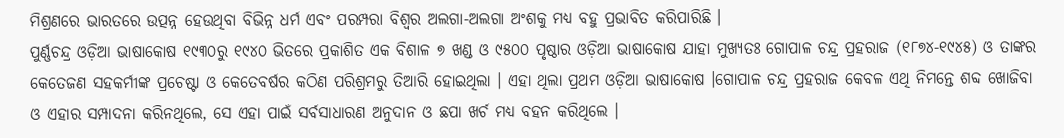ମିଶ୍ରଣରେ ଭାରତରେ ଉତ୍ପନ୍ନ ହେଉଥିବା ବିଭିନ୍ନ ଧର୍ମ ଏବଂ ପରମ୍ପରା ବିଶ୍ୱର ଅଲଗା-ଅଲଗା ଅଂଶକୁ ମଧ୍ୟ ବହୁ ପ୍ରଭାବିତ କରିପାରିଛି ।
ପୁର୍ଣ୍ଣଚନ୍ଦ୍ର ଓଡ଼ିଆ ଭାଷାକୋଷ ୧୯୩୦ରୁ ୧୯୪୦ ଭିତରେ ପ୍ରକାଶିତ ଏକ ବିଶାଳ ୭ ଖଣ୍ଡ ଓ ୯୫୦୦ ପୃଷ୍ଠାର ଓଡ଼ିଆ ଭାଷାକୋଷ ଯାହା ମୁଖ୍ୟତଃ ଗୋପାଳ ଚନ୍ଦ୍ର ପ୍ରହରାଜ (୧୮୭୪-୧୯୪୫) ଓ ତାଙ୍କର କେତେଜଣ ସହକର୍ମୀଙ୍କ ପ୍ରଚେଷ୍ଟା ଓ କେତେବର୍ଷର କଠିଣ ପରିଶ୍ରମରୁ ତିଆରି ହୋଇଥିଲା । ଏହା ଥିଲା ପ୍ରଥମ ଓଡ଼ିଆ ଭାଷାକୋଷ ।ଗୋପାଳ ଚନ୍ଦ୍ର ପ୍ରହରାଜ କେବଳ ଏଥି ନିମନ୍ତେ ଶବ୍ଦ ଖୋଜିବା ଓ ଏହାର ସମ୍ପାଦନା କରିନଥିଲେ, ସେ ଏହା ପାଇଁ ସର୍ବସାଧାରଣ ଅନୁଦାନ ଓ ଛପା ଖର୍ଚ ମଧ୍ୟ ବହନ କରିଥିଲେ ।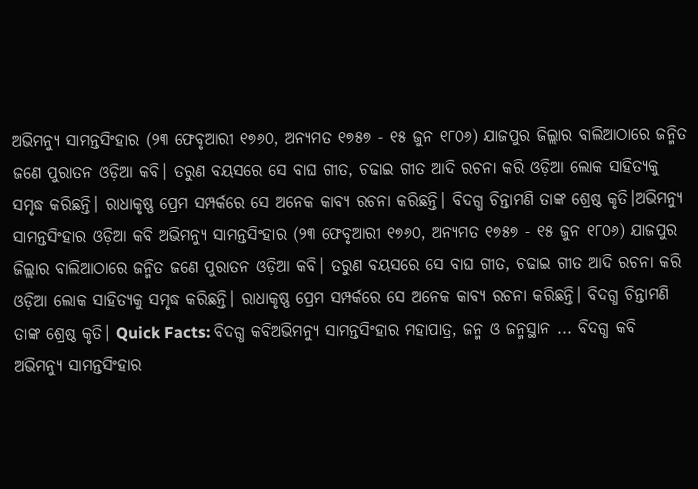ଅଭିମନ୍ୟୁ ସାମନ୍ତସିଂହାର (୨୩ ଫେବୃଆରୀ ୧୭୬୦, ଅନ୍ୟମତ ୧୭୫୭ - ୧୫ ଜୁନ ୧୮୦୬) ଯାଜପୁର ଜିଲ୍ଲାର ବାଲିଆଠାରେ ଜନ୍ମିତ ଜଣେ ପୁରାତନ ଓଡ଼ିଆ କବି। ତରୁଣ ବୟସରେ ସେ ବାଘ ଗୀତ, ଚଢାଇ ଗୀତ ଆଦି ରଚନା କରି ଓଡ଼ିଆ ଲୋକ ସାହିତ୍ୟକୁ ସମୃଦ୍ଧ କରିଛନ୍ତି। ରାଧାକୃଷ୍ଣ ପ୍ରେମ ସମ୍ପର୍କରେ ସେ ଅନେକ କାବ୍ୟ ରଚନା କରିଛନ୍ତି। ବିଦଗ୍ଧ ଚିନ୍ତାମଣି ତାଙ୍କ ଶ୍ରେଷ୍ଠ କୃତି।ଅଭିମନ୍ୟୁ ସାମନ୍ତସିଂହାର ଓଡ଼ିଆ କବି ଅଭିମନ୍ୟୁ ସାମନ୍ତସିଂହାର (୨୩ ଫେବୃଆରୀ ୧୭୬୦, ଅନ୍ୟମତ ୧୭୫୭ - ୧୫ ଜୁନ ୧୮୦୬) ଯାଜପୁର ଜିଲ୍ଲାର ବାଲିଆଠାରେ ଜନ୍ମିତ ଜଣେ ପୁରାତନ ଓଡ଼ିଆ କବି। ତରୁଣ ବୟସରେ ସେ ବାଘ ଗୀତ, ଚଢାଇ ଗୀତ ଆଦି ରଚନା କରି ଓଡ଼ିଆ ଲୋକ ସାହିତ୍ୟକୁ ସମୃଦ୍ଧ କରିଛନ୍ତି। ରାଧାକୃଷ୍ଣ ପ୍ରେମ ସମ୍ପର୍କରେ ସେ ଅନେକ କାବ୍ୟ ରଚନା କରିଛନ୍ତି। ବିଦଗ୍ଧ ଚିନ୍ତାମଣି ତାଙ୍କ ଶ୍ରେଷ୍ଠ କୃତି। Quick Facts: ବିଦଗ୍ଧ କବିଅଭିମନ୍ୟୁ ସାମନ୍ତସିଂହାର ମହାପାତ୍ର, ଜନ୍ମ ଓ ଜନ୍ମସ୍ଥାନ ... ବିଦଗ୍ଧ କବି ଅଭିମନ୍ୟୁ ସାମନ୍ତସିଂହାର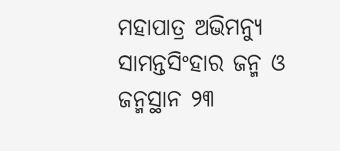ମହାପାତ୍ର ଅଭିମନ୍ୟୁ ସାମନ୍ତସିଂହାର ଜନ୍ମ ଓ ଜନ୍ମସ୍ଥାନ ୨୩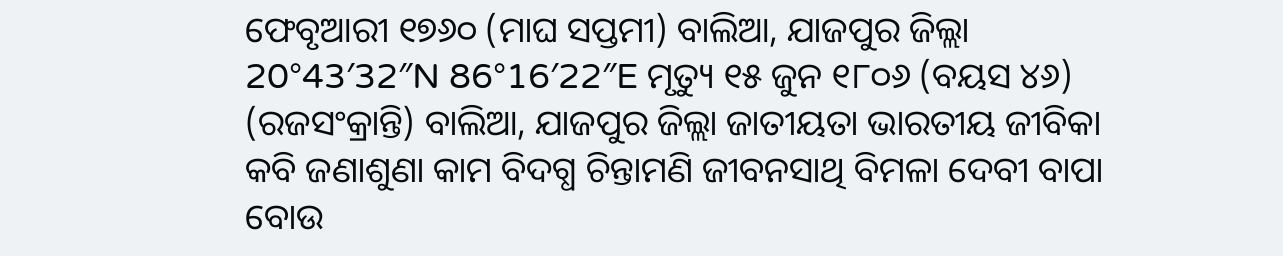ଫେବୃଆରୀ ୧୭୬୦ (ମାଘ ସପ୍ତମୀ) ବାଲିଆ, ଯାଜପୁର ଜିଲ୍ଲା 20°43′32″N 86°16′22″E ମୃତ୍ୟୁ ୧୫ ଜୁନ ୧୮୦୬ (ବୟସ ୪୬) (ରଜସଂକ୍ରାନ୍ତି) ବାଲିଆ, ଯାଜପୁର ଜିଲ୍ଲା ଜାତୀୟତା ଭାରତୀୟ ଜୀବିକା କବି ଜଣାଶୁଣା କାମ ବିଦଗ୍ଧ ଚିନ୍ତାମଣି ଜୀବନସାଥି ବିମଳା ଦେବୀ ବାପା ବୋଉ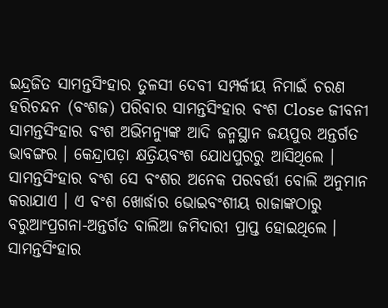ଇନ୍ଦ୍ରଜିତ ସାମନ୍ତସିଂହାର ତୁଳସୀ ଦେବୀ ସମ୍ପର୍କୀୟ ନିମାଇଁ ଚରଣ ହରିଚନ୍ଦନ (ବଂଶଜ) ପରିବାର ସାମନ୍ତସିଂହାର ବଂଶ Close ଜୀବନୀ ସାମନ୍ତସିଂହାର ବଂଶ ଅଭିମନ୍ୟୁଙ୍କ ଆଦି ଜନ୍ମସ୍ଥାନ ଜୟପୁର ଅନ୍ତର୍ଗତ ଭାବଙ୍ଗର । କେନ୍ଦ୍ରାପଡ଼ା କ୍ଷତ୍ରିୟବଂଶ ଯୋଧପୁରରୁ ଆସିଥିଲେ । ସାମନ୍ତସିଂହାର ବଂଶ ସେ ବଂଶର ଅନେକ ପରବର୍ତ୍ତୀ ବୋଲି ଅନୁମାନ କରାଯାଏ । ଏ ବଂଶ ଖୋର୍ଦ୍ଧାର ଭୋଇବଂଶୀୟ ରାଜାଙ୍କଠାରୁ ବରୁଆଂପ୍ରଗନା-ଅନ୍ତର୍ଗତ ବାଲିଆ ଜମିଦାରୀ ପ୍ରାପ୍ତ ହୋଇଥିଲେ । ସାମନ୍ତସିଂହାର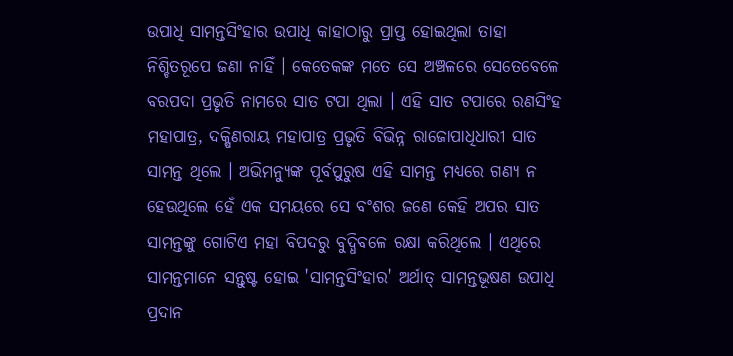ଉପାଧି ସାମନ୍ତସିଂହାର ଉପାଧି କାହାଠାରୁ ପ୍ରାପ୍ତ ହୋଇଥିଲା ତାହା ନିଶ୍ଚିତରୂପେ ଜଣା ନାହିଁ । କେତେକଙ୍କ ମତେ ସେ ଅଞ୍ଚଳରେ ସେତେବେଳେ ବରପଦା ପ୍ରଭୃତି ନାମରେ ସାତ ଟପା ଥିଲା । ଏହି ସାତ ଟପାରେ ରଣସିଂହ ମହାପାତ୍ର, ଦକ୍ଷିଣରାୟ ମହାପାତ୍ର ପ୍ରଭୃତି ବିଭିନ୍ନ ରାଜୋପାଧିଧାରୀ ସାତ ସାମନ୍ତ ଥିଲେ । ଅଭିମନ୍ୟୁଙ୍କ ପୂର୍ବପୁରୁଷ ଏହି ସାମନ୍ତ ମଧ୍ୟରେ ଗଣ୍ୟ ନ ହେଉଥିଲେ ହେଁ ଏକ ସମୟରେ ସେ ବଂଶର ଜଣେ କେହି ଅପର ସାତ ସାମନ୍ତଙ୍କୁ ଗୋଟିଏ ମହା ବିପଦରୁ ବୁଦ୍ଧିବଳେ ରକ୍ଷା କରିଥିଲେ । ଏଥିରେ ସାମନ୍ତମାନେ ସନ୍ତୁଷ୍ଟ ହୋଇ 'ସାମନ୍ତସିଂହାର' ଅର୍ଥାତ୍ ସାମନ୍ତଭୂଷଣ ଉପାଧି ପ୍ରଦାନ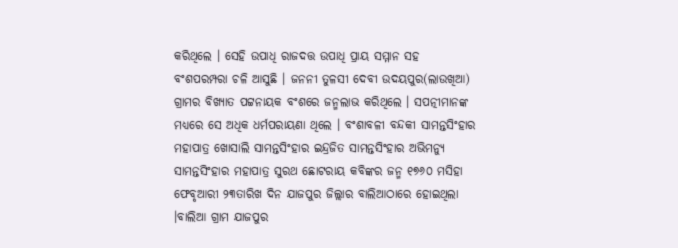କରିଥିଲେ । ସେହି ଉପାଧି ରାଜଦତ୍ତ ଉପାଧି ପ୍ରାୟ ସମ୍ମାନ ସହ ବଂଶପରମ୍ପରା ଚଳି ଆସୁଛି । ଜନନୀ ତୁଳସୀ ଦେବୀ ଉଦୟପୁର(ଲାଉଖିଆ) ଗ୍ରାମର ବିଖ୍ୟାତ ପଟ୍ଟନାୟକ ବଂଶରେ ଜନ୍ମଲାଭ କରିଥିଲେ । ସପତ୍ନୀମାନଙ୍କ ମଧ୍ୟରେ ସେ ଅଧିକ ଧର୍ମପରାୟଣା ଥିଲେ । ବଂଶାବଳୀ ବନ୍ଦକୀ ସାମନ୍ତସିଂହାର ମହାପାତ୍ର ଖୋସାଲି ସାମନ୍ତସିଂହାର ଇନ୍ଦ୍ରଜିତ ସାମନ୍ତସିଂହାର ଅଭିମନ୍ୟୁ ସାମନ୍ତସିଂହାର ମହାପାତ୍ର ସୁରଥ ଛୋଟରାୟ କବିଙ୍କର ଜନ୍ମ ୧୭୬୦ ମସିହା ଫେବୃଆରୀ ୨୩ତାରିଖ ଦିନ ଯାଜପୁର ଜିଲ୍ଲାର ବାଲିଆଠାରେ ହୋଇଥିଲା ।ବାଲିଆ ଗ୍ରାମ ଯାଜପୁର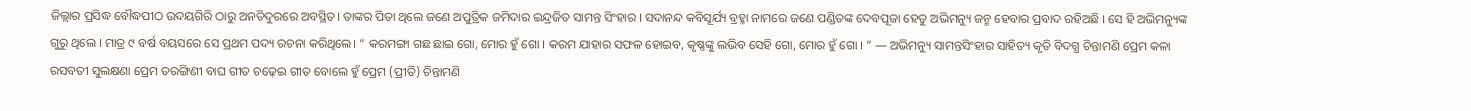ଜିଲ୍ଲାର ପ୍ରସିଦ୍ଧ ବୌଦ୍ଧପୀଠ ଉଦୟଗିରି ଠାରୁ ଅନତିଦୁରରେ ଅବସ୍ଥିତ। ତାଙ୍କର ପିତା ଥିଲେ ଜଣେ ଅପୁତ୍ରିକ ଜମିଦାର ଇନ୍ଦ୍ରଜିତ ସାମନ୍ତ ସିଂହାର । ସଦାନନ୍ଦ କବିସୂର୍ଯ୍ୟ ବ୍ରହ୍ମା ନାମରେ ଜଣେ ପଣ୍ଡିତଙ୍କ ଦେବପୂଜା ହେତୁ ଅଭିମନ୍ୟୁ ଜନ୍ମ ହେବାର ପ୍ରବାଦ ରହିଅଛି । ସେ ହି ଅଭିମନ୍ୟୁଙ୍କ ଗୁରୁ ଥିଲେ । ମାତ୍ର ୯ ବର୍ଷ ବୟସରେ ସେ ପ୍ରଥମ ପଦ୍ୟ ରଚନା କରିଥିଲେ। “ କରମଙ୍ଗା ଗଛ ଛାଇ ଗୋ, ମୋର ହୁଁ ଗୋ । କରମ ଯାହାର ସଫଳ ହୋଇବ, କୃଷ୍ଣଙ୍କୁ ଲଭିବ ସେହି ଗୋ, ମୋର ହୁଁ ଗୋ । ” — ଅଭିମନ୍ୟୁ ସାମନ୍ତସିଂହାର ସାହିତ୍ୟ କୃତି ବିଦଗ୍ଧ ଚିନ୍ତାମଣି ପ୍ରେମ କଳା ରସବତୀ ସୁଲକ୍ଷଣା ପ୍ରେମ ତରଙ୍ଗିଣୀ ବାଘ ଗୀତ ଚଢ଼େଇ ଗୀତ ବୋଲେ ହୁଁ ପ୍ରେମ (ପ୍ରୀତି) ଚିନ୍ତାମଣି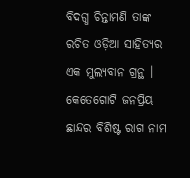ବିଦଗ୍ଧ ଚିନ୍ତାମଣି ତାଙ୍କ ରଚିତ ଓଡ଼ିଆ ସାହିତ୍ୟର ଏକ ମୁଲ୍ୟବାନ ଗ୍ରନ୍ଥ । କେତେଗୋଟି ଜନପ୍ରିୟ ଛାନ୍ଦର ବିଶିଷ୍ଟ ରାଗ ନାମ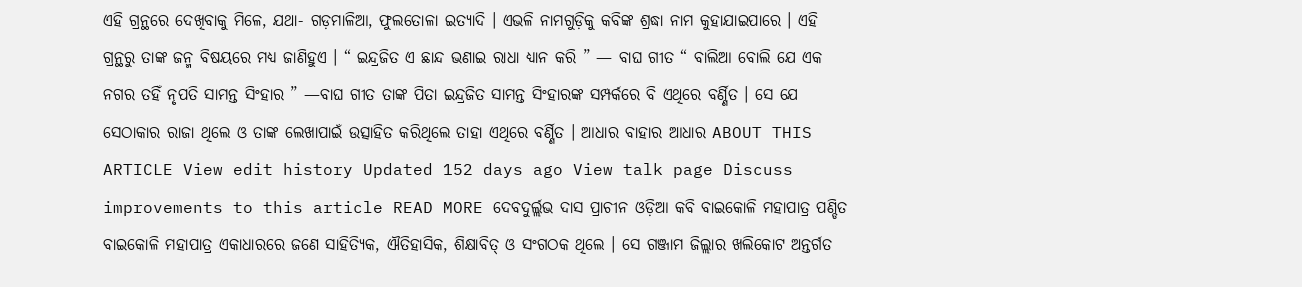ଏହି ଗ୍ରନ୍ଥରେ ଦେଖିବାକୁ ମିଳେ, ଯଥା- ଗଡ଼ମାଳିଆ, ଫୁଲତୋଳା ଇତ୍ୟାଦି । ଏଭଳି ନାମଗୁଡ଼ିକୁ କବିଙ୍କ ଶ୍ରଦ୍ଧା ନାମ କୁହାଯାଇପାରେ । ଏହି ଗ୍ରନ୍ଥରୁ ତାଙ୍କ ଜନ୍ମ ବିଷୟରେ ମଧ୍ୟ ଜାଣିହୁଏ । “ ଇନ୍ଦ୍ରଜିତ ଏ ଛାନ୍ଦ ଭଣାଇ ରାଧା ଧ୍ୟାନ କରି ” — ବାଘ ଗୀତ “ ବାଲିଆ ବୋଲି ଯେ ଏକ ନଗର ତହିଁ ନୃପତି ସାମନ୍ତ ସିଂହାର ” —ବାଘ ଗୀତ ତାଙ୍କ ପିତା ଇନ୍ଦ୍ରଜିତ ସାମନ୍ତ ସିଂହାରଙ୍କ ସମ୍ପର୍କରେ ବି ଏଥିରେ ବର୍ଣ୍ଣିତ । ସେ ଯେ ସେଠାକାର ରାଜା ଥିଲେ ଓ ତାଙ୍କ ଲେଖାପାଇଁ ଉତ୍ସାହିତ କରିଥିଲେ ତାହା ଏଥିରେ ବର୍ଣ୍ଣିତ । ଆଧାର ବାହାର ଆଧାର ABOUT THIS ARTICLE View edit history Updated 152 days ago View talk page Discuss improvements to this article READ MORE ଦେବଦୁର୍ଲ୍ଲଭ ଦାସ ପ୍ରାଚୀନ ଓଡ଼ିଆ କବି ବାଇକୋଳି ମହାପାତ୍ର ପଣ୍ଡିତ ବାଇକୋଳି ମହାପାତ୍ର ଏକାଧାରରେ ଜଣେ ସାହିତ୍ୟିକ, ଐତିହାସିକ, ଶିକ୍ଷାବିତ୍ ଓ ସଂଗଠକ ଥିଲେ । ସେ ଗଞ୍ଜାମ ଜିଲ୍ଲାର ଖଲିକୋଟ ଅନ୍ତର୍ଗତ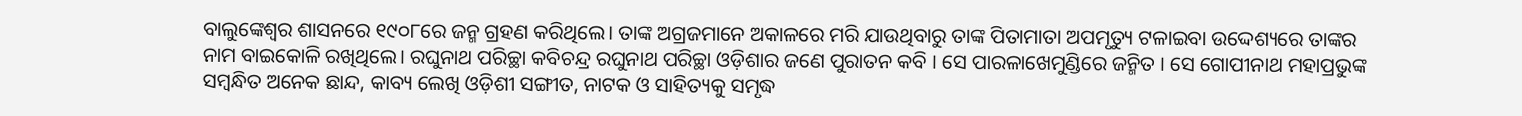ବାଲୁଙ୍କେଶ୍ୱର ଶାସନରେ ୧୯୦୮ରେ ଜନ୍ମ ଗ୍ରହଣ କରିଥିଲେ। ତାଙ୍କ ଅଗ୍ରଜମାନେ ଅକାଳରେ ମରି ଯାଉଥିବାରୁ ତାଙ୍କ ପିତାମାତା ଅପମୃତ୍ୟୁ ଟଳାଇବା ଉଦ୍ଦେଶ୍ୟରେ ତାଙ୍କର ନାମ ବାଇକୋଳି ରଖିଥିଲେ। ରଘୁନାଥ ପରିଚ୍ଛା କବିଚନ୍ଦ୍ର ରଘୁନାଥ ପରିଚ୍ଛା ଓଡ଼ିଶାର ଜଣେ ପୁରାତନ କବି । ସେ ପାରଳାଖେମୁଣ୍ଡିରେ ଜନ୍ମିତ । ସେ ଗୋପୀନାଥ ମହାପ୍ରଭୁଙ୍କ ସମ୍ବନ୍ଧିତ ଅନେକ ଛାନ୍ଦ, କାବ୍ୟ ଲେଖି ଓଡ଼ିଶୀ ସଙ୍ଗୀତ, ନାଟକ ଓ ସାହିତ୍ୟକୁ ସମୃଦ୍ଧ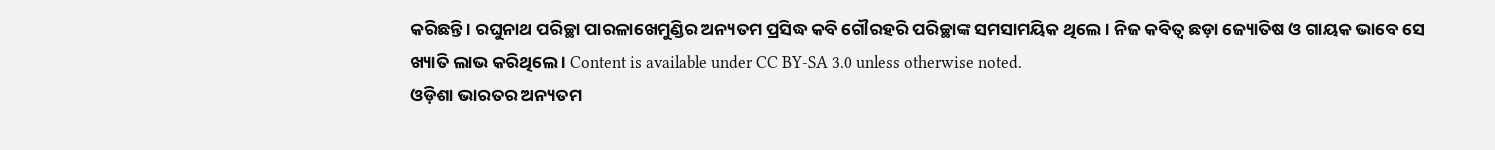କରିଛନ୍ତି । ରଘୁନାଥ ପରିଚ୍ଛା ପାରଳାଖେମୁଣ୍ଡିର ଅନ୍ୟତମ ପ୍ରସିଦ୍ଧ କବି ଗୌରହରି ପରିଚ୍ଛାଙ୍କ ସମସାମୟିକ ଥିଲେ । ନିଜ କବିତ୍ୱ ଛଡ଼ା ଜ୍ୟୋତିଷ ଓ ଗାୟକ ଭାବେ ସେ ଖ୍ୟାତି ଲାଭ କରିଥିଲେ । Content is available under CC BY-SA 3.0 unless otherwise noted.
ଓଡ଼ିଶା ଭାରତର ଅନ୍ୟତମ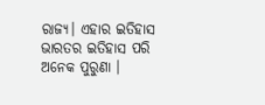ରାଜ୍ୟ। ଏହାର ଇତିହାସ ଭାରତର ଇତିହାସ ପରି ଅନେକ ପୁରୁଣା ।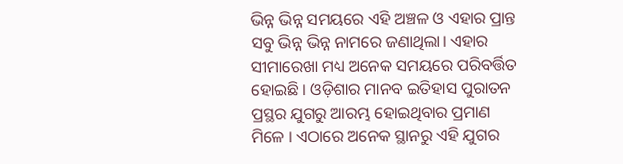ଭିନ୍ନ ଭିନ୍ନ ସମୟରେ ଏହି ଅଞ୍ଚଳ ଓ ଏହାର ପ୍ରାନ୍ତ ସବୁ ଭିନ୍ନ ଭିନ୍ନ ନାମରେ ଜଣାଥିଲା। ଏହାର ସୀମାରେଖା ମଧ୍ୟ ଅନେକ ସମୟରେ ପରିବର୍ତ୍ତିତ ହୋଇଛି । ଓଡ଼ିଶାର ମାନବ ଇତିହାସ ପୁରାତନ ପ୍ରସ୍ଥର ଯୁଗରୁ ଆରମ୍ଭ ହୋଇଥିବାର ପ୍ରମାଣ ମିଳେ । ଏଠାରେ ଅନେକ ସ୍ଥାନରୁ ଏହି ଯୁଗର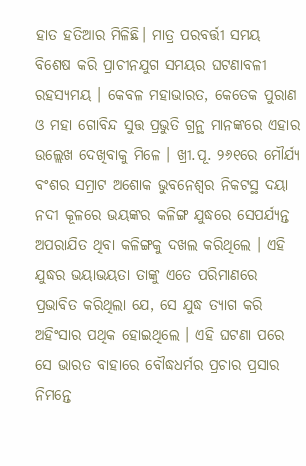ହାତ ହତିଆର ମିଳିଛି। ମାତ୍ର ପରବର୍ତ୍ତୀ ସମୟ ବିଶେଷ କରି ପ୍ରାଚୀନଯୁଗ ସମୟର ଘଟଣାବଳୀ ରହସ୍ୟମୟ । କେବଳ ମହାଭାରତ, କେତେକ ପୁରାଣ ଓ ମହା ଗୋବିନ୍ଦ ସୁତ୍ତ ପ୍ରଭୁତି ଗ୍ରନ୍ଥ ମାନଙ୍କରେ ଏହାର ଉଲ୍ଲେଖ ଦେଖିବାକୁ ମିଳେ । ଖ୍ରୀ.ପୂ. ୨୬୧ରେ ମୌର୍ଯ୍ୟ ବଂଶର ସମ୍ରାଟ ଅଶୋକ ଭୁବନେଶ୍ୱର ନିକଟସ୍ଥ ଦୟା ନଦୀ କୂଳରେ ଭୟଙ୍କର କଳିଙ୍ଗ ଯୁଦ୍ଧରେ ସେପର୍ଯ୍ୟନ୍ତ ଅପରାଯିତ ଥିବା କଳିଙ୍ଗକୁ ଦଖଲ କରିଥିଲେ । ଏହି ଯୁଦ୍ଧର ଭୟାଭୟତା ତାଙ୍କୁ ଏତେ ପରିମାଣରେ ପ୍ରଭାବିତ କରିଥିଲା ଯେ, ସେ ଯୁଦ୍ଧ ତ୍ୟାଗ କରି ଅହିଂସାର ପଥିକ ହୋଇଥିଲେ । ଏହି ଘଟଣା ପରେ ସେ ଭାରତ ବାହାରେ ବୌଦ୍ଧଧର୍ମର ପ୍ରଚାର ପ୍ରସାର ନିମନ୍ତେ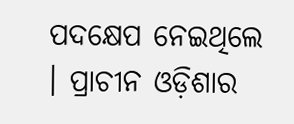ପଦକ୍ଷେପ ନେଇଥିଲେ । ପ୍ରାଚୀନ ଓଡ଼ିଶାର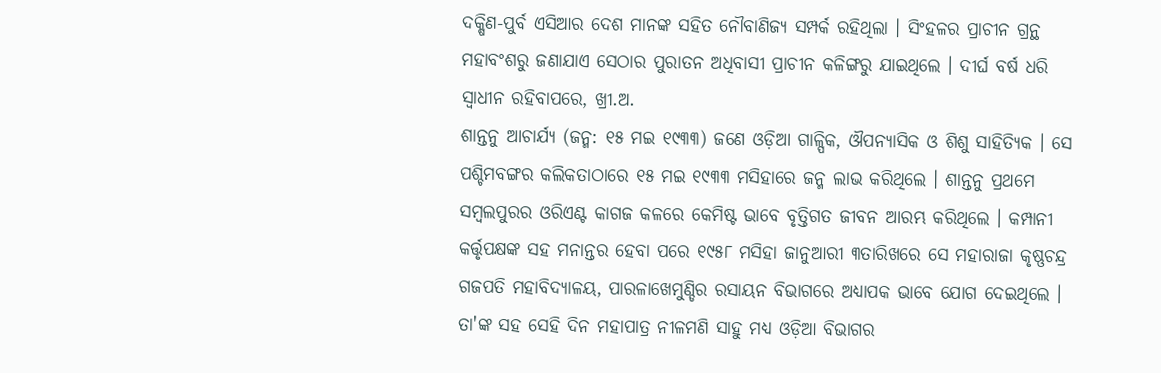ଦକ୍ଷିଣ-ପୁର୍ବ ଏସିଆର ଦେଶ ମାନଙ୍କ ସହିତ ନୌବାଣିଜ୍ୟ ସମ୍ପର୍କ ରହିଥିଲା । ସିଂହଳର ପ୍ରାଚୀନ ଗ୍ରନ୍ଥ ମହାବଂଶରୁ ଜଣାଯାଏ ସେଠାର ପୁରାତନ ଅଧିବାସୀ ପ୍ରାଚୀନ କଳିଙ୍ଗରୁ ଯାଇଥିଲେ । ଦୀର୍ଘ ବର୍ଷ ଧରି ସ୍ୱାଧୀନ ରହିବାପରେ, ଖ୍ରୀ.ଅ.
ଶାନ୍ତନୁ ଆଚାର୍ଯ୍ୟ (ଜନ୍ମ: ୧୫ ମଇ ୧୯୩୩) ଜଣେ ଓଡ଼ିଆ ଗାଳ୍ପିକ, ଔପନ୍ୟାସିକ ଓ ଶିଶୁ ସାହିତ୍ୟିକ । ସେ ପଶ୍ଚିମବଙ୍ଗର କଲିକତାଠାରେ ୧୫ ମଇ ୧୯୩୩ ମସିହାରେ ଜନ୍ମ ଲାଭ କରିଥିଲେ । ଶାନ୍ତନୁ ପ୍ରଥମେ ସମ୍ବଲପୁରର ଓରିଏଣ୍ଟ କାଗଜ କଳରେ କେମିଷ୍ଟ ଭାବେ ବୃତ୍ତିଗତ ଜୀବନ ଆରମ୍ଭ କରିଥିଲେ । କମ୍ପାନୀ କର୍ତ୍ତୃପକ୍ଷଙ୍କ ସହ ମନାନ୍ତର ହେବା ପରେ ୧୯୫୮ ମସିହା ଜାନୁଆରୀ ୩ତାରିଖରେ ସେ ମହାରାଜା କୃଷ୍ଣଚନ୍ଦ୍ର ଗଜପତି ମହାବିଦ୍ୟାଳୟ, ପାରଳାଖେମୁଣ୍ଡିର ରସାୟନ ବିଭାଗରେ ଅଧ୍ୟାପକ ଭାବେ ଯୋଗ ଦେଇଥିଲେ । ତା'ଙ୍କ ସହ ସେହି ଦିନ ମହାପାତ୍ର ନୀଳମଣି ସାହୁ ମଧ୍ୟ ଓଡ଼ିଆ ବିଭାଗର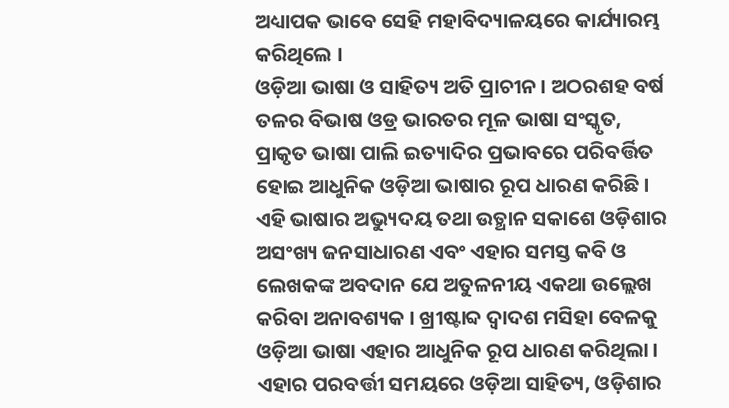ଅଧ୍ୟାପକ ଭାବେ ସେହି ମହାବିଦ୍ୟାଳୟରେ କାର୍ଯ୍ୟାରମ୍ଭ କରିଥିଲେ ।
ଓଡ଼ିଆ ଭାଷା ଓ ସାହିତ୍ୟ ଅତି ପ୍ରାଚୀନ । ଅଠରଶହ ବର୍ଷ ତଳର ବିଭାଷ ଓଡ୍ର ଭାରତର ମୂଳ ଭାଷା ସଂସ୍କୃତ, ପ୍ରାକୃତ ଭାଷା ପାଲି ଇତ୍ୟାଦିର ପ୍ରଭାବରେ ପରିବର୍ତ୍ତିତ ହୋଇ ଆଧୁନିକ ଓଡ଼ିଆ ଭାଷାର ରୂପ ଧାରଣ କରିଛି । ଏହି ଭାଷାର ଅଭ୍ୟୁଦୟ ତଥା ଉତ୍ଥାନ ସକାଶେ ଓଡ଼ିଶାର ଅସଂଖ୍ୟ ଜନସାଧାରଣ ଏବଂ ଏହାର ସମସ୍ତ କବି ଓ ଲେଖକଙ୍କ ଅବଦାନ ଯେ ଅତୁଳନୀୟ ଏକଥା ଉଲ୍ଲେଖ କରିବା ଅନାବଶ୍ୟକ । ଖ୍ରୀଷ୍ଟାବ୍ଦ ଦ୍ୱାଦଶ ମସିହା ବେଳକୁ ଓଡ଼ିଆ ଭାଷା ଏହାର ଆଧୁନିକ ରୂପ ଧାରଣ କରିଥିଲା । ଏହାର ପରବର୍ତ୍ତୀ ସମୟରେ ଓଡ଼ିଆ ସାହିତ୍ୟ, ଓଡ଼ିଶାର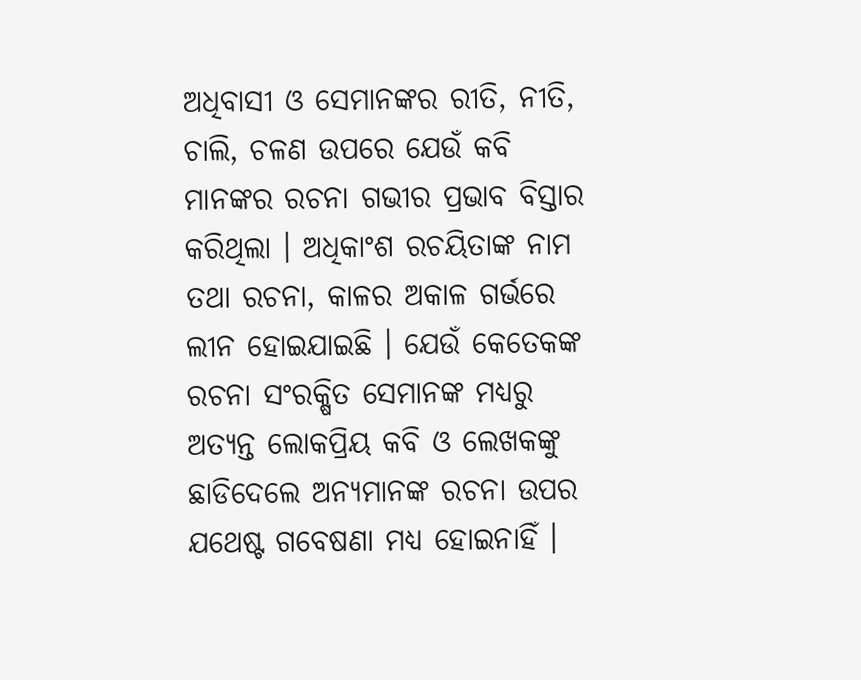ଅଧିବାସୀ ଓ ସେମାନଙ୍କର ରୀତି, ନୀତି, ଚାଲି, ଚଳଣ ଉପରେ ଯେଉଁ କବି ମାନଙ୍କର ରଚନା ଗଭୀର ପ୍ରଭାବ ବିସ୍ତାର କରିଥିଲା । ଅଧିକାଂଶ ରଚୟିତାଙ୍କ ନାମ ତଥା ରଚନା, କାଳର ଅକାଳ ଗର୍ଭରେ ଲୀନ ହୋଇଯାଇଛି । ଯେଉଁ କେତେକଙ୍କ ରଚନା ସଂରକ୍ଷିତ ସେମାନଙ୍କ ମଧ୍ୟରୁ ଅତ୍ୟନ୍ତ ଲୋକପ୍ରିୟ କବି ଓ ଲେଖକଙ୍କୁ ଛାଡିଦେଲେ ଅନ୍ୟମାନଙ୍କ ରଚନା ଉପର ଯଥେଷ୍ଟ ଗବେଷଣା ମଧ୍ୟ ହୋଇନାହିଁ ।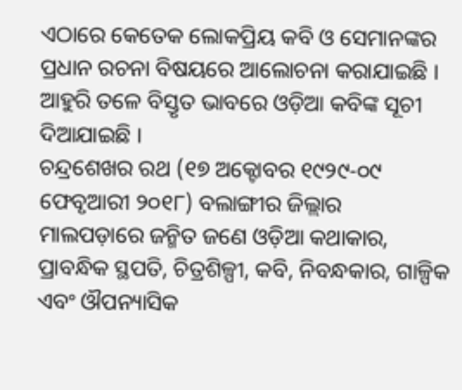ଏଠାରେ କେତେକ ଲୋକପ୍ରିୟ କବି ଓ ସେମାନଙ୍କର ପ୍ରଧାନ ରଚନା ବିଷୟରେ ଆଲୋଚନା କରାଯାଇଛି । ଆହୁରି ତଳେ ବିସ୍ତୃତ ଭାବରେ ଓଡ଼ିଆ କବିଙ୍କ ସୂଚୀ ଦିଆଯାଇଛି ।
ଚନ୍ଦ୍ରଶେଖର ରଥ (୧୭ ଅକ୍ଟୋବର ୧୯୨୯-୦୯ ଫେବୃଆରୀ ୨୦୧୮) ବଲାଙ୍ଗୀର ଜିଲ୍ଲାର ମାଲପଡ଼ାରେ ଜନ୍ମିତ ଜଣେ ଓଡ଼ିଆ କଥାକାର, ପ୍ରାବନ୍ଧିକ ସ୍ଥପତି, ଚିତ୍ରଶିଳ୍ପୀ, କବି, ନିବନ୍ଧକାର, ଗାଳ୍ପିକ ଏବଂ ଔପନ୍ୟାସିକ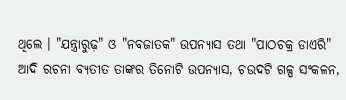ଥିଲେ । "ଯନ୍ତ୍ରାରୁଢ଼" ଓ "ନବଜାତକ" ଉପନ୍ୟାସ ତଥା "ପାଠଚକ୍ର ଡାଏରି" ଆଦି ରଚନା ବ୍ୟତୀତ ତାଙ୍କର ତିନୋଟି ଉପନ୍ୟାସ, ଚଉଦଟି ଗଳ୍ପ ସଂକଳନ,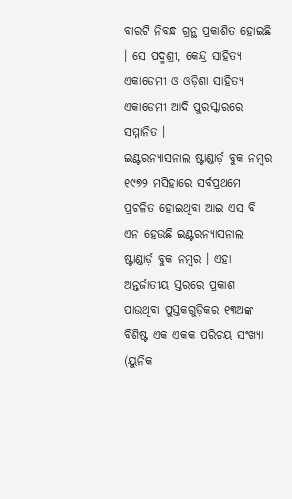ବାରଟି ନିବନ୍ଧ ଗ୍ରନ୍ଥ ପ୍ରକାଶିତ ହୋଇଛି । ସେ ପଦ୍ମଶ୍ରୀ, କେନ୍ଦ୍ର ସାହିତ୍ୟ ଏକାଡେମୀ ଓ ଓଡ଼ିଶା ସାହିତ୍ୟ ଏକାଡେମୀ ଆଦି ପୁରସ୍କାରରେ ସମ୍ମାନିତ ।
ଇଣ୍ଟରନ୍ୟାସନାଲ ଷ୍ଟାଣ୍ଡାର୍ଡ଼ ବୁକ ନମ୍ବର
୧୯୭୨ ମସିହାରେ ସର୍ବପ୍ରଥମେ ପ୍ରଚଳିତ ହୋଇଥିବା ଆଇ ଏସ ବି ଏନ ହେଉଛି ଇଣ୍ଟରନ୍ୟାସନାଲ ଷ୍ଟାଣ୍ଡାର୍ଡ଼ ବୁକ ନମ୍ବର । ଏହା ଅନ୍ତର୍ଜାତୀୟ ସ୍ତରରେ ପ୍ରକାଶ ପାଉଥିବା ପୁସ୍ତକଗୁଡ଼ିକର ୧୩ଅଙ୍କ ବିଶିଷ୍ଟ ଏକ ଏକକ ପରିଚୟ ସଂଖ୍ୟା (ୟୁନିକ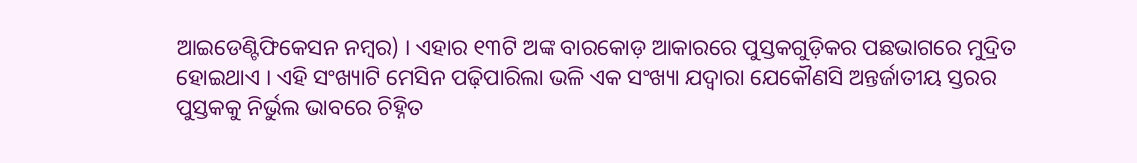ଆଇଡେଣ୍ଟିଫିକେସନ ନମ୍ବର) । ଏହାର ୧୩ଟି ଅଙ୍କ ବାରକୋଡ଼ ଆକାରରେ ପୁସ୍ତକଗୁଡ଼ିକର ପଛଭାଗରେ ମୁଦ୍ରିତ ହୋଇଥାଏ । ଏହି ସଂଖ୍ୟାଟି ମେସିନ ପଢ଼ିପାରିଲା ଭଳି ଏକ ସଂଖ୍ୟା ଯଦ୍ୱାରା ଯେକୌଣସି ଅନ୍ତର୍ଜାତୀୟ ସ୍ତରର ପୁସ୍ତକକୁ ନିର୍ଭୁଲ ଭାବରେ ଚିହ୍ନିତ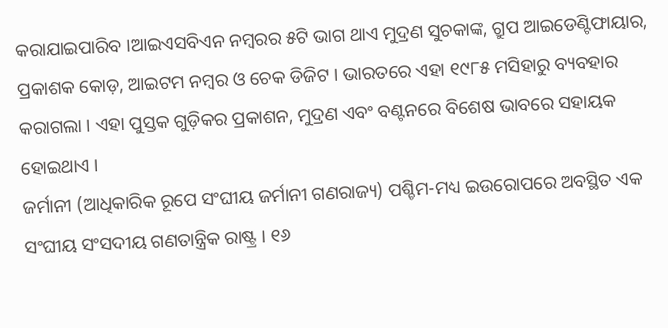କରାଯାଇପାରିବ ।ଆଇଏସବିଏନ ନମ୍ବରର ୫ଟି ଭାଗ ଥାଏ ମୁଦ୍ରଣ ସୁଚକାଙ୍କ, ଗ୍ରୁପ ଆଇଡେଣ୍ଟିଫାୟାର, ପ୍ରକାଶକ କୋଡ଼, ଆଇଟମ ନମ୍ବର ଓ ଚେକ ଡିଜିଟ । ଭାରତରେ ଏହା ୧୯୮୫ ମସିହାରୁ ବ୍ୟବହାର କରାଗଲା । ଏହା ପୁସ୍ତକ ଗୁଡ଼ିକର ପ୍ରକାଶନ, ମୁଦ୍ରଣ ଏବଂ ବଣ୍ଟନରେ ବିଶେଷ ଭାବରେ ସହାୟକ ହୋଇଥାଏ ।
ଜର୍ମାନୀ (ଆଧିକାରିକ ରୂପେ ସଂଘୀୟ ଜର୍ମାନୀ ଗଣରାଜ୍ୟ) ପଶ୍ଚିମ-ମଧ୍ୟ ଇଉରୋପରେ ଅବସ୍ଥିତ ଏକ ସଂଘୀୟ ସଂସଦୀୟ ଗଣତାନ୍ତ୍ରିକ ରାଷ୍ଟ୍ର । ୧୬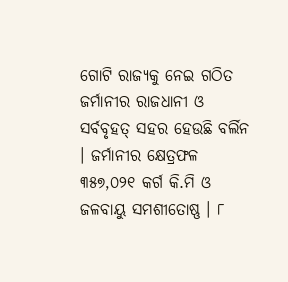ଗୋଟି ରାଜ୍ୟକୁ ନେଇ ଗଠିତ ଜର୍ମାନୀର ରାଜଧାନୀ ଓ ସର୍ବବୃହତ୍ ସହର ହେଉଛି ବର୍ଲିନ । ଜର୍ମାନୀର କ୍ଷେତ୍ରଫଳ ୩୫୭,୦୨୧ କର୍ଗ କି.ମି ଓ ଜଳବାୟୁ ସମଶୀତୋଷ୍ଣ । ୮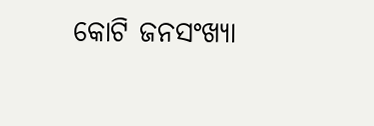କୋଟି ଜନସଂଖ୍ୟା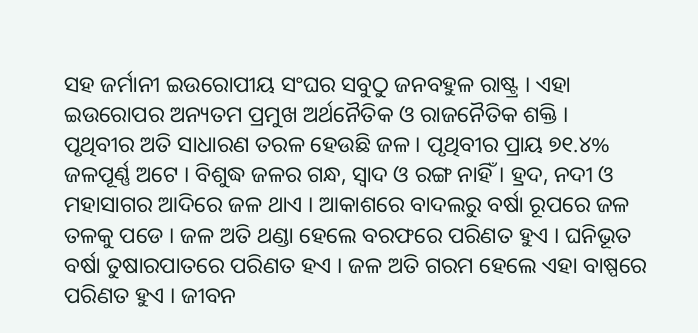ସହ ଜର୍ମାନୀ ଇଉରୋପୀୟ ସଂଘର ସବୁଠୁ ଜନବହୁଳ ରାଷ୍ଟ୍ର । ଏହା ଇଉରୋପର ଅନ୍ୟତମ ପ୍ରମୁଖ ଅର୍ଥନୈତିକ ଓ ରାଜନୈତିକ ଶକ୍ତି ।
ପୃଥିବୀର ଅତି ସାଧାରଣ ତରଳ ହେଉଛି ଜଳ । ପୃଥିବୀର ପ୍ରାୟ ୭୧.୪% ଜଳପୂର୍ଣ୍ଣ ଅଟେ । ବିଶୁଦ୍ଧ ଜଳର ଗନ୍ଧ, ସ୍ୱାଦ ଓ ରଙ୍ଗ ନାହିଁ । ହ୍ରଦ, ନଦୀ ଓ ମହାସାଗର ଆଦିରେ ଜଳ ଥାଏ । ଆକାଶରେ ବାଦଲରୁ ବର୍ଷା ରୂପରେ ଜଳ ତଳକୁ ପଡେ । ଜଳ ଅତି ଥଣ୍ଡା ହେଲେ ବରଫରେ ପରିଣତ ହୁଏ । ଘନିଭୂତ ବର୍ଷା ତୁଷାରପାତରେ ପରିଣତ ହଏ । ଜଳ ଅତି ଗରମ ହେଲେ ଏହା ବାଷ୍ପରେ ପରିଣତ ହୁଏ । ଜୀବନ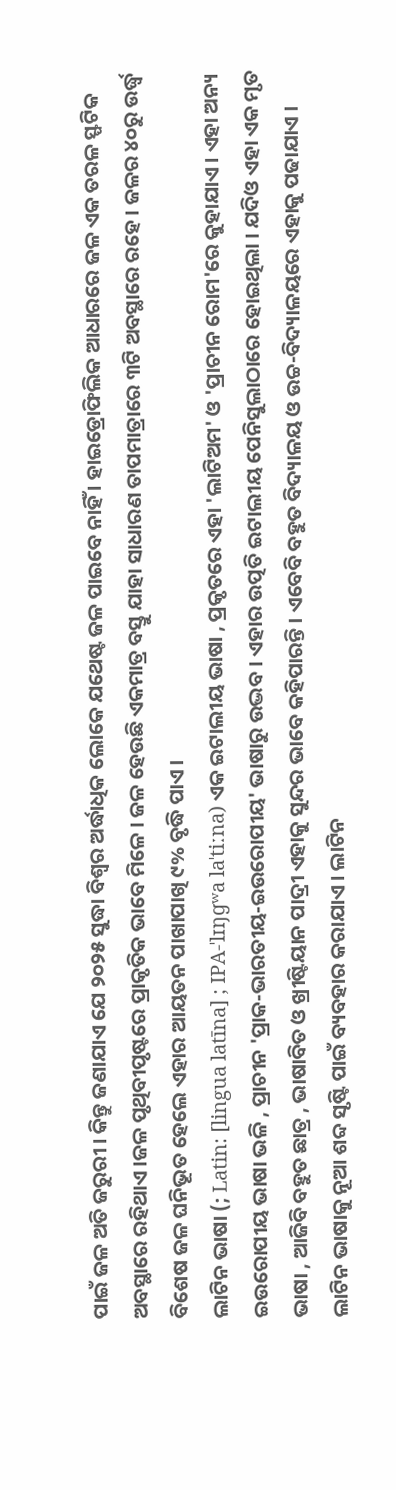ପାଇଁ ଜଳ ଅତି ଜରୁରୀ । କିନ୍ତୁ ଜଣାଯାଏ ଯେ ୨୦୨୫ ସୁଦ୍ଧା ବିଶ୍ୱର ଅର୍ଦ୍ଧାଧିକ ଲୋକେ ଯଥେଷ୍ଟ ଜଳ ପାଇବେ ନାହିଁ । ହାଇଡ୍ରୋଫିଲିକ ଆଧାରରେ ଜଳ ଏକ ତରଳ ସ୍ଫଟିକ ଅବସ୍ଥାରେ ରହିଥାଏ ।ଜଳ ପୃଥିବୀପୃଷ୍ଟରେ ପ୍ରାକୃତିକ ଭାବେ ମିଳେ । ଜଳ ହେଉଛି ଏକମାତ୍ର ବସ୍ତୁ ଯାହା ସାଧାରଣ ତାପମାତ୍ରାରେ ୩ଟି ଅବସ୍ଥାରେ ରହେ । ଜଳର ୪୦ରୁ ଉର୍ଦ୍ଧ୍ୱ ବିଶେଷ ଜଳ ଘନିଭୂତ ହେଲେ ଏହାର ଆୟତନ ପାଖାପାଖି ୯% ବୃଦ୍ଧି ପାଏ ।
ଲାଟିନ ଭାଷା (; Latin: [lingua latīna] ; IPA-ˈlɪŋɡʷa laˈtiːna) ଏକ ଇଟାଲୀୟ ଭାଷା , ପ୍ରକୃତରେ ଏହା 'ଲାଟିଅମ' ଓ 'ପ୍ରାଚୀନ ରୋମ'ରେ କୁହାଯାଏ । ଏହା ଅନ୍ୟ ଇଉରୋପୀୟ ଭାଷା ଭଳି , ପ୍ରାଚୀନ 'ପ୍ରାକ-ଭାରତୀୟ-ଇଉରୋପୀୟ' ଭାଷାରୁ ଉଦ୍ଭବ । ଏହାର ଉତ୍ପତି ଇଟାଲୀୟ ପେନିସୁଲାଠାରେ ହୋଇଥିଲା । ଯଦିଓ ଏହା ଏକ ମୃତ ଭାଷା , ଆଜିବି ବହୁତ ଛାତ୍ର , ଭାଷାବିତ ଓ ଖ୍ରୀଷ୍ଟିୟାନ ପାଦ୍ରୀ ଏହାକୁ ସୁନ୍ଦର ଭାବେ କହିପାରନ୍ତି । ଏବେବି ବହୁତ ବିଦ୍ୟାଳୟ ଓ ଉଚ୍ଚ-ବିଦ୍ୟାଳୟରେ ଏହାକୁ ପଢାଯାଏ । ଲାଟିନ ଭାଷାକୁ ନୂଆ ଶବ୍ଦ ସୃଷ୍ଟି ପାଇଁ ବ୍ୟବହାର କରାଯାଏ । ଲାଟିନ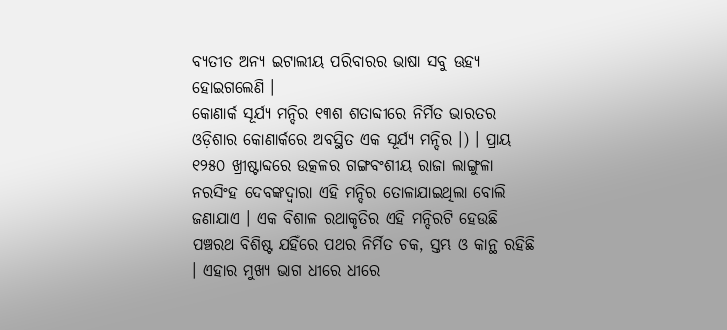ବ୍ୟତୀତ ଅନ୍ୟ ଇଟାଲୀୟ ପରିବାରର ଭାଷା ସବୁ ଊହ୍ୟ ହୋଇଗଲେଣି ।
କୋଣାର୍କ ସୂର୍ଯ୍ୟ ମନ୍ଦିର ୧୩ଶ ଶତାବ୍ଦୀରେ ନିର୍ମିତ ଭାରତର ଓଡ଼ିଶାର କୋଣାର୍କରେ ଅବସ୍ଥିତ ଏକ ସୂର୍ଯ୍ୟ ମନ୍ଦିର ।) । ପ୍ରାୟ ୧୨୫୦ ଖ୍ରୀଷ୍ଟାବ୍ଦରେ ଉତ୍କଳର ଗଙ୍ଗବଂଶୀୟ ରାଜା ଲାଙ୍ଗୁଳା ନରସିଂହ ଦେବଙ୍କଦ୍ୱାରା ଏହି ମନ୍ଦିର ତୋଳାଯାଇଥିଲା ବୋଲି ଜଣାଯାଏ । ଏକ ବିଶାଳ ରଥାକୃତିର ଏହି ମନ୍ଦିରଟି ହେଉଛି ପଞ୍ଚରଥ ବିଶିଷ୍ଟ ଯହିଁରେ ପଥର ନିର୍ମିତ ଚକ, ସ୍ତମ୍ଭ ଓ କାନ୍ଥ ରହିଛି । ଏହାର ମୁଖ୍ୟ ଭାଗ ଧୀରେ ଧୀରେ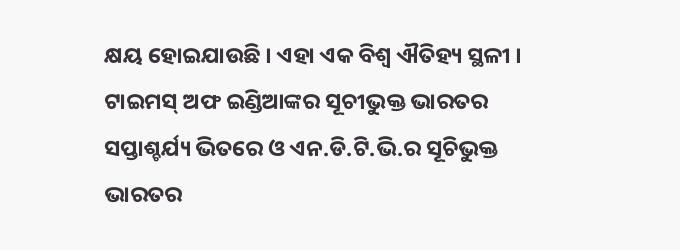କ୍ଷୟ ହୋଇଯାଉଛି । ଏହା ଏକ ବିଶ୍ୱ ଐତିହ୍ୟ ସ୍ଥଳୀ । ଟାଇମସ୍ ଅଫ ଇଣ୍ଡିଆଙ୍କର ସୂଚୀଭୁକ୍ତ ଭାରତର ସପ୍ତାଶ୍ଚର୍ଯ୍ୟ ଭିତରେ ଓ ଏନ.ଡି.ଟି.ଭି.ର ସୂଚିଭୁକ୍ତ ଭାରତର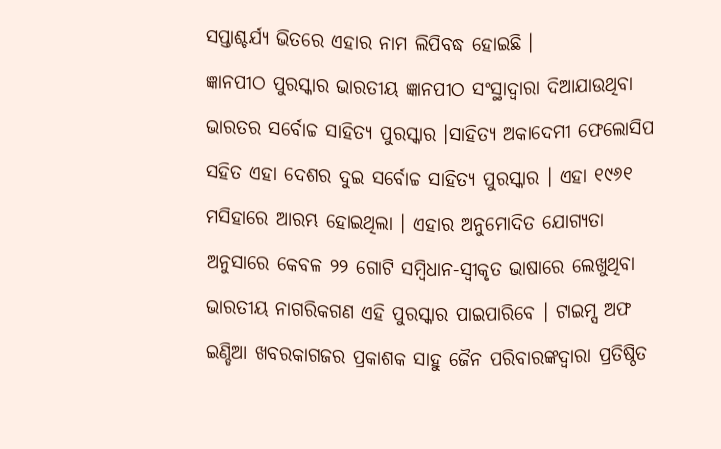ସପ୍ତାଶ୍ଚର୍ଯ୍ୟ ଭିତରେ ଏହାର ନାମ ଲିପିବଦ୍ଧ ହୋଇଛି ।
ଜ୍ଞାନପୀଠ ପୁରସ୍କାର ଭାରତୀୟ ଜ୍ଞାନପୀଠ ସଂସ୍ଥାଦ୍ୱାରା ଦିଆଯାଉଥିବା ଭାରତର ସର୍ବୋଚ୍ଚ ସାହିତ୍ୟ ପୁରସ୍କାର ।ସାହିତ୍ୟ ଅକାଦେମୀ ଫେଲୋସିପ ସହିତ ଏହା ଦେଶର ଦୁଇ ସର୍ବୋଚ୍ଚ ସାହିତ୍ୟ ପୁରସ୍କାର । ଏହା ୧୯୬୧ ମସିହାରେ ଆରମ୍ଭ ହୋଇଥିଲା । ଏହାର ଅନୁମୋଦିତ ଯୋଗ୍ୟତା ଅନୁସାରେ କେବଳ ୨୨ ଗୋଟି ସମ୍ବିଧାନ-ସ୍ୱୀକୃତ ଭାଷାରେ ଲେଖୁଥିବା ଭାରତୀୟ ନାଗରିକଗଣ ଏହି ପୁରସ୍କାର ପାଇପାରିବେ । ଟାଇମ୍ସ ଅଫ ଇଣ୍ଡିଆ ଖବରକାଗଜର ପ୍ରକାଶକ ସାହୁ ଜୈନ ପରିବାରଙ୍କଦ୍ୱାରା ପ୍ରତିଷ୍ଠିତ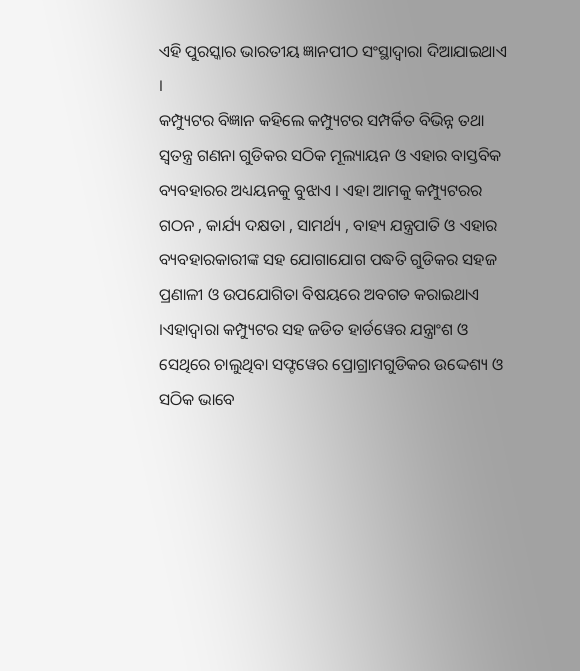ଏହି ପୁରସ୍କାର ଭାରତୀୟ ଜ୍ଞାନପୀଠ ସଂସ୍ଥାଦ୍ୱାରା ଦିଆଯାଇଥାଏ ।
କମ୍ପ୍ୟୁଟର ବିଜ୍ଞାନ କହିଲେ କମ୍ପ୍ୟୁଟର ସମ୍ପର୍କିତ ବିଭିନ୍ନ ତଥା ସ୍ୱତନ୍ତ୍ର ଗଣନା ଗୁଡିକର ସଠିକ ମୂଲ୍ୟାୟନ ଓ ଏହାର ବାସ୍ତବିକ ବ୍ୟବହାରର ଅଧ୍ୟୟନକୁ ବୁଝାଏ । ଏହା ଆମକୁ କମ୍ପ୍ୟୁଟରର ଗଠନ , କାର୍ଯ୍ୟ ଦକ୍ଷତା , ସାମର୍ଥ୍ୟ , ବାହ୍ୟ ଯନ୍ତ୍ରପାତି ଓ ଏହାର ବ୍ୟବହାରକାରୀଙ୍କ ସହ ଯୋଗାଯୋଗ ପଦ୍ଧତି ଗୁଡିକର ସହଜ ପ୍ରଣାଳୀ ଓ ଉପଯୋଗିତା ବିଷୟରେ ଅବଗତ କରାଇଥାଏ ।ଏହାଦ୍ୱାରା କମ୍ପ୍ୟୁଟର ସହ ଜଡିତ ହାର୍ଡୱେର ଯନ୍ତ୍ରାଂଶ ଓ ସେଥିରେ ଚାଲୁଥିବା ସଫ୍ଟୱେର ପ୍ରୋଗ୍ରାମଗୁଡିକର ଉଦ୍ଦେଶ୍ୟ ଓ ସଠିକ ଭାବେ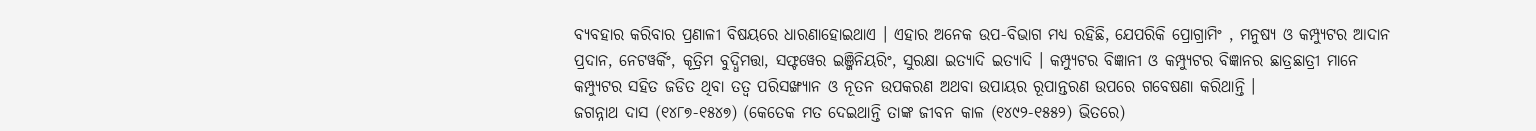ବ୍ୟବହାର କରିବାର ପ୍ରଣାଳୀ ବିଷୟରେ ଧାରଣାହୋଇଥାଏ । ଏହାର ଅନେକ ଉପ-ବିଭାଗ ମଧ୍ୟ ରହିଛି, ଯେପରିକି ପ୍ରୋଗ୍ରାମିଂ , ମନୁଷ୍ୟ ଓ କମ୍ପ୍ୟୁଟର ଆଦାନ ପ୍ରଦାନ, ନେଟୱର୍କିଂ, କୂତ୍ରିମ ବୁଦ୍ଧିମତ୍ତା, ସଫ୍ଟୱେର ଇଞ୍ଜିନିୟରିଂ, ସୁରକ୍ଷା ଇତ୍ୟାଦି ଇତ୍ୟାଦି । କମ୍ପ୍ୟୁଟର ବିଜ୍ଞାନୀ ଓ କମ୍ପ୍ୟୁଟର ବିଜ୍ଞାନର ଛାତ୍ରଛାତ୍ରୀ ମାନେ କମ୍ପ୍ୟୁଟର ସହିତ ଜଡିତ ଥିବା ତତ୍ୱ ପରିସଙ୍ଖ୍ୟାନ ଓ ନୂତନ ଉପକରଣ ଅଥବା ଉପାୟର ରୂପାନ୍ତରଣ ଉପରେ ଗବେଷଣା କରିଥାନ୍ତି ।
ଜଗନ୍ନାଥ ଦାସ (୧୪୮୭-୧୫୪୭) (କେତେକ ମତ ଦେଇଥାନ୍ତି ତାଙ୍କ ଜୀବନ କାଳ (୧୪୯୨-୧୫୫୨) ଭିତରେ)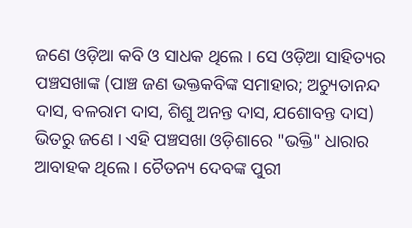ଜଣେ ଓଡ଼ିଆ କବି ଓ ସାଧକ ଥିଲେ । ସେ ଓଡ଼ିଆ ସାହିତ୍ୟର ପଞ୍ଚସଖାଙ୍କ (ପାଞ୍ଚ ଜଣ ଭକ୍ତକବିଙ୍କ ସମାହାର; ଅଚ୍ୟୁତାନନ୍ଦ ଦାସ, ବଳରାମ ଦାସ, ଶିଶୁ ଅନନ୍ତ ଦାସ, ଯଶୋବନ୍ତ ଦାସ) ଭିତରୁ ଜଣେ । ଏହି ପଞ୍ଚସଖା ଓଡ଼ିଶାରେ "ଭକ୍ତି" ଧାରାର ଆବାହକ ଥିଲେ । ଚୈତନ୍ୟ ଦେବଙ୍କ ପୁରୀ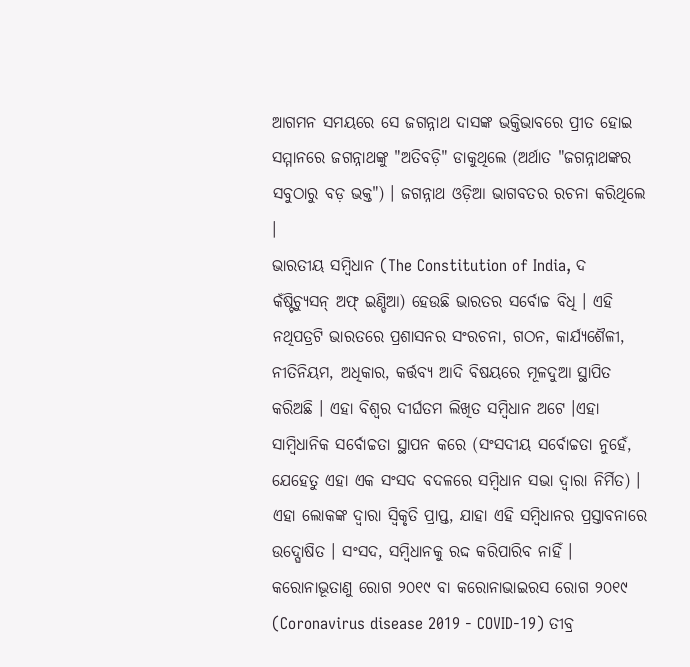ଆଗମନ ସମୟରେ ସେ ଜଗନ୍ନାଥ ଦାସଙ୍କ ଭକ୍ତିଭାବରେ ପ୍ରୀତ ହୋଇ ସମ୍ମାନରେ ଜଗନ୍ନାଥଙ୍କୁ "ଅତିବଡ଼ି" ଡାକୁଥିଲେ (ଅର୍ଥାତ "ଜଗନ୍ନାଥଙ୍କର ସବୁଠାରୁ ବଡ଼ ଭକ୍ତ") । ଜଗନ୍ନାଥ ଓଡ଼ିଆ ଭାଗବତର ରଚନା କରିଥିଲେ ।
ଭାରତୀୟ ସମ୍ବିଧାନ (The Constitution of India, ଦ କଁଷ୍ଟିଚ୍ଯୁସନ୍ ଅଫ୍ ଇଣ୍ଡିଆ) ହେଉଛି ଭାରତର ସର୍ବୋଚ୍ଚ ବିଧି । ଏହି ନଥିପତ୍ରଟି ଭାରତରେ ପ୍ରଶାସନର ସଂରଚନା, ଗଠନ, କାର୍ଯ୍ୟଶୈଳୀ, ନୀତିନିୟମ, ଅଧିକାର, କର୍ତ୍ତବ୍ୟ ଆଦି ବିଷୟରେ ମୂଳଦୁଆ ସ୍ଥାପିତ କରିଅଛି । ଏହା ବିଶ୍ୱର ଦୀର୍ଘତମ ଲିଖିତ ସମ୍ବିଧାନ ଅଟେ ।ଏହା ସାମ୍ବିଧାନିକ ସର୍ବୋଚ୍ଚତା ସ୍ଥାପନ କରେ (ସଂସଦୀୟ ସର୍ବୋଚ୍ଚତା ନୁହେଁ, ଯେହେତୁ ଏହା ଏକ ସଂସଦ ବଦଳରେ ସମ୍ବିଧାନ ସଭା ଦ୍ବାରା ନିର୍ମିତ) । ଏହା ଲୋକଙ୍କ ଦ୍ବାରା ସ୍ୱିକୃତି ପ୍ରାପ୍ତ, ଯାହା ଏହି ସମ୍ବିଧାନର ପ୍ରସ୍ତାବନାରେ ଉଦ୍ଘୋଷିତ । ସଂସଦ, ସମ୍ବିଧାନକୁ ରଦ୍ଦ କରିପାରିବ ନାହିଁ ।
କରୋନାଭୂତାଣୁ ରୋଗ ୨୦୧୯ ବା କରୋନାଭାଇରସ ରୋଗ ୨୦୧୯ (Coronavirus disease 2019 - COVID-19) ତୀବ୍ର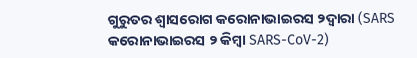ଗୁରୁତର ଶ୍ୱାସରୋଗ କରୋନାଭାଇରସ ୨ଦ୍ୱାରା (SARS କରୋନାଭାଇରସ ୨ କିମ୍ବା SARS-CoV-2)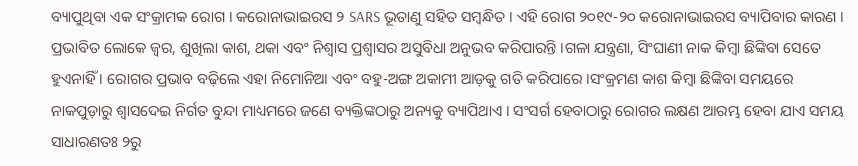ବ୍ୟାପୁଥିବା ଏକ ସଂକ୍ରାମକ ରୋଗ । କରୋନାଭାଇରସ ୨ SARS ଭୂତାଣୁ ସହିତ ସମ୍ବନ୍ଧିତ । ଏହି ରୋଗ ୨୦୧୯-୨୦ କରୋନାଭାଇରସ ବ୍ୟାପିବାର କାରଣ । ପ୍ରଭାବିତ ଲୋକେ ଜ୍ୱର, ଶୁଖିଲା କାଶ, ଥକା ଏବଂ ନିଶ୍ୱାସ ପ୍ରଶ୍ୱାସର ଅସୁବିଧା ଅନୁଭବ କରିପାରନ୍ତି ।ଗଳା ଯନ୍ତ୍ରଣା, ସିଂଘାଣୀ ନାକ କିମ୍ବା ଛିଙ୍କିବା ସେତେ ହୁଏନାହିଁ । ରୋଗର ପ୍ରଭାବ ବଢ଼ିଲେ ଏହା ନିମୋନିଆ ଏବଂ ବହୁ-ଅଙ୍ଗ ଅକାମୀ ଆଡ଼କୁ ଗତି କରିପାରେ ।ସଂକ୍ରମଣ କାଶ କିମ୍ବା ଛିଙ୍କିବା ସମୟରେ ନାକପୁଡ଼ାରୁ ଶ୍ୱାସଦେଇ ନିର୍ଗତ ବୁନ୍ଦା ମାଧ୍ୟମରେ ଜଣେ ବ୍ୟକ୍ତିଙ୍କଠାରୁ ଅନ୍ୟକୁ ବ୍ୟାପିଥାଏ । ସଂସର୍ଗ ହେବାଠାରୁ ରୋଗର ଲକ୍ଷଣ ଆରମ୍ଭ ହେବା ଯାଏ ସମୟ ସାଧାରଣତଃ ୨ରୁ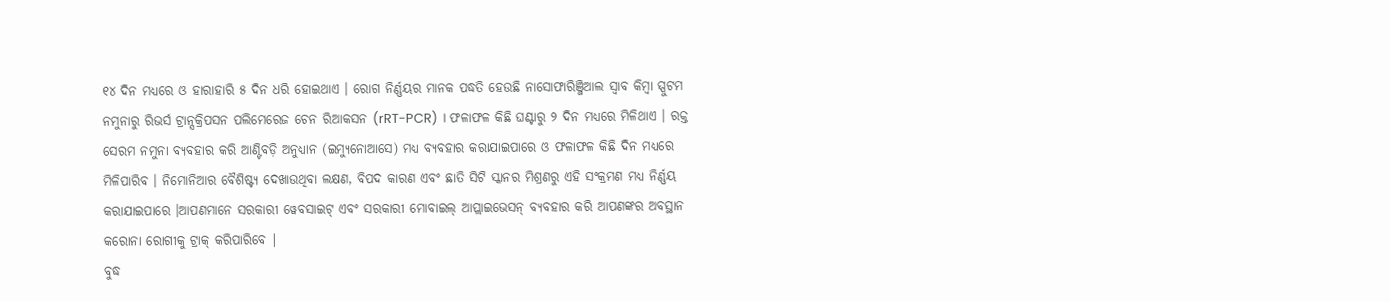୧୪ ଦିନ ମଧ୍ୟରେ ଓ ହାରାହାରି ୫ ଦିନ ଧରି ହୋଇଥାଏ । ରୋଗ ନିର୍ଣ୍ଣୟର ମାନକ ପଦ୍ଧତି ହେଉଛି ନାସୋଫାରିଞ୍ଜିଆଲ ସ୍ୱାବ କିମ୍ବା ସ୍ପୁଟମ ନମୁନାରୁ ରିଭର୍ସ ଟ୍ରାନ୍ସକ୍ରିପସନ ପଲିମେରେଜ ଚେନ ରିଆକସନ (rRT-PCR) । ଫଳାଫଳ କିଛି ଘଣ୍ଟାରୁ ୨ ଦିନ ମଧ୍ୟରେ ମିଳିଥାଏ । ରକ୍ତ ସେରମ ନମୁନା ବ୍ୟବହାର କରି ଆଣ୍ଟିବଡ଼ି ଅନୁଧ୍ୟାନ (ଇମ୍ୟୁନୋଆସେ) ମଧ୍ୟ ବ୍ୟବହାର କରାଯାଇପାରେ ଓ ଫଳାଫଳ କିଛି ଦିନ ମଧ୍ୟରେ ମିଳିପାରିବ । ନିମୋନିଆର ବୈଶିଷ୍ଟ୍ୟ ଦେଖାଉଥିବା ଲକ୍ଷଣ, ବିପଦ କାରଣ ଏବଂ ଛାତି ସିଟି ସ୍କାନର ମିଶ୍ରଣରୁ ଏହି ସଂକ୍ରମଣ ମଧ୍ୟ ନିର୍ଣ୍ଣୟ କରାଯାଇପାରେ ।ଆପଣମାନେ ସରକାରୀ ୱେବସାଇଟ୍ ଏବଂ ସରକାରୀ ମୋବାଇଲ୍ ଆପ୍ଲାଇଭେସନ୍ ବ୍ୟବହାର କରି ଆପଣଙ୍କର ଅବସ୍ଥାନ କରୋନା ରୋଗୀକୁ ଟ୍ରାକ୍ କରିପାରିବେ |
ବୁଦ୍ଧ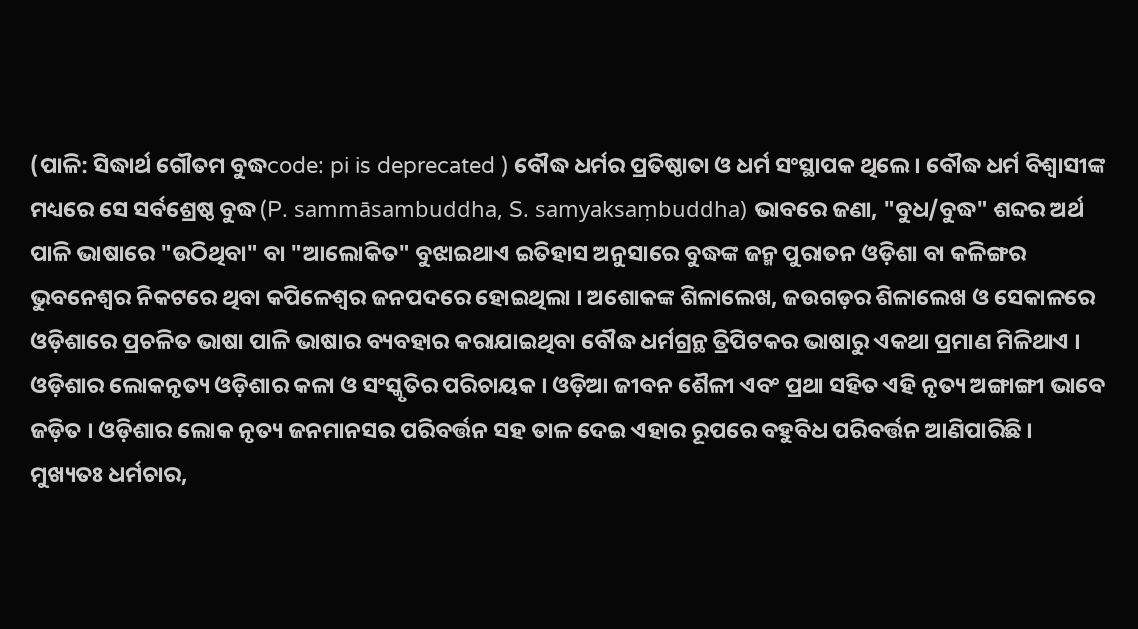(ପାଳି: ସିଦ୍ଧାର୍ଥ ଗୌତମ ବୁଦ୍ଧcode: pi is deprecated ) ବୌଦ୍ଧ ଧର୍ମର ପ୍ରତିଷ୍ଠାତା ଓ ଧର୍ମ ସଂସ୍ଥାପକ ଥିଲେ । ବୌଦ୍ଧ ଧର୍ମ ବିଶ୍ୱାସୀଙ୍କ ମଧ୍ୟରେ ସେ ସର୍ବଶ୍ରେଷ୍ଠ ବୁଦ୍ଧ (P. sammāsambuddha, S. samyaksaṃbuddha) ଭାବରେ ଜଣା, "ବୁଧ/ବୁଦ୍ଧ" ଶବ୍ଦର ଅର୍ଥ ପାଳି ଭାଷାରେ "ଉଠିଥିବା" ବା "ଆଲୋକିତ" ବୁଝାଇଥାଏ ଇତିହାସ ଅନୁସାରେ ବୁଦ୍ଧଙ୍କ ଜନ୍ମ ପୁରାତନ ଓଡ଼ିଶା ବା କଳିଙ୍ଗର ଭୁବନେଶ୍ୱର ନିକଟରେ ଥିବା କପିଳେଶ୍ୱର ଜନପଦରେ ହୋଇଥିଲା । ଅଶୋକଙ୍କ ଶିଳାଲେଖ, ଜଉଗଡ଼ର ଶିଳାଲେଖ ଓ ସେକାଳରେ ଓଡ଼ିଶାରେ ପ୍ରଚଳିତ ଭାଷା ପାଳି ଭାଷାର ବ୍ୟବହାର କରାଯାଇଥିବା ବୌଦ୍ଧ ଧର୍ମଗ୍ରନ୍ଥ ତ୍ରିପିଟକର ଭାଷାରୁ ଏକଥା ପ୍ରମାଣ ମିଳିଥାଏ ।
ଓଡ଼ିଶାର ଲୋକନୃତ୍ୟ ଓଡ଼ିଶାର କଳା ଓ ସଂସ୍କୃତିର ପରିଚାୟକ । ଓଡ଼ିଆ ଜୀବନ ଶୈଳୀ ଏବଂ ପ୍ରଥା ସହିତ ଏହି ନୃତ୍ୟ ଅଙ୍ଗାଙ୍ଗୀ ଭାବେ ଜଡ଼ିତ । ଓଡ଼ିଶାର ଲୋକ ନୃତ୍ୟ ଜନମାନସର ପରିବର୍ତ୍ତନ ସହ ତାଳ ଦେଇ ଏହାର ରୂପରେ ବହୁବିଧ ପରିବର୍ତ୍ତନ ଆଣିପାରିଛି । ମୁଖ୍ୟତଃ ଧର୍ମଚାର,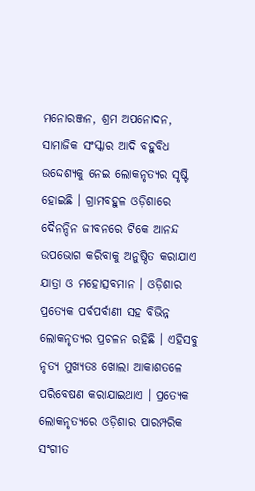ମନୋରଞ୍ଜନ, ଶ୍ରମ ଅପନୋଦନ, ସାମାଜିକ ସଂସ୍କାର ଆଦି ବହୁବିଧ ଉଦ୍ଦେଶ୍ୟକୁ ନେଇ ଲୋକନୃତ୍ୟର ସୃଷ୍ଟି ହୋଇଛି । ଗ୍ରାମବହୁଳ ଓଡ଼ିଶାରେ ଦୈନନ୍ଦିନ ଜୀବନରେ ଟିକେ ଆନନ୍ଦ ଉପଭୋଗ କରିବାକୁ ଅନୁଷ୍ଠିତ କରାଯାଏ ଯାତ୍ରା ଓ ମହୋତ୍ସବମାନ । ଓଡ଼ିଶାର ପ୍ରତ୍ୟେକ ପର୍ବପର୍ବାଣୀ ସହ ବିଭିନ୍ନ ଲୋକନୃତ୍ୟର ପ୍ରଚଳନ ରହିଛି । ଏହିସବୁ ନୃତ୍ୟ ମୁଖ୍ୟତଃ ଖୋଲା ଆକାଶତଳେ ପରିବେଷଣ କରାଯାଇଥାଏ । ପ୍ରତ୍ୟେକ ଲୋକନୃତ୍ୟରେ ଓଡ଼ିଶାର ପାରମ୍ପରିକ ସଂଗୀତ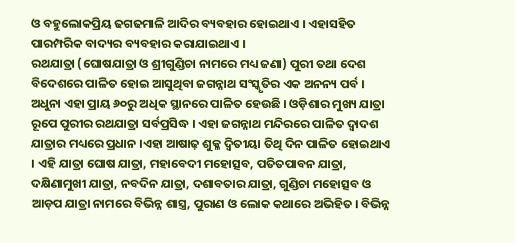ଓ ବହୁଲୋକପ୍ରିୟ ଢଗଢମାଳି ଆଦିର ବ୍ୟବହାର ହୋଇଥାଏ । ଏହାସହିତ ପାରମ୍ପରିକ ବାଦ୍ୟର ବ୍ୟବହାର କରାଯାଇଥାଏ ।
ରଥଯାତ୍ରା (ଘୋଷଯାତ୍ରା ଓ ଶ୍ରୀଗୁଣ୍ଡିଚା ନାମରେ ମଧ୍ୟ ଜଣା) ପୁରୀ ତଥା ଦେଶ ବିଦେଶରେ ପାଳିତ ହୋଇ ଆସୁଥିବା ଜଗନ୍ନାଥ ସଂସ୍କୃତିର ଏକ ଅନନ୍ୟ ପର୍ବ । ଅଧୁନା ଏହା ପ୍ରାୟ ୬୦ରୁ ଅଧିକ ସ୍ଥାନରେ ପାଳିତ ହେଉଛି । ଓଡ଼ିଶାର ମୁଖ୍ୟ ଯାତ୍ରା ରୂପେ ପୁରୀର ରଥଯାତ୍ରା ସର୍ବପ୍ରସିଦ୍ଧ । ଏହା ଜଗନ୍ନାଥ ମନ୍ଦିରରେ ପାଳିତ ଦ୍ୱାଦଶ ଯାତ୍ରାର ମଧ୍ୟରେ ପ୍ରଧାନ ।ଏହା ଆଷାଢ଼ ଶୁକ୍ଳ ଦ୍ୱିତୀୟା ତିଥି ଦିନ ପାଳିତ ହୋଇଥାଏ । ଏହି ଯାତ୍ରା ଘୋଷ ଯାତ୍ରା, ମହାବେଦୀ ମହୋତ୍ସବ, ପତିତପାବନ ଯାତ୍ରା, ଦକ୍ଷିଣାମୁଖୀ ଯାତ୍ରା, ନବଦିନ ଯାତ୍ରା, ଦଶାବତାର ଯାତ୍ରା, ଗୁଣ୍ଡିଚା ମହୋତ୍ସବ ଓ ଆଡ଼ପ ଯାତ୍ରା ନାମରେ ବିଭିନ୍ନ ଶାସ୍ତ୍ର, ପୁରାଣ ଓ ଲୋକ କଥାରେ ଅଭିହିତ । ବିଭିନ୍ନ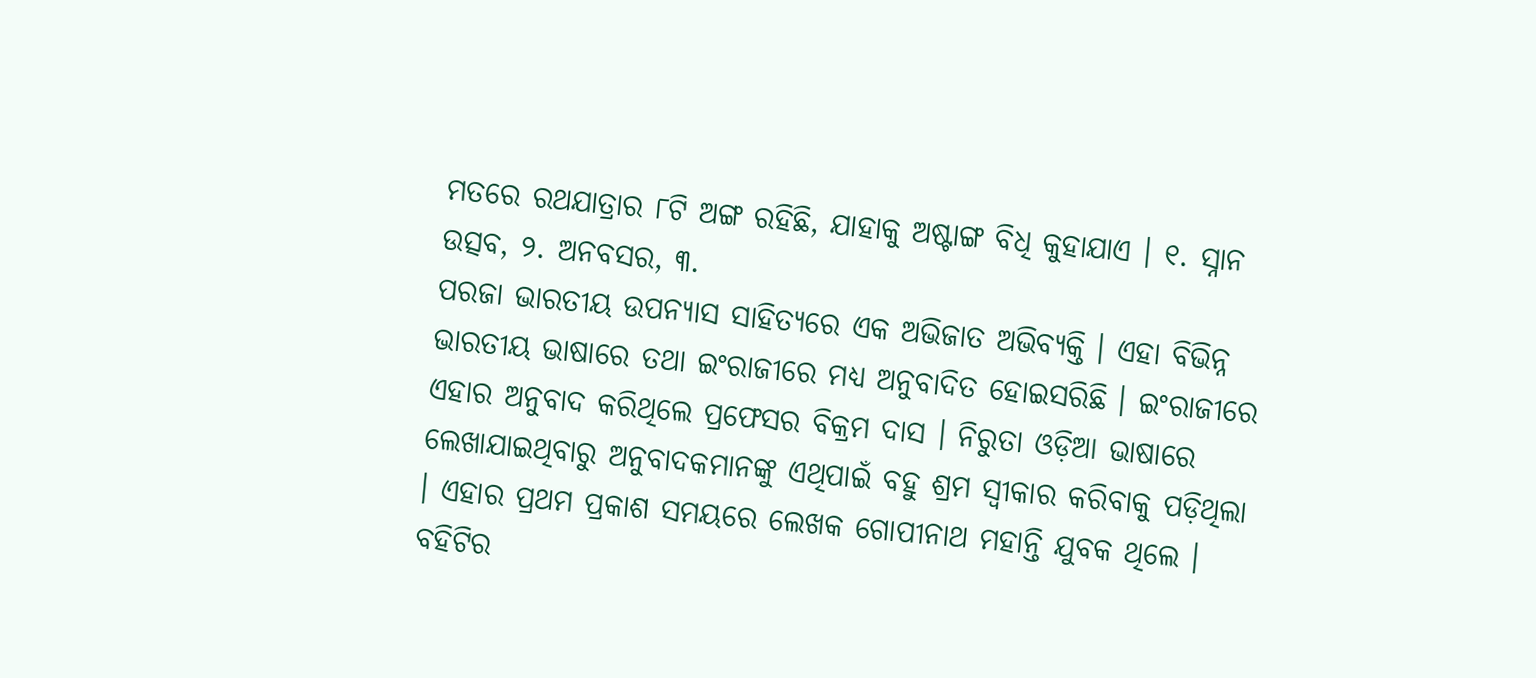ମତରେ ରଥଯାତ୍ରାର ୮ଟି ଅଙ୍ଗ ରହିଛି, ଯାହାକୁ ଅଷ୍ଟାଙ୍ଗ ବିଧି କୁହାଯାଏ । ୧. ସ୍ନାନ ଉତ୍ସବ, ୨. ଅନବସର, ୩.
ପରଜା ଭାରତୀୟ ଉପନ୍ୟାସ ସାହିତ୍ୟରେ ଏକ ଅଭିଜାତ ଅଭିବ୍ୟକ୍ତି । ଏହା ବିଭିନ୍ନ ଭାରତୀୟ ଭାଷାରେ ତଥା ଇଂରାଜୀରେ ମଧ୍ୟ ଅନୁବାଦିତ ହୋଇସରିଛି । ଇଂରାଜୀରେ ଏହାର ଅନୁବାଦ କରିଥିଲେ ପ୍ରଫେସର ବିକ୍ରମ ଦାସ । ନିରୁତା ଓଡ଼ିଆ ଭାଷାରେ ଲେଖାଯାଇଥିବାରୁ ଅନୁବାଦକମାନଙ୍କୁ ଏଥିପାଇଁ ବହୁ ଶ୍ରମ ସ୍ୱୀକାର କରିବାକୁ ପଡ଼ିଥିଲା । ଏହାର ପ୍ରଥମ ପ୍ରକାଶ ସମୟରେ ଲେଖକ ଗୋପୀନାଥ ମହାନ୍ତି ଯୁବକ ଥିଲେ । ବହିଟିର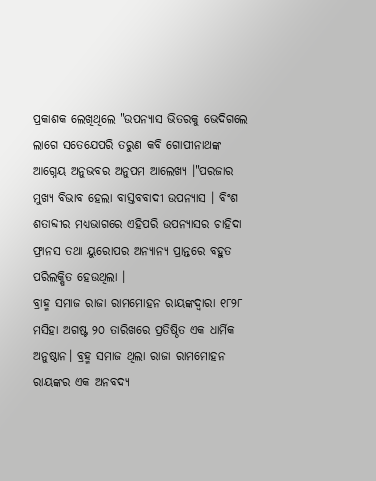ପ୍ରକାଶକ ଲେଖିଥିଲେ "ଉପନ୍ୟାସ ଭିତରକୁ ଭେଦିଗଲେ ଲାଗେ ସତେଯେପରି ତରୁଣ କବି ଗୋପୀନାଥଙ୍କ ଆଗ୍ନେୟ ଅନୁଭବର ଅନୁପମ ଆଲେଖ୍ୟ ।"ପରଜାର ମୁଖ୍ୟ ବିଭାବ ହେଲା ବାସ୍ତବବାଦୀ ଉପନ୍ୟାସ । ବିଂଶ ଶତାବ୍ଦୀର ମଧ୍ୟଭାଗରେ ଏହିପରି ଉପନ୍ୟାସର ଚାହିଦା ଫ୍ରାନସ ତଥା ୟୁରୋପର ଅନ୍ୟାନ୍ୟ ପ୍ରାନ୍ତରେ ବହୁତ ପରିଲକ୍ଷିତ ହେଉଥିଲା ।
ବ୍ରାହ୍ମ ସମାଜ ରାଜା ରାମମୋହନ ରାୟଙ୍କଦ୍ୱାରା ୧୮୨୮ ମସିହା ଅଗଷ୍ଟ ୨୦ ତାରିଖରେ ପ୍ରତିଷ୍ଠିତ ଏକ ଧାର୍ମିକ ଅନୁଷ୍ଠାନ। ବ୍ରହ୍ମ ସମାଜ ଥିଲା ରାଜା ରାମମୋହନ ରାୟଙ୍କର ଏକ ଅନବଦ୍ୟ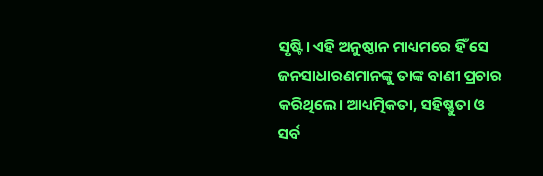ସୃଷ୍ଟି। ଏହି ଅନୁଷ୍ଠାନ ମାଧ୍ୟମରେ ହିଁ ସେ ଜନସାଧାରଣମାନଙ୍କୁ ତାଙ୍କ ବାଣୀ ପ୍ରଚାର କରିଥିଲେ। ଆଧ୍ୟତ୍ମିକତା, ସହିଷ୍ଣୁତା ଓ ସର୍ବ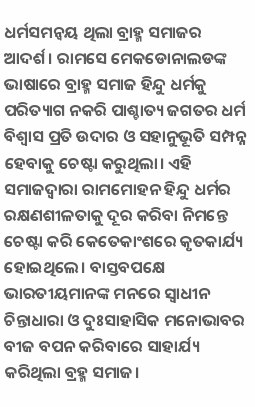ଧର୍ମସମନ୍ୱୟ ଥିଲା ବ୍ରାହ୍ମ ସମାଜର ଆଦର୍ଶ। ରାମସେ ମେକଡୋନାଲଡଙ୍କ ଭାଷାରେ ବ୍ରାହ୍ମ ସମାଜ ହିନ୍ଦୁ ଧର୍ମକୁ ପରିତ୍ୟାଗ ନକରି ପାଶ୍ଚାତ୍ୟ ଜଗତର ଧର୍ମ ବିଶ୍ୱାସ ପ୍ରତି ଉଦାର ଓ ସହାନୁଭୂତି ସମ୍ପନ୍ନ ହେବାକୁ ଚେଷ୍ଟା କରୁଥିଲା। ଏହି ସମାଜଦ୍ୱାରା ରାମମୋହନ ହିନ୍ଦୁ ଧର୍ମର ରକ୍ଷଣଶୀଳତାକୁ ଦୂର କରିବା ନିମନ୍ତେ ଚେଷ୍ଟା କରି କେତେକାଂଶରେ କୃତକାର୍ଯ୍ୟ ହୋଇଥିଲେ। ବାସ୍ତବପକ୍ଷେ ଭାରତୀୟମାନଙ୍କ ମନରେ ସ୍ୱାଧୀନ ଚିନ୍ତାଧାରା ଓ ଦୁଃସାହାସିକ ମନୋଭାବର ବୀଜ ବପନ କରିବାରେ ସାହାର୍ଯ୍ୟ କରିଥିଲା ବ୍ରହ୍ମ ସମାଜ।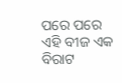ପରେ ପରେ ଏହି ବୀଜ ଏକ ବିରାଟ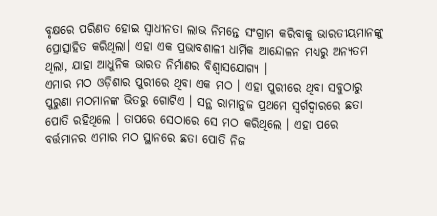ବୃକ୍ଷରେ ପରିଣତ ହୋଇ ସ୍ୱାଧୀନତା ଲାଭ ନିମନ୍ତେ ସଂଗ୍ରାମ କରିବାକୁ ଭାରତୀୟମାନଙ୍କୁ ପ୍ରୋତ୍ସାହିତ କରିଥିଲା। ଏହା ଏକ ପ୍ରଭାବଶାଳୀ ଧାର୍ମିକ ଆନ୍ଦୋଳନ ମଧ୍ୟରୁ ଅନ୍ୟତମ ଥିଲା, ଯାହା ଆଧୁନିକ ଭାରତ ନିର୍ମାଣର ବିଶ୍ୱାସଯୋଗ୍ୟ ।
ଏମାର ମଠ ଓଡ଼ିଶାର ପୁରୀରେ ଥିବା ଏକ ମଠ । ଏହା ପୁରୀରେ ଥିବା ସବୁଠାରୁ ପୁରୁଣା ମଠମାନଙ୍କ ଭିତରୁ ଗୋଟିଏ । ସନ୍ଥ ରାମାନୁଜ ପ୍ରଥମେ ସ୍ୱର୍ଗଦ୍ୱାରରେ ଛତା ପୋତି ରହିଥିଲେ । ତାପରେ ସେଠାରେ ସେ ମଠ କରିଥିଲେ । ଏହା ପରେ ବର୍ତ୍ତମାନର ଏମାର ମଠ ସ୍ଥାନରେ ଛତା ପୋତି ନିଜ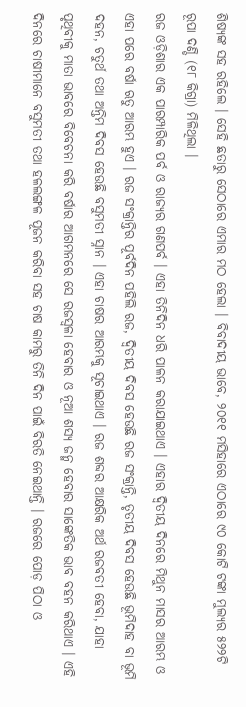ଶିଷ୍ୟଙ୍କ ସହ ରହିଲେ । ସେହି ଛତାରୁ ସେଠାରେ ଏମାର ମଠ ହେଲା । ବିବାଦୀୟ ଭାବେ, ୨୦୧୧ ମସିହାରେ ଏଠାରେ ୯୦ କୋଟି ଟଙ୍କା ମୁଲ୍ୟର ୫୨୨ଟି ରୂପା ଦଣ୍ଡି (୧୮ କିଗ୍ରା) ମିଳିଥିଲା ।
ରଜ ଓଡ଼ିଶାର ଏକ ପାରମ୍ପାରିକ ପର୍ବ ଓ ରାଜ୍ୟର ଗଣପର୍ବ । ଏହା ତିନିଦିନ ଧରି ପାଳନ କରାଯାଇଥାଏ । ଏହାର ଦ୍ୱିତୀୟ ଦିନରେ ମିଥୁନ ମାସର ଆରମ୍ଭ ଓ ଏହା ପରେ ବର୍ଷା ଋତୁ ଆରମ୍ଭ ହୁଏ । ରଜ ସଂକ୍ରାନ୍ତିର ପୂର୍ବଦିନ ପହିଲି ରଜ, ଦ୍ୱିତୀୟ ଦିବସ ହେଉଛି ରଜ ସଂକ୍ରାନ୍ତି, ତୃତୀୟ ଦିବସ ହେଉଛି ଭୂମିଦାହ ବା ଭୂମି ଦହନ, ଚତୁର୍ଥ ତଥା ଅନ୍ତିମ ଦିବସ ହେଉଛି ବସୁମତୀ ସ୍ନାନ । ଏହା ଚାଷର ଆରମ୍ଭକୁ ସୂଚାଇଥାଏ । ରଜ ଶବ୍ଦର ଆକ୍ଷରିକ ଅର୍ଥ ରଜବତୀ ହେବା, ଯାହା ପୃଥିବୀକୁ ମାତା ଭାବରେ ବିବେଚନା କରି ବର୍ଷାର ଆଗମନରେ ସେ ରଜସ୍ୱଳା ହେବାର ଓ ନୂଆ ଶସ୍ୟ ଜନ୍ମ ହେବାର ସାଙ୍କେତିକ ଭାବ ବହନ କରିଥାଏ । ଏହି ଦିନରେ ଚାଷୀମାନେ ବସୁମତୀ ତଥା ହଳଲଙ୍ଗଳ ପୂଜନ କରିବା ସହ ଚାଷ କାମରୁ ତିନି ଦିନ ପାଇଁ ବିରତି ନେଇଥାନ୍ତି । ରଜରେ ପୋଡ଼ ପିଠା ଓ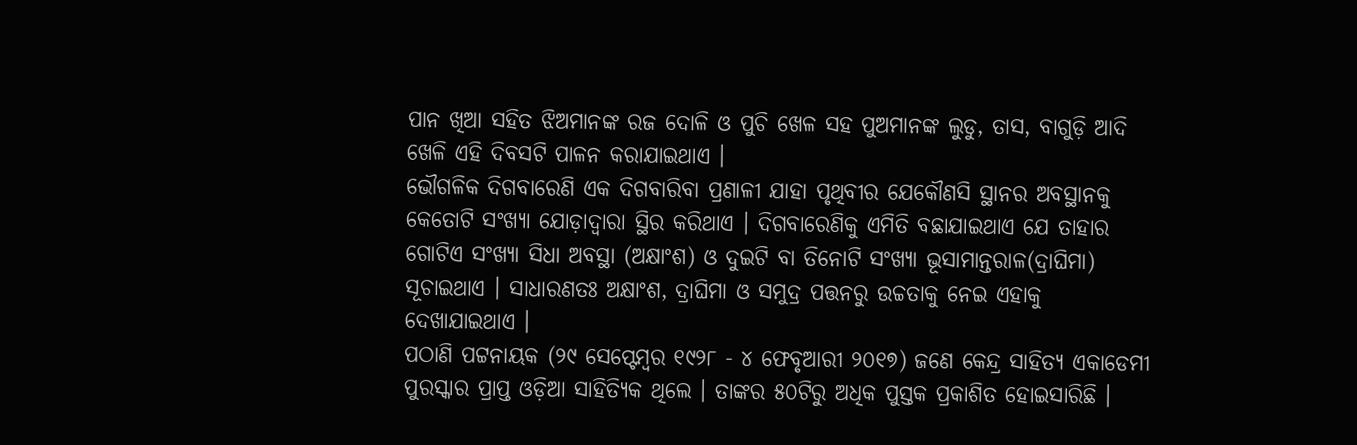ପାନ ଖିଆ ସହିତ ଝିଅମାନଙ୍କ ରଜ ଦୋଳି ଓ ପୁଚି ଖେଳ ସହ ପୁଅମାନଙ୍କ ଲୁଡୁ, ତାସ, ବାଗୁଡ଼ି ଆଦି ଖେଳି ଏହି ଦିବସଟି ପାଳନ କରାଯାଇଥାଏ ।
ଭୌଗଳିକ ଦିଗବାରେଣି ଏକ ଦିଗବାରିବା ପ୍ରଣାଳୀ ଯାହା ପୃଥିବୀର ଯେକୌଣସି ସ୍ଥାନର ଅବସ୍ଥାନକୁ କେତୋଟି ସଂଖ୍ୟା ଯୋଡ଼ାଦ୍ୱାରା ସ୍ଥିର କରିଥାଏ । ଦିଗବାରେଣିକୁ ଏମିତି ବଛାଯାଇଥାଏ ଯେ ତାହାର ଗୋଟିଏ ସଂଖ୍ୟା ସିଧା ଅବସ୍ଥା (ଅକ୍ଷାଂଶ) ଓ ଦୁଇଟି ବା ତିନୋଟି ସଂଖ୍ୟା ଭୂସାମାନ୍ତରାଳ(ଦ୍ରାଘିମା) ସୂଚାଇଥାଏ । ସାଧାରଣତଃ ଅକ୍ଷାଂଶ, ଦ୍ରାଘିମା ଓ ସମୁଦ୍ର ପତ୍ତନରୁ ଉଚ୍ଚତାକୁ ନେଇ ଏହାକୁ ଦେଖାଯାଇଥାଏ ।
ପଠାଣି ପଟ୍ଟନାୟକ (୨୯ ସେପ୍ଟେମ୍ବର ୧୯୨୮ - ୪ ଫେବୃଆରୀ ୨୦୧୭) ଜଣେ କେନ୍ଦ୍ର ସାହିତ୍ୟ ଏକାଡେମୀ ପୁରସ୍କାର ପ୍ରାପ୍ତ ଓଡ଼ିଆ ସାହିତ୍ୟିକ ଥିଲେ । ତାଙ୍କର ୫୦ଟିରୁ ଅଧିକ ପୁସ୍ତକ ପ୍ରକାଶିତ ହୋଇସାରିଛି ।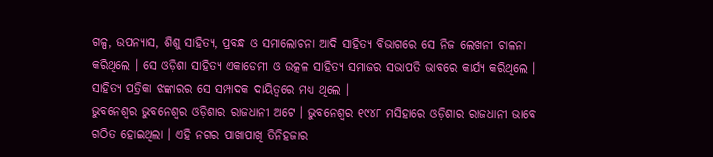ଗଳ୍ପ, ଉପନ୍ୟାସ, ଶିଶୁ ସାହିତ୍ୟ, ପ୍ରବନ୍ଧ ଓ ସମାଲୋଚନା ଆଦି ସାହିତ୍ୟ ବିଭାଗରେ ସେ ନିଜ ଲେଖନୀ ଚାଳନା କରିଥିଲେ । ସେ ଓଡ଼ିଶା ସାହିତ୍ୟ ଏକାଡେମୀ ଓ ଉତ୍କଳ ସାହିତ୍ୟ ସମାଜର ସଭାପତି ଭାବରେ କାର୍ଯ୍ୟ କରିଥିଲେ । ସାହିତ୍ୟ ପତ୍ରିକା ଝଙ୍କାରର ସେ ସମ୍ପାଦକ ଦାୟିତ୍ୱରେ ମଧ୍ୟ ଥିଲେ ।
ଭୁବନେଶ୍ୱର ଭୁବନେଶ୍ୱର ଓଡ଼ିଶାର ରାଜଧାନୀ ଅଟେ । ଭୁବନେଶ୍ୱର ୧୯୪୮ ମସିହାରେ ଓଡ଼ିଶାର ରାଜଧାନୀ ଭାବେ ଗଠିତ ହୋଇଥିଲା । ଏହି ନଗର ପାଖାପାଖି ତିନିହଜାର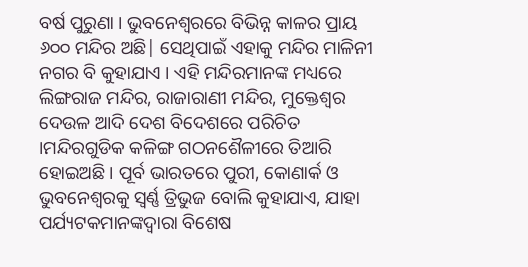ବର୍ଷ ପୁରୁଣା । ଭୁବନେଶ୍ୱରରେ ବିଭିନ୍ନ କାଳର ପ୍ରାୟ ୬୦୦ ମନ୍ଦିର ଅଛି| ସେଥିପାଇଁ ଏହାକୁ ମନ୍ଦିର ମାଳିନୀ ନଗର ବି କୁହାଯାଏ । ଏହି ମନ୍ଦିରମାନଙ୍କ ମଧ୍ୟରେ ଲିଙ୍ଗରାଜ ମନ୍ଦିର, ରାଜାରାଣୀ ମନ୍ଦିର, ମୁକ୍ତେଶ୍ୱର ଦେଉଳ ଆଦି ଦେଶ ବିଦେଶରେ ପରିଚିତ ।ମନ୍ଦିରଗୁଡିକ କଳିଙ୍ଗ ଗଠନଶୈଳୀରେ ତିଆରି ହୋଇଅଛି । ପୂର୍ବ ଭାରତରେ ପୁରୀ, କୋଣାର୍କ ଓ ଭୁବନେଶ୍ୱରକୁ ସ୍ୱର୍ଣ୍ଣ ତ୍ରିଭୁଜ ବୋଲି କୁହାଯାଏ, ଯାହା ପର୍ଯ୍ୟଟକମାନଙ୍କଦ୍ୱାରା ବିଶେଷ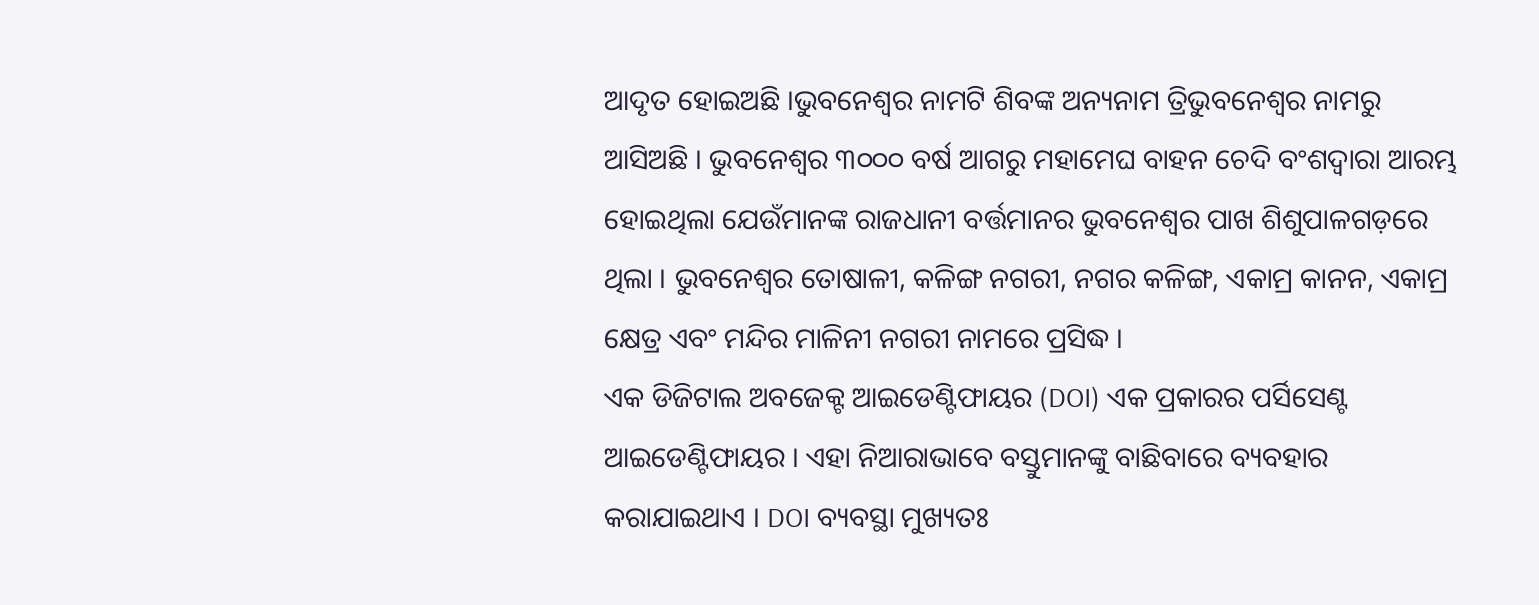ଆଦୃତ ହୋଇଅଛି ।ଭୁବନେଶ୍ୱର ନାମଟି ଶିବଙ୍କ ଅନ୍ୟନାମ ତ୍ରିଭୁବନେଶ୍ୱର ନାମରୁ ଆସିଅଛି । ଭୁବନେଶ୍ୱର ୩୦୦୦ ବର୍ଷ ଆଗରୁ ମହାମେଘ ବାହନ ଚେଦି ବଂଶଦ୍ୱାରା ଆରମ୍ଭ ହୋଇଥିଲା ଯେଉଁମାନଙ୍କ ରାଜଧାନୀ ବର୍ତ୍ତମାନର ଭୁବନେଶ୍ୱର ପାଖ ଶିଶୁପାଳଗଡ଼ରେ ଥିଲା । ଭୁବନେଶ୍ୱର ତୋଷାଳୀ, କଳିଙ୍ଗ ନଗରୀ, ନଗର କଳିଙ୍ଗ, ଏକାମ୍ର କାନନ, ଏକାମ୍ର କ୍ଷେତ୍ର ଏବଂ ମନ୍ଦିର ମାଳିନୀ ନଗରୀ ନାମରେ ପ୍ରସିଦ୍ଧ ।
ଏକ ଡିଜିଟାଲ ଅବଜେକ୍ଟ ଆଇଡେଣ୍ଟିଫାୟର (DOI) ଏକ ପ୍ରକାରର ପର୍ସିସେଣ୍ଟ ଆଇଡେଣ୍ଟିଫାୟର । ଏହା ନିଆରାଭାବେ ବସ୍ତୁମାନଙ୍କୁ ବାଛିବାରେ ବ୍ୟବହାର କରାଯାଇଥାଏ । DOI ବ୍ୟବସ୍ଥା ମୁଖ୍ୟତଃ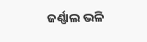ଜର୍ଣ୍ଣାଲ ଭଳି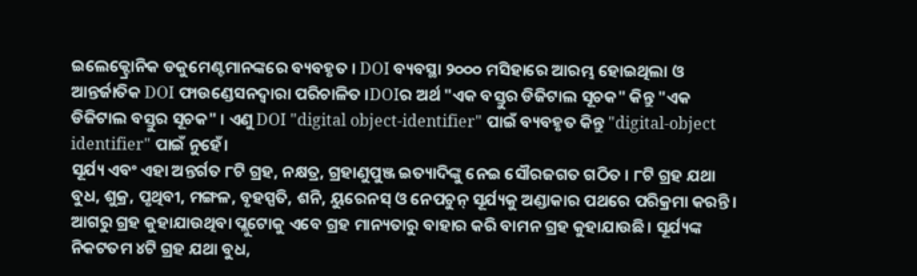ଇଲେକ୍ଟ୍ରୋନିକ ଡକୁମେଣ୍ଟମାନଙ୍କରେ ବ୍ୟବହୃତ । DOI ବ୍ୟବସ୍ଥା ୨୦୦୦ ମସିହାରେ ଆରମ୍ଭ ହୋଇଥିଲା ଓ ଆନ୍ତର୍ଜାତିକ DOI ଫାଉଣ୍ଡେସନଦ୍ୱାରା ପରିଚାଳିତ ।DOIର ଅର୍ଥ "ଏକ ବସ୍ତୁର ଡିଜିଟାଲ ସୂଚକ" କିନ୍ତୁ "ଏକ ଡିଜିଟାଲ ବସ୍ତୁର ସୂଚକ" । ଏଣୁ DOI "digital object-identifier" ପାଇଁ ବ୍ୟବହୃତ କିନ୍ତୁ "digital-object identifier" ପାଇଁ ନୁହେଁ।
ସୂର୍ଯ୍ୟ ଏବଂ ଏହା ଅନ୍ତର୍ଗତ ୮ଟି ଗ୍ରହ, ନକ୍ଷତ୍ର, ଗ୍ରହାଣୁପୁଞ୍ଜ ଇତ୍ୟାଦିଙ୍କୁ ନେଇ ସୌରଜଗତ ଗଠିତ । ୮ଟି ଗ୍ରହ ଯଥା ବୁଧ, ଶୁକ୍ର, ପୃଥିବୀ, ମଙ୍ଗଳ, ବୃହସ୍ପତି, ଶନି, ୟୁରେନସ୍ ଓ ନେପଚୁନ୍ ସୂର୍ଯ୍ୟକୁ ଅଣ୍ଡାକାର ପଥରେ ପରିକ୍ରମା କରନ୍ତି। ଆଗରୁ ଗ୍ରହ କୁହାଯାଉଥିବା ପ୍ଲୁଟୋକୁ ଏବେ ଗ୍ରହ ମାନ୍ୟତାରୁ ବାହାର କରି ବାମନ ଗ୍ରହ କୁହାଯାଉଛି। ସୂର୍ଯ୍ୟଙ୍କ ନିକଟତମ ୪ଟି ଗ୍ରହ ଯଥା ବୁଧ,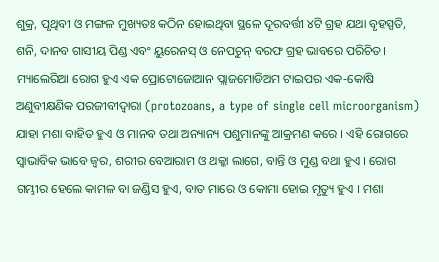ଶୁକ୍ର, ପୃଥିବୀ ଓ ମଙ୍ଗଳ ମୁଖ୍ୟତଃ କଠିନ ହୋଇଥିବା ସ୍ଥଳେ ଦୂରବର୍ତ୍ତୀ ୪ଟି ଗ୍ରହ ଯଥା ବୃହସ୍ପତି, ଶନି, ଦାନବ ଗାସୀୟ ପିଣ୍ଡ ଏବଂ ୟୁରେନସ୍ ଓ ନେପଚୁନ୍ ବରଫ ଗ୍ରହ ଭାବରେ ପରିଚିତ।
ମ୍ୟାଲେରିଆ ରୋଗ ହୁଏ ଏକ ପ୍ରୋଟୋଜୋଆନ ପ୍ଲାଜମୋଡିଅମ ଟାଇପର ଏକ-କୋଷି ଅଣୁବୀକ୍ଷଣିକ ପରଜୀବୀଦ୍ୱାରା (protozoans, a type of single cell microorganism) ଯାହା ମଶା ବାହିତ ହୁଏ ଓ ମାନବ ତଥା ଅନ୍ୟାନ୍ୟ ପଶୁମାନଙ୍କୁ ଆକ୍ରମଣ କରେ । ଏହି ରୋଗରେ ସ୍ୱାଭାବିକ ଭାବେ ଜ୍ୱର, ଶରୀର ବେଆରାମ ଓ ଥକ୍କା ଲାଗେ, ବାନ୍ତି ଓ ମୁଣ୍ଡ ବଥା ହୁଏ । ରୋଗ ଗମ୍ଭୀର ହେଲେ କାମଳ ବା ଜଣ୍ଡିସ ହୁଏ, ବାତ ମାରେ ଓ କୋମା ହୋଇ ମୃତ୍ୟୁ ହୁଏ । ମଶା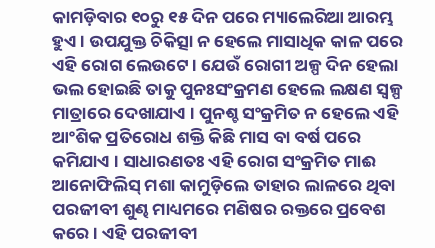କାମଡ଼ିବାର ୧୦ରୁ ୧୫ ଦିନ ପରେ ମ୍ୟାଲେରିଆ ଆରମ୍ଭ ହୁଏ । ଉପଯୁକ୍ତ ଚିକିତ୍ସା ନ ହେଲେ ମାସାଧିକ କାଳ ପରେ ଏହି ରୋଗ ଲେଉଟେ । ଯେଉଁ ରୋଗୀ ଅଳ୍ପ ଦିନ ହେଲା ଭଲ ହୋଇଛି ତାକୁ ପୁନଃସଂକ୍ରମଣ ହେଲେ ଲକ୍ଷଣ ସ୍ୱଳ୍ପ ମାତ୍ରାରେ ଦେଖାଯାଏ । ପୁନଶ୍ଚ ସଂକ୍ରମିତ ନ ହେଲେ ଏହି ଆଂଶିକ ପ୍ରତିରୋଧ ଶକ୍ତି କିଛି ମାସ ବା ବର୍ଷ ପରେ କମିଯାଏ । ସାଧାରଣତଃ ଏହି ରୋଗ ସଂକ୍ରମିତ ମାଈ ଆନୋଫିଲିସ୍ ମଶା କାମୁଡ଼ିଲେ ତାହାର ଲାଳରେ ଥିବା ପରଜୀବୀ ଶୁଣ୍ଢ ମାଧ୍ୟମରେ ମଣିଷର ରକ୍ତରେ ପ୍ରବେଶ କରେ । ଏହି ପରଜୀବୀ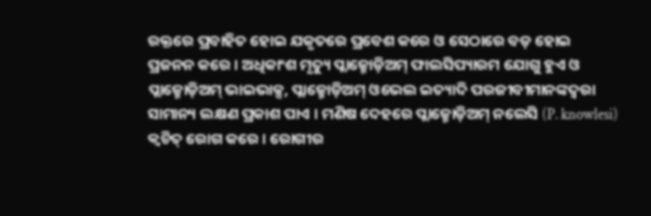ରକ୍ତରେ ପ୍ରବାହିତ ହୋଇ ଯକୃତରେ ପ୍ରବେଶ କରେ ଓ ସେଠାରେ ବଡ଼ ହୋଇ ପ୍ରଜନନ କରେ । ଅଧିକାଂଶ ମୃତ୍ୟୁ ପ୍ଲାଜ୍ମୋଡ଼ିଅମ୍ ଫାଲସିପ୍ୟାରମ ଯୋଗୁ ହୁଏ ଓ ପ୍ଲାଜ୍ମୋଡ଼ିଅମ୍ ଭାଇଭାକ୍ସ, ପ୍ଲାଜ୍ମୋଡ଼ିଅମ୍ ଓଭେଲ ଇତ୍ୟାଦି ପରଜୀବୀମାନଙ୍କଦ୍ୱରା ସାମାନ୍ୟ ଲକ୍ଷଣ ପ୍ରକାଶ ପାଏ । ମଣିଷ ଦେହରେ ପ୍ଲାଜ୍ମୋଡ଼ିଅମ୍ ନଲେସି (P. knowlesi) କ୍ୱଚିତ୍ ରୋଗ କରେ । ରୋଗୀର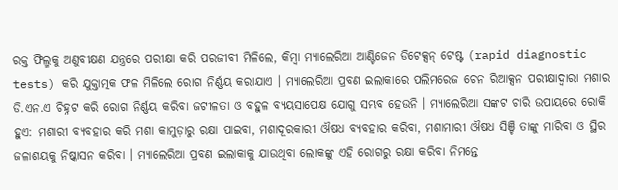ରକ୍ତ ଫିଲ୍ମକୁ ଅଣୁବୀକ୍ଷଣ ଯନ୍ତ୍ରରେ ପରୀକ୍ଷା କରି ପରଜୀବୀ ମିଳିଲେ, କିମ୍ବା ମ୍ୟାଲେରିଆ ଆଣ୍ଟିଜେନ ଡିଟେକ୍ସନ୍ ଟେଷ୍ଟ (rapid diagnostic tests) କରି ଯୁକ୍ତାତ୍ମକ ଫଳ ମିଳିଲେ ରୋଗ ନିର୍ଣ୍ଣୟ କରାଯାଏ । ମ୍ୟାଲେରିଆ ପ୍ରବଣ ଇଲାକାରେ ପଲିମରେଜ ଚେନ ରିଆକ୍ସନ ପରୀକ୍ଷାଦ୍ୱାରା ମଶାର ଡି.ଏନ.ଏ ଚିହ୍ନଟ କରି ରୋଗ ନିର୍ଣ୍ଣୟ କରିବା ଜଟୀଳତା ଓ ବହୁଳ ବ୍ୟୟସାପେକ୍ଷ ଯୋଗୁ ସମ୍ଭବ ହେଉନି । ମ୍ୟାଲେରିଆ ସଙ୍କଟ ଚାରି ଉପାୟରେ ରୋକି ହୁଏ: ମଶାରୀ ବ୍ୟବହାର କରି ମଶା କାମୁଡ଼ାରୁ ରକ୍ଷା ପାଇବା, ମଶାଦୂରକାରୀ ଔଷଧ ବ୍ୟବହାର କରିବା, ମଶାମାରୀ ଔଷଧ ସିଞ୍ଚି ତାଙ୍କୁ ମାରିବା ଓ ସ୍ଥିର ଜଳାଶୟକୁ ନିଷ୍କାସନ କରିବା । ମ୍ୟାଲେରିଆ ପ୍ରବଣ ଇଲାକାକୁ ଯାଉଥିବା ଲୋକଙ୍କୁ ଏହି ରୋଗରୁ ରକ୍ଷା କରିବା ନିମନ୍ତେ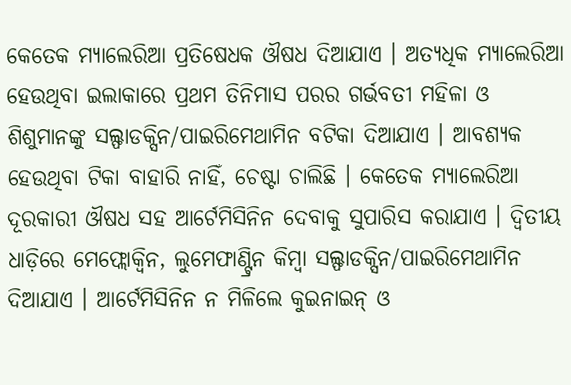କେତେକ ମ୍ୟାଲେରିଆ ପ୍ରତିଷେଧକ ଔଷଧ ଦିଆଯାଏ । ଅତ୍ୟଧିକ ମ୍ୟାଲେରିଆ ହେଉଥିବା ଇଲାକାରେ ପ୍ରଥମ ତିନିମାସ ପରର ଗର୍ଭବତୀ ମହିଳା ଓ ଶିଶୁମାନଙ୍କୁ ସଲ୍ଫାଡକ୍ସିନ/ପାଇରିମେଥାମିନ ବଟିକା ଦିଆଯାଏ । ଆବଶ୍ୟକ ହେଉଥିବା ଟିକା ବାହାରି ନାହିଁ, ଚେଷ୍ଟା ଚାଲିଛି । କେତେକ ମ୍ୟାଲେରିଆ ଦୂରକାରୀ ଔଷଧ ସହ ଆର୍ଟେମିସିନିନ ଦେବାକୁ ସୁପାରିସ କରାଯାଏ । ଦ୍ୱିତୀୟ ଧାଡ଼ିରେ ମେଫ୍ଲୋକ୍ୱିନ, ଲୁମେଫାଣ୍ଟ୍ରିନ କିମ୍ବା ସଲ୍ଫାଡକ୍ସିନ/ପାଇରିମେଥାମିନ ଦିଆଯାଏ । ଆର୍ଟେମିସିନିନ ନ ମିଳିଲେ କୁଇନାଇନ୍ ଓ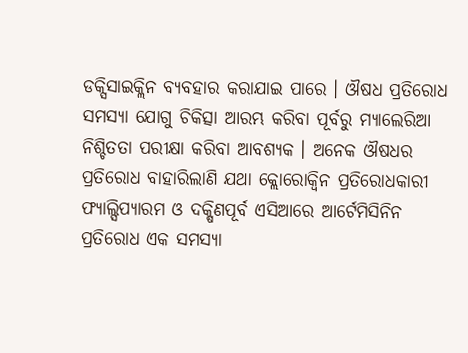ଡକ୍ସିସାଇକ୍ଲିନ ବ୍ୟବହାର କରାଯାଇ ପାରେ । ଔଷଧ ପ୍ରତିରୋଧ ସମସ୍ୟା ଯୋଗୁ ଚିକିତ୍ସା ଆରମ୍ଭ କରିବା ପୂର୍ବରୁ ମ୍ୟାଲେରିଆ ନିଶ୍ଚିତତା ପରୀକ୍ଷା କରିବା ଆବଶ୍ୟକ । ଅନେକ ଔଷଧର ପ୍ରତିରୋଧ ବାହାରିଲାଣି ଯଥା କ୍ଲୋରୋକ୍ୱିନ ପ୍ରତିରୋଧକାରୀ ଫ୍ୟାଲ୍ସିପ୍ୟାରମ ଓ ଦକ୍ଷିଣପୂର୍ବ ଏସିଆରେ ଆର୍ଟେମିସିନିନ ପ୍ରତିରୋଧ ଏକ ସମସ୍ୟା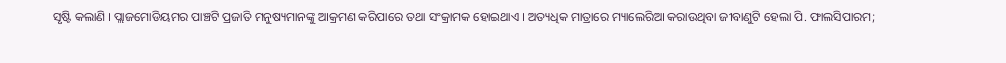ସୃଷ୍ଟି କଲାଣି । ପ୍ଲାଜମୋଡିୟମର ପାଞ୍ଚଟି ପ୍ରଜାତି ମନୁଷ୍ୟମାନଙ୍କୁ ଆକ୍ରମଣ କରିପାରେ ତଥା ସଂକ୍ରାମକ ହୋଇଥାଏ । ଅତ୍ୟଧିକ ମାତ୍ରାରେ ମ୍ୟାଲେରିଆ କରାଉଥିବା ଜୀବାଣୁଟି ହେଲା ପି. ଫାଲସିପାରମ;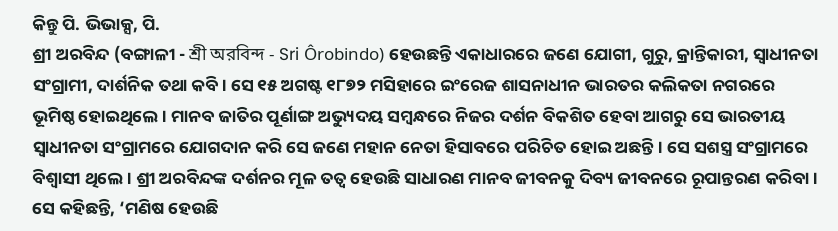କିନ୍ତୁ ପି. ଭିଭାକ୍ସ, ପି.
ଶ୍ରୀ ଅରବିନ୍ଦ (ବଙ୍ଗାଳୀ - শ্রী অরবিন্দ - Sri Ôrobindo) ହେଉଛନ୍ତି ଏକାଧାରରେ ଜଣେ ଯୋଗୀ, ଗୁରୁ, କ୍ରାନ୍ତିକାରୀ, ସ୍ୱାଧୀନତା ସଂଗ୍ରାମୀ, ଦାର୍ଶନିକ ତଥା କବି । ସେ ୧୫ ଅଗଷ୍ଟ ୧୮୭୨ ମସିହାରେ ଇଂରେଜ ଶାସନାଧୀନ ଭାରତର କଲିକତା ନଗରରେ ଭୂମିଷ୍ଠ ହୋଇଥିଲେ । ମାନବ ଜାତିର ପୂର୍ଣାଙ୍ଗ ଅଭ୍ୟୁଦୟ ସମ୍ବନ୍ଧରେ ନିଜର ଦର୍ଶନ ବିକଶିତ ହେବା ଆଗରୁ ସେ ଭାରତୀୟ ସ୍ୱାଧୀନତା ସଂଗ୍ରାମରେ ଯୋଗଦାନ କରି ସେ ଜଣେ ମହାନ ନେତା ହିସାବରେ ପରିଚିତ ହୋଇ ଅଛନ୍ତି। ସେ ସଶସ୍ତ୍ର ସଂଗ୍ରାମରେ ବିଶ୍ୱାସୀ ଥିଲେ । ଶ୍ରୀ ଅରବିନ୍ଦଙ୍କ ଦର୍ଶନର ମୂଳ ତତ୍ୱ ହେଉଛି ସାଧାରଣ ମାନବ ଜୀବନକୁ ଦିବ୍ୟ ଜୀବନରେ ରୂପାନ୍ତରଣ କରିବା । ସେ କହିଛନ୍ତି, ‘ମଣିଷ ହେଉଛି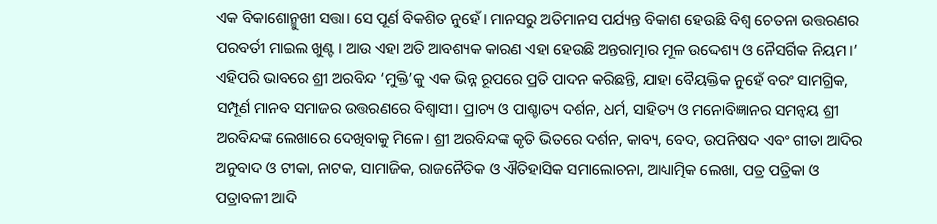ଏକ ବିକାଶୋନ୍ମୁଖୀ ସତ୍ତା। ସେ ପୂର୍ଣ ବିକଶିତ ନୁହେଁ। ମାନସରୁ ଅତିମାନସ ପର୍ଯ୍ୟନ୍ତ ବିକାଶ ହେଉଛି ବିଶ୍ୱ ଚେତନା ଉତ୍ତରଣର ପରବର୍ତୀ ମାଇଲ ଖୁଣ୍ଟ । ଆଉ ଏହା ଅତି ଆବଶ୍ୟକ କାରଣ ଏହା ହେଉଛି ଅନ୍ତରାତ୍ମାର ମୂଳ ଉଦ୍ଦେଶ୍ୟ ଓ ନୈସର୍ଗିକ ନିୟମ।’ ଏହିପରି ଭାବରେ ଶ୍ରୀ ଅରବିନ୍ଦ ‘ମୁକ୍ତି’କୁ ଏକ ଭିନ୍ନ ରୂପରେ ପ୍ରତି ପାଦନ କରିଛନ୍ତି, ଯାହା ବୈୟକ୍ତିକ ନୁହେଁ ବରଂ ସାମଗ୍ରିକ, ସମ୍ପୂର୍ଣ ମାନବ ସମାଜର ଉତ୍ତରଣରେ ବିଶ୍ୱାସୀ। ପ୍ରାଚ୍ୟ ଓ ପାଶ୍ଚାତ୍ୟ ଦର୍ଶନ, ଧର୍ମ, ସାହିତ୍ୟ ଓ ମନୋବିଜ୍ଞାନର ସମନ୍ୱୟ ଶ୍ରୀ ଅରବିନ୍ଦଙ୍କ ଲେଖାରେ ଦେଖିବାକୁ ମିଳେ। ଶ୍ରୀ ଅରବିନ୍ଦଙ୍କ କୃତି ଭିତରେ ଦର୍ଶନ, କାବ୍ୟ, ବେଦ, ଉପନିଷଦ ଏବଂ ଗୀତା ଆଦିର ଅନୁବାଦ ଓ ଟୀକା, ନାଟକ, ସାମାଜିକ, ରାଜନୈତିକ ଓ ଐତିହାସିକ ସମାଲୋଚନା, ଆଧ୍ୟାତ୍ମିକ ଲେଖା, ପତ୍ର ପତ୍ରିକା ଓ ପତ୍ରାବଳୀ ଆଦି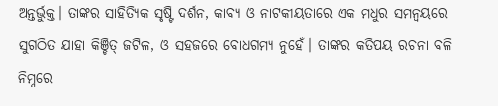ଅନ୍ତର୍ଭୁକ୍ତ। ତାଙ୍କର ସାହିତ୍ୟିକ ସୃଷ୍ଟି ଦର୍ଶନ, କାବ୍ୟ ଓ ନାଟକୀୟତାରେ ଏକ ମଧୁର ସମନ୍ୱୟରେ ସୁଗଠିତ ଯାହା କିଞ୍ଚିତ୍ ଜଟିଳ, ଓ ସହଜରେ ବୋଧଗମ୍ୟ ନୁହେଁ। ତାଙ୍କର କତିପୟ ରଚନା ବଳି ନିମ୍ନରେ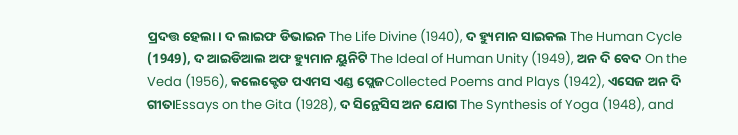ପ୍ରଦତ୍ତ ହେଲା। ଦ ଲାଇଫ ଡିଭାଇନ The Life Divine (1940), ଦ ହ୍ୟୁମାନ ସାଇକଲ The Human Cycle (1949), ଦ ଆଇଡିଆଲ ଅଫ ହ୍ୟୁମାନ ୟୁନିଟି The Ideal of Human Unity (1949), ଅନ ଦି ବେଦ On the Veda (1956), କଲେକ୍ଟେଡ ପଏମସ ଏଣ୍ଡ ପ୍ଲେଜCollected Poems and Plays (1942), ଏସେଜ ଅନ ଦି ଗୀତାEssays on the Gita (1928), ଦ ସିନ୍ଥେସିସ ଅନ ଯୋଗ The Synthesis of Yoga (1948), and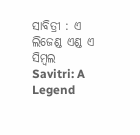ସାବିତ୍ରୀ : ଏ ଲିଜେଣ୍ଡ ଏଣ୍ଡ ଏ ସିମ୍ବଲ Savitri: A Legend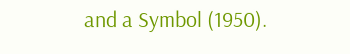and a Symbol (1950).